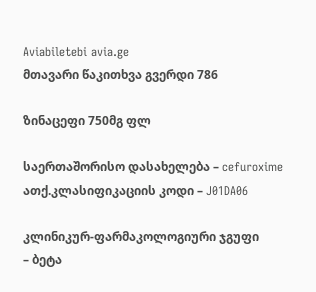Aviabiletebi avia.ge
მთავარი წაკითხვა გვერდი 786

ზინაცეფი 750მგ ფლ

საერთაშორისო დასახელება – cefuroxime
ათქ.კლასიფიკაციის კოდი – J01DA06

კლინიკურ-ფარმაკოლოგიური ჯგუფი
– ბეტა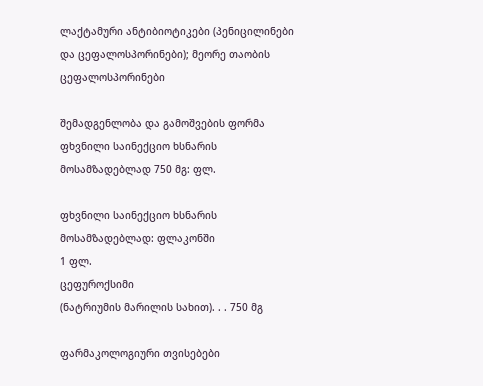ლაქტამური ანტიბიოტიკები (პენიცილინები და ცეფალოსპორინები); მეორე თაობის ცეფალოსპორინები

შემადგენლობა და გამოშვების ფორმა
ფხვნილი საინექციო ხსნარის მოსამზადებლად 750 მგ: ფლ.

ფხვნილი საინექციო ხსნარის მოსამზადებლად: ფლაკონში
1 ფლ.
ცეფუროქსიმი
(ნატრიუმის მარილის სახით). . . 750 მგ

ფარმაკოლოგიური თვისებები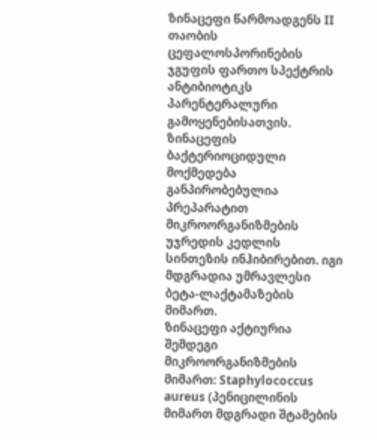ზინაცეფი წარმოადგენს II თაობის ცეფალოსპორინების ჯგუფის ფართო სპექტრის ანტიბიოტიკს პარენტერალური გამოყენებისათვის. ზინაცეფის ბაქტერიოციდული მოქმედება განპირობებულია პრეპარატით მიკროორგანიზმების უჯრედის კედლის სინთეზის ინჰიბირებით. იგი მდგრადია უმრავლესი ბეტა-ლაქტამაზების მიმართ.
ზინაცეფი აქტიურია შემდეგი მიკროორგანიზმების მიმართ: Staphylococcus aureus (პენიცილინის მიმართ მდგრადი შტამების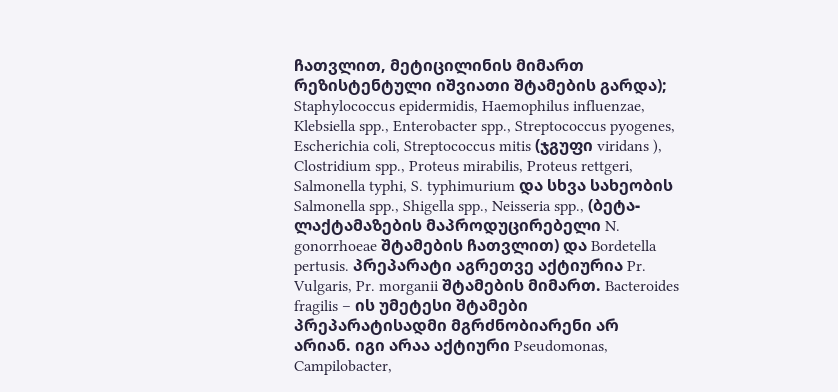ჩათვლით, მეტიცილინის მიმართ რეზისტენტული იშვიათი შტამების გარდა); Staphylococcus epidermidis, Haemophilus influenzae, Klebsiella spp., Enterobacter spp., Streptococcus pyogenes, Escherichia coli, Streptococcus mitis (ჯგუფი viridans ), Clostridium spp., Proteus mirabilis, Proteus rettgeri, Salmonella typhi, S. typhimurium და სხვა სახეობის Salmonella spp., Shigella spp., Neisseria spp., (ბეტა-ლაქტამაზების მაპროდუცირებელი N. gonorrhoeae შტამების ჩათვლით) და Bordetella pertusis. პრეპარატი აგრეთვე აქტიურია Pr. Vulgaris, Pr. morganii შტამების მიმართ. Bacteroides fragilis – ის უმეტესი შტამები პრეპარატისადმი მგრძნობიარენი არ არიან. იგი არაა აქტიური Pseudomonas, Campilobacter,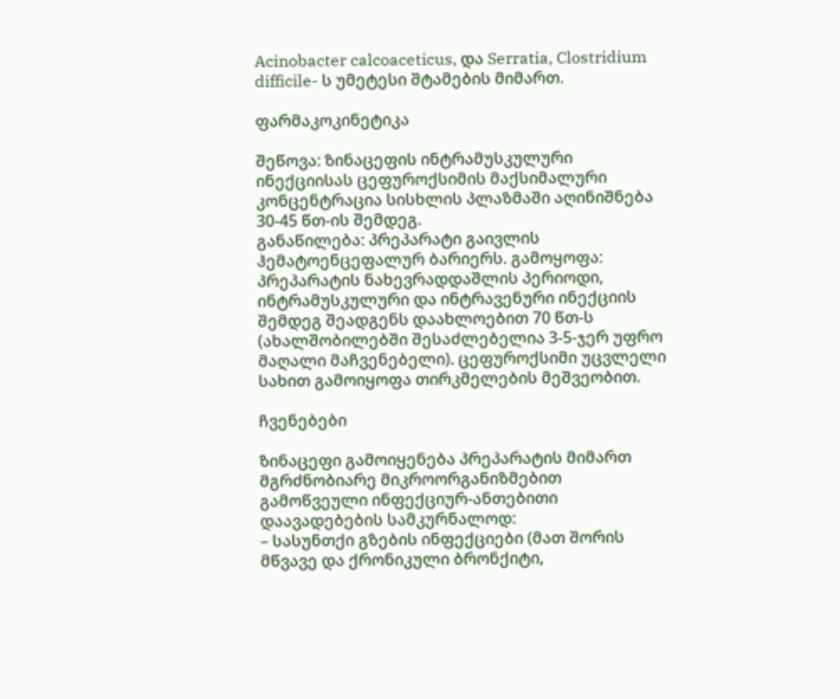Acinobacter calcoaceticus, და Serratia, Clostridium difficile- ს უმეტესი შტამების მიმართ.

ფარმაკოკინეტიკა

შეწოვა: ზინაცეფის ინტრამუსკულური ინექციისას ცეფუროქსიმის მაქსიმალური კონცენტრაცია სისხლის პლაზმაში აღინიშნება 30-45 წთ-ის შემდეგ.
განაწილება: პრეპარატი გაივლის ჰემატოენცეფალურ ბარიერს. გამოყოფა: პრეპარატის ნახევრადდაშლის პერიოდი, ინტრამუსკულური და ინტრავენური ინექციის შემდეგ შეადგენს დაახლოებით 70 წთ-ს (ახალშობილებში შესაძლებელია 3-5-ჯერ უფრო მაღალი მაჩვენებელი). ცეფუროქსიმი უცვლელი სახით გამოიყოფა თირკმელების მეშვეობით.

ჩვენებები

ზინაცეფი გამოიყენება პრეპარატის მიმართ მგრძნობიარე მიკროორგანიზმებით გამოწვეული ინფექციურ-ანთებითი დაავადებების სამკურნალოდ:
– სასუნთქი გზების ინფექციები (მათ შორის მწვავე და ქრონიკული ბრონქიტი,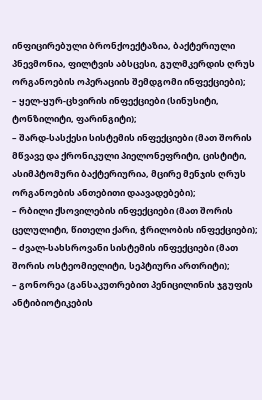ინფიცირებული ბრონქოექტაზია, ბაქტერიული პნევმონია, ფილტვის აბსცესი, გულმკერდის ღრუს ორგანოების ოპერაციის შემდგომი ინფექციები);
– ყელ-ყურ-ცხვირის ინფექციები (სინუსიტი, ტონზილიტი, ფარინგიტი);
– შარდ-სასქესი სისტემის ინფექციები (მათ შორის მწვავე და ქრონიკული პიელონეფრიტი, ცისტიტი, ასიმპტომური ბაქტერიურია, მცირე მენჯის ღრუს ორგანოების ანთებითი დაავადებები);
– რბილი ქსოვილების ინფექციები (მათ შორის ცელულიტი, წითელი ქარი, ჭრილობის ინფექციები);
– ძვალ-სახსროვანი სისტემის ინფექციები (მათ შორის ოსტეომიელიტი, სეპტიური ართრიტი);
– გონორეა (განსაკუთრებით პენიცილინის ჯგუფის ანტიბიოტიკების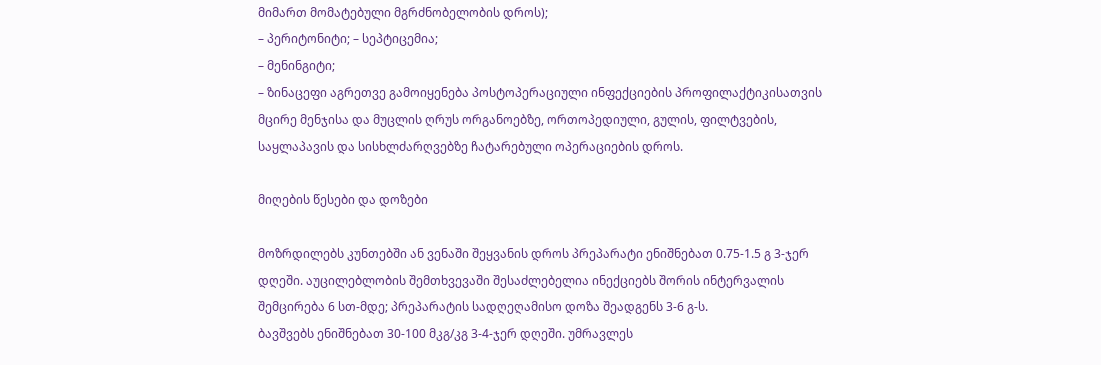მიმართ მომატებული მგრძნობელობის დროს);
– პერიტონიტი; – სეპტიცემია;
– მენინგიტი;
– ზინაცეფი აგრეთვე გამოიყენება პოსტოპერაციული ინფექციების პროფილაქტიკისათვის მცირე მენჯისა და მუცლის ღრუს ორგანოებზე, ორთოპედიული, გულის, ფილტვების, საყლაპავის და სისხლძარღვებზე ჩატარებული ოპერაციების დროს.

მიღების წესები და დოზები

მოზრდილებს კუნთებში ან ვენაში შეყვანის დროს პრეპარატი ენიშნებათ 0.75-1.5 გ 3-ჯერ დღეში. აუცილებლობის შემთხვევაში შესაძლებელია ინექციებს შორის ინტერვალის შემცირება 6 სთ-მდე; პრეპარატის სადღეღამისო დოზა შეადგენს 3-6 გ-ს.
ბავშვებს ენიშნებათ 30-100 მკგ/კგ 3-4-ჯერ დღეში. უმრავლეს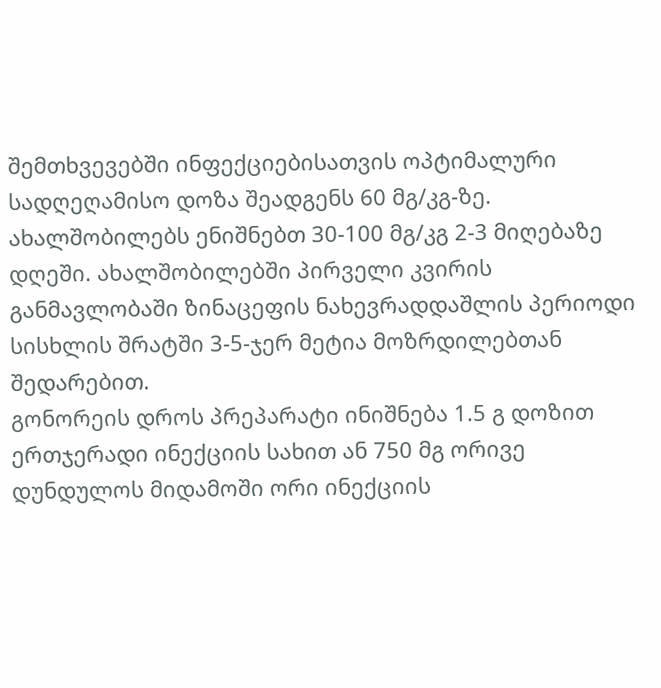შემთხვევებში ინფექციებისათვის ოპტიმალური სადღეღამისო დოზა შეადგენს 60 მგ/კგ-ზე.
ახალშობილებს ენიშნებთ 30-100 მგ/კგ 2-3 მიღებაზე დღეში. ახალშობილებში პირველი კვირის განმავლობაში ზინაცეფის ნახევრადდაშლის პერიოდი სისხლის შრატში 3-5-ჯერ მეტია მოზრდილებთან შედარებით.
გონორეის დროს პრეპარატი ინიშნება 1.5 გ დოზით ერთჯერადი ინექციის სახით ან 750 მგ ორივე დუნდულოს მიდამოში ორი ინექციის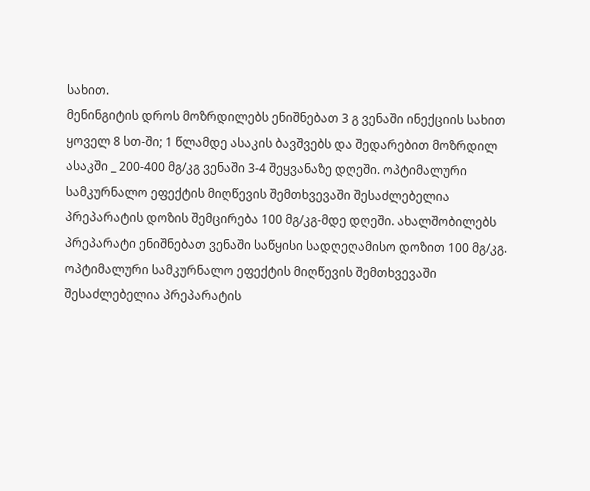სახით.
მენინგიტის დროს მოზრდილებს ენიშნებათ 3 გ ვენაში ინექციის სახით ყოველ 8 სთ-ში; 1 წლამდე ასაკის ბავშვებს და შედარებით მოზრდილ ასაკში _ 200-400 მგ/კგ ვენაში 3-4 შეყვანაზე დღეში. ოპტიმალური სამკურნალო ეფექტის მიღწევის შემთხვევაში შესაძლებელია პრეპარატის დოზის შემცირება 100 მგ/კგ-მდე დღეში. ახალშობილებს პრეპარატი ენიშნებათ ვენაში საწყისი სადღეღამისო დოზით 100 მგ/კგ. ოპტიმალური სამკურნალო ეფექტის მიღწევის შემთხვევაში შესაძლებელია პრეპარატის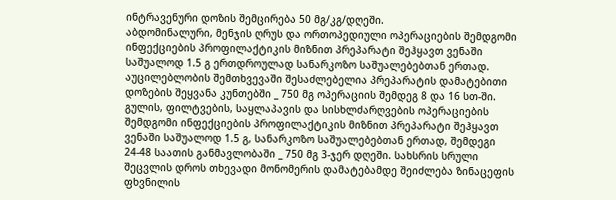ინტრავენური დოზის შემცირება 50 მგ/კგ/დღეში.
აბდომინალური, მენჯის ღრუს და ორთოპედიული ოპერაციების შემდგომი ინფექციების პროფილაქტიკის მიზნით პრეპარატი შეჰყავთ ვენაში საშუალოდ 1.5 გ ერთდროულად სანარკოზო საშუალებებთან ერთად. აუცილებლობის შემთხვევაში შესაძლებელია პრეპარატის დამატებითი დოზების შეყვანა კუნთებში _ 750 მგ ოპერაციის შემდეგ 8 და 16 სთ-ში. გულის, ფილტვების, საყლაპავის და სისხლძარღვების ოპერაციების შემდგომი ინფექციების პროფილაქტიკის მიზნით პრეპარატი შეჰყავთ ვენაში საშუალოდ 1.5 გ, სანარკოზო საშუალებებთან ერთად, შემდეგი 24-48 საათის განმავლობაში _ 750 მგ 3-ჯერ დღეში. სახსრის სრული შეცვლის დროს თხევადი მონომერის დამატებამდე შეიძლება ზინაცეფის ფხვნილის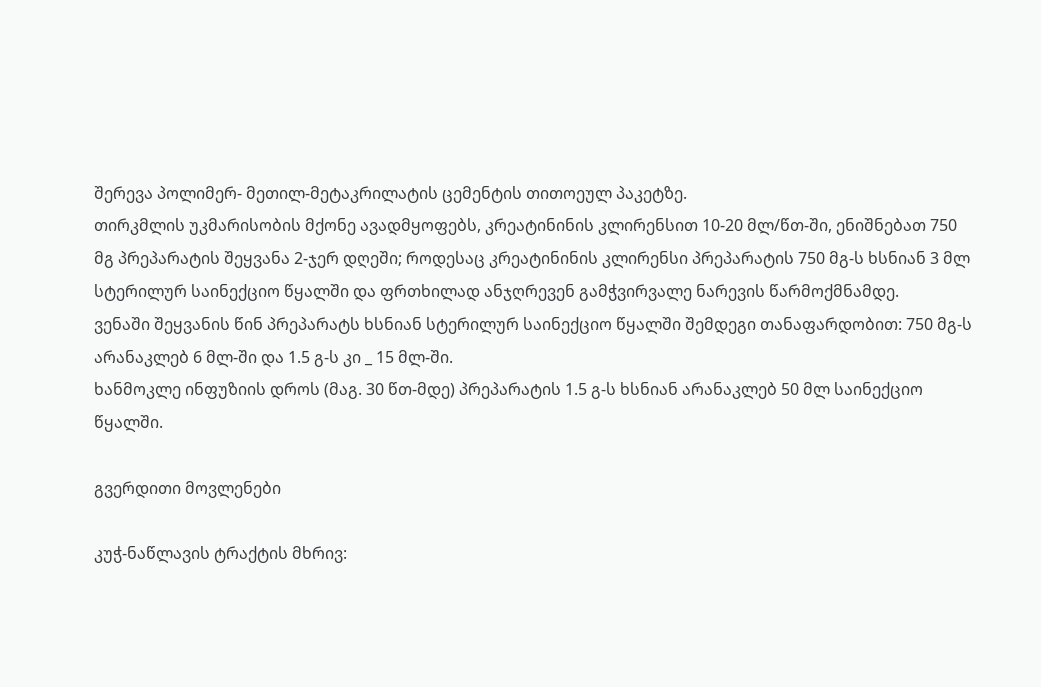შერევა პოლიმერ- მეთილ-მეტაკრილატის ცემენტის თითოეულ პაკეტზე.
თირკმლის უკმარისობის მქონე ავადმყოფებს, კრეატინინის კლირენსით 10-20 მლ/წთ-ში, ენიშნებათ 750 მგ პრეპარატის შეყვანა 2-ჯერ დღეში; როდესაც კრეატინინის კლირენსი პრეპარატის 750 მგ-ს ხსნიან 3 მლ სტერილურ საინექციო წყალში და ფრთხილად ანჯღრევენ გამჭვირვალე ნარევის წარმოქმნამდე.
ვენაში შეყვანის წინ პრეპარატს ხსნიან სტერილურ საინექციო წყალში შემდეგი თანაფარდობით: 750 მგ-ს არანაკლებ 6 მლ-ში და 1.5 გ-ს კი _ 15 მლ-ში.
ხანმოკლე ინფუზიის დროს (მაგ. 30 წთ-მდე) პრეპარატის 1.5 გ-ს ხსნიან არანაკლებ 50 მლ საინექციო წყალში.

გვერდითი მოვლენები

კუჭ-ნაწლავის ტრაქტის მხრივ: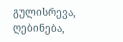გულისრევა, ღებინება,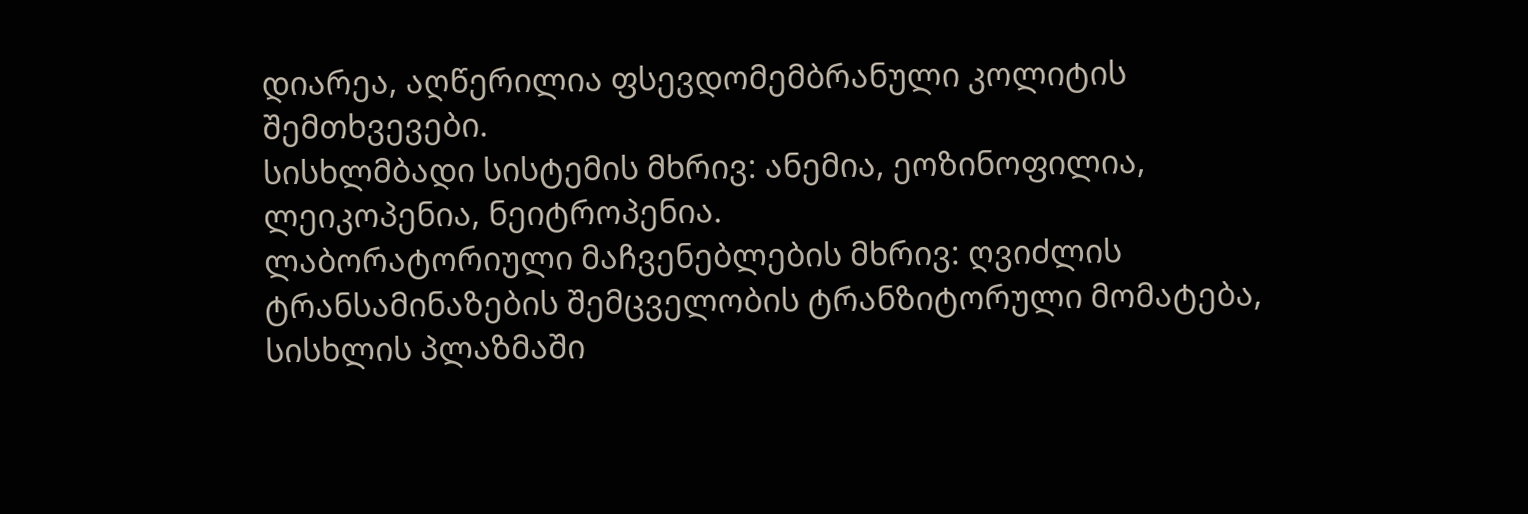დიარეა, აღწერილია ფსევდომემბრანული კოლიტის შემთხვევები.
სისხლმბადი სისტემის მხრივ: ანემია, ეოზინოფილია, ლეიკოპენია, ნეიტროპენია.
ლაბორატორიული მაჩვენებლების მხრივ: ღვიძლის ტრანსამინაზების შემცველობის ტრანზიტორული მომატება, სისხლის პლაზმაში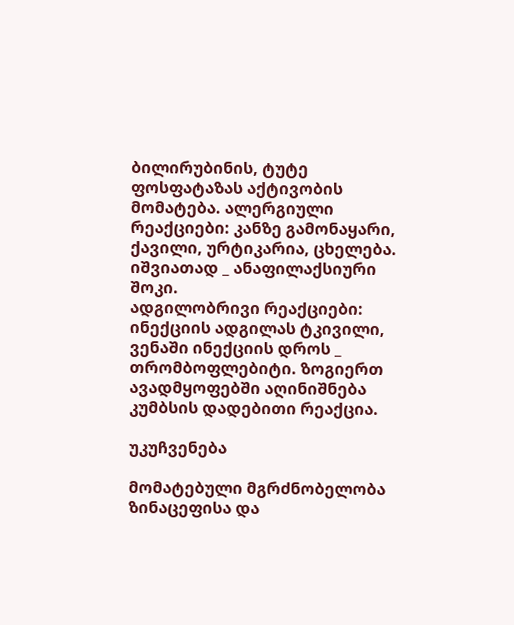ბილირუბინის, ტუტე ფოსფატაზას აქტივობის მომატება. ალერგიული რეაქციები: კანზე გამონაყარი, ქავილი, ურტიკარია, ცხელება. იშვიათად _ ანაფილაქსიური შოკი.
ადგილობრივი რეაქციები: ინექციის ადგილას ტკივილი, ვენაში ინექციის დროს _ თრომბოფლებიტი. ზოგიერთ ავადმყოფებში აღინიშნება კუმბსის დადებითი რეაქცია.

უკუჩვენება

მომატებული მგრძნობელობა ზინაცეფისა და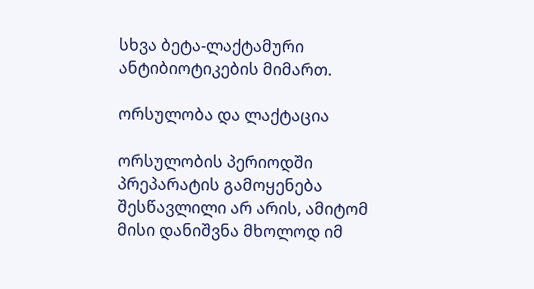სხვა ბეტა-ლაქტამური ანტიბიოტიკების მიმართ.

ორსულობა და ლაქტაცია

ორსულობის პერიოდში პრეპარატის გამოყენება შესწავლილი არ არის, ამიტომ მისი დანიშვნა მხოლოდ იმ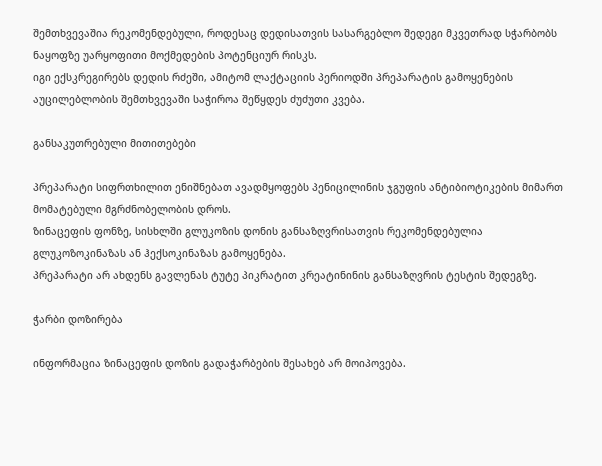შემთხვევაშია რეკომენდებული, როდესაც დედისათვის სასარგებლო შედეგი მკვეთრად სჭარბობს ნაყოფზე უარყოფითი მოქმედების პოტენციურ რისკს.
იგი ექსკრეგირებს დედის რძეში, ამიტომ ლაქტაციის პერიოდში პრეპარატის გამოყენების აუცილებლობის შემთხვევაში საჭიროა შეწყდეს ძუძუთი კვება.

განსაკუთრებული მითითებები

პრეპარატი სიფრთხილით ენიშნებათ ავადმყოფებს პენიცილინის ჯგუფის ანტიბიოტიკების მიმართ მომატებული მგრძნობელობის დროს.
ზინაცეფის ფონზე, სისხლში გლუკოზის დონის განსაზღვრისათვის რეკომენდებულია გლუკოზოკინაზას ან ჰექსოკინაზას გამოყენება.
პრეპარატი არ ახდენს გავლენას ტუტე პიკრატით კრეატინინის განსაზღვრის ტესტის შედეგზე.

ჭარბი დოზირება

ინფორმაცია ზინაცეფის დოზის გადაჭარბების შესახებ არ მოიპოვება.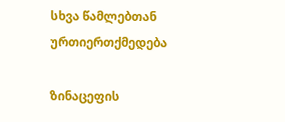სხვა წამლებთან ურთიერთქმედება

ზინაცეფის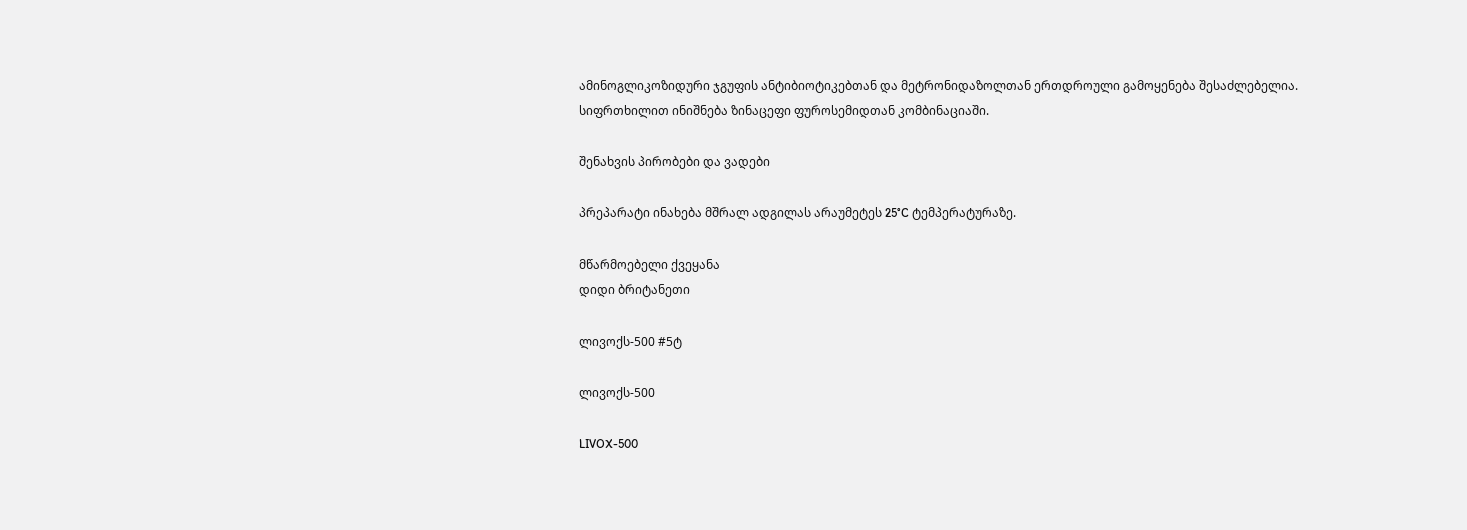ამინოგლიკოზიდური ჯგუფის ანტიბიოტიკებთან და მეტრონიდაზოლთან ერთდროული გამოყენება შესაძლებელია.
სიფრთხილით ინიშნება ზინაცეფი ფუროსემიდთან კომბინაციაში.

შენახვის პირობები და ვადები

პრეპარატი ინახება მშრალ ადგილას არაუმეტეს 25°C ტემპერატურაზე.

მწარმოებელი ქვეყანა
დიდი ბრიტანეთი

ლივოქს-500 #5ტ

ლივოქს-500

LIVOX-500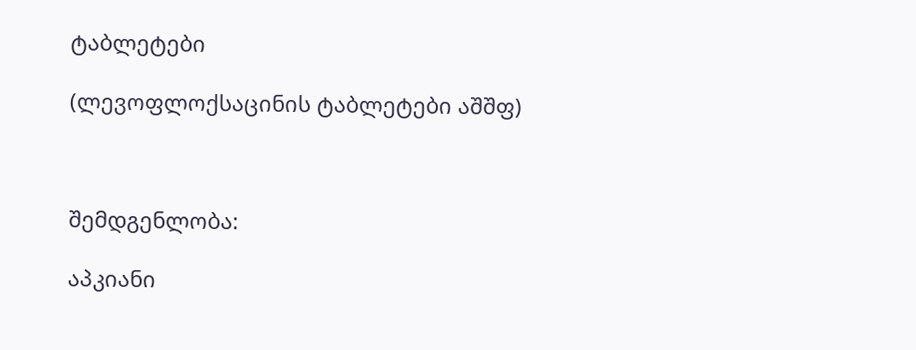ტაბლეტები

(ლევოფლოქსაცინის ტაბლეტები აშშფ)



შემდგენლობა:

აპკიანი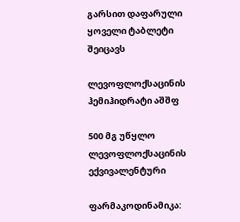გარსით დაფარული ყოველი ტაბლეტი შეიცავს

ლევოფლოქსაცინის ჰემიჰიდრატი აშშფ

500 მგ უწყლო ლევოფლოქსაცინის ექვივალენტური

ფარმაკოდინამიკა: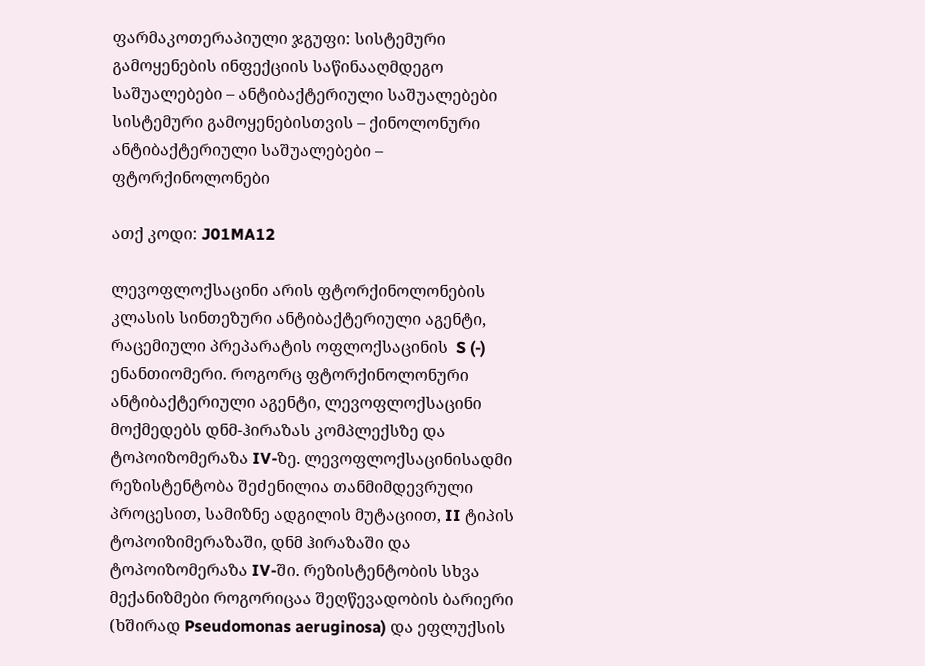ფარმაკოთერაპიული ჯგუფი: სისტემური გამოყენების ინფექციის საწინააღმდეგო საშუალებები – ანტიბაქტერიული საშუალებები სისტემური გამოყენებისთვის – ქინოლონური ანტიბაქტერიული საშუალებები – ფტორქინოლონები

ათქ კოდი: J01MA12

ლევოფლოქსაცინი არის ფტორქინოლონების კლასის სინთეზური ანტიბაქტერიული აგენტი, რაცემიული პრეპარატის ოფლოქსაცინის  S (-)  ენანთიომერი. როგორც ფტორქინოლონური ანტიბაქტერიული აგენტი, ლევოფლოქსაცინი მოქმედებს დნმ-ჰირაზას კომპლექსზე და ტოპოიზომერაზა IV-ზე. ლევოფლოქსაცინისადმი რეზისტენტობა შეძენილია თანმიმდევრული პროცესით, სამიზნე ადგილის მუტაციით, II ტიპის ტოპოიზიმერაზაში, დნმ ჰირაზაში და ტოპოიზომერაზა IV-ში. რეზისტენტობის სხვა მექანიზმები როგორიცაა შეღწევადობის ბარიერი (ხშირად Pseudomonas aeruginosa) და ეფლუქსის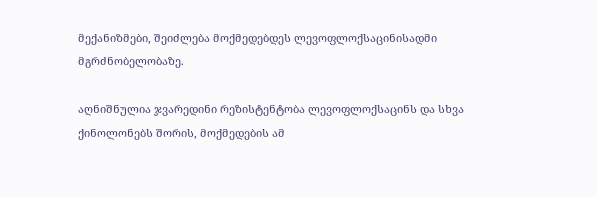მექანიზმები, შეიძლება მოქმედებდეს ლევოფლოქსაცინისადმი მგრძნობელობაზე.

აღნიშნულია ჯვარედინი რეზისტენტობა ლევოფლოქსაცინს და სხვა ქინოლონებს შორის, მოქმედების ამ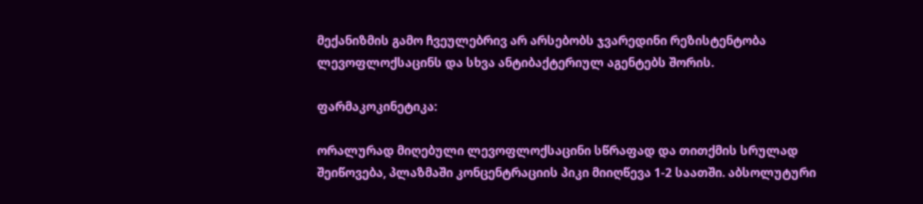მექანიზმის გამო ჩვეულებრივ არ არსებობს ჯვარედინი რეზისტენტობა ლევოფლოქსაცინს და სხვა ანტიბაქტერიულ აგენტებს შორის.

ფარმაკოკინეტიკა:

ორალურად მიღებული ლევოფლოქსაცინი სწრაფად და თითქმის სრულად შეიწოვება, პლაზმაში კონცენტრაციის პიკი მიიღწევა 1-2 საათში. აბსოლუტური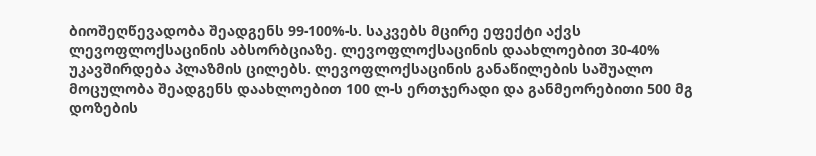ბიოშეღწევადობა შეადგენს 99-100%-ს. საკვებს მცირე ეფექტი აქვს ლევოფლოქსაცინის აბსორბციაზე. ლევოფლოქსაცინის დაახლოებით 30-40% უკავშირდება პლაზმის ცილებს. ლევოფლოქსაცინის განაწილების საშუალო მოცულობა შეადგენს დაახლოებით 100 ლ-ს ერთჯერადი და განმეორებითი 500 მგ დოზების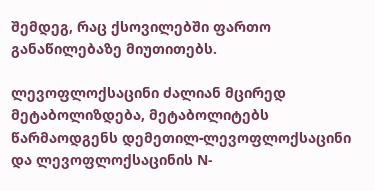შემდეგ, რაც ქსოვილებში ფართო განაწილებაზე მიუთითებს.

ლევოფლოქსაცინი ძალიან მცირედ მეტაბოლიზდება, მეტაბოლიტებს წარმაოდგენს დემეთილ-ლევოფლოქსაცინი და ლევოფლოქსაცინის N-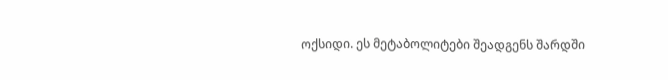ოქსიდი. ეს მეტაბოლიტები შეადგენს შარდში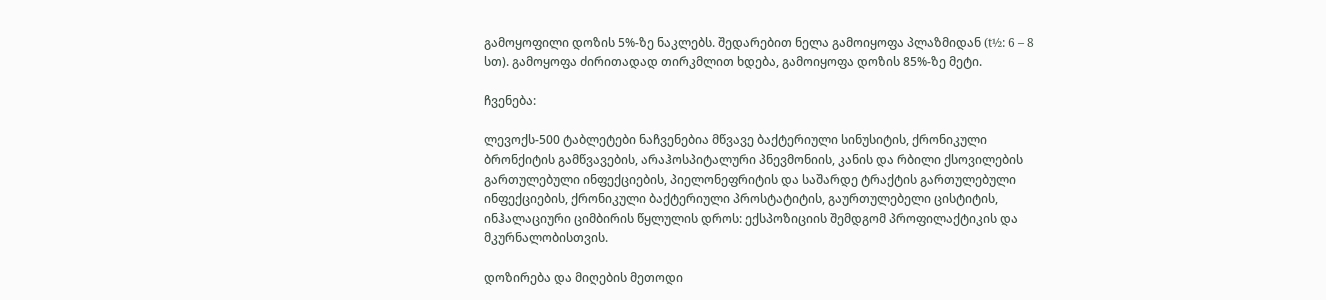გამოყოფილი დოზის 5%-ზე ნაკლებს. შედარებით ნელა გამოიყოფა პლაზმიდან (t½: 6 – 8 სთ). გამოყოფა ძირითადად თირკმლით ხდება, გამოიყოფა დოზის 85%-ზე მეტი.

ჩვენება:

ლევოქს-500 ტაბლეტები ნაჩვენებია მწვავე ბაქტერიული სინუსიტის, ქრონიკული ბრონქიტის გამწვავების, არაჰოსპიტალური პნევმონიის, კანის და რბილი ქსოვილების გართულებული ინფექციების, პიელონეფრიტის და საშარდე ტრაქტის გართულებული ინფექციების, ქრონიკული ბაქტერიული პროსტატიტის, გაურთულებელი ცისტიტის, ინჰალაციური ციმბირის წყლულის დროს: ექსპოზიციის შემდგომ პროფილაქტიკის და მკურნალობისთვის.

დოზირება და მიღების მეთოდი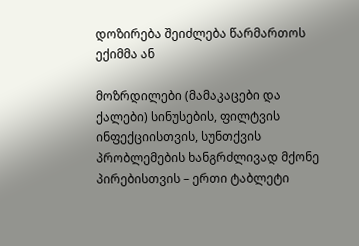დოზირება შეიძლება წარმართოს ექიმმა ან

მოზრდილები (მამაკაცები და ქალები) სინუსების, ფილტვის ინფექციისთვის, სუნთქვის პრობლემების ხანგრძლივად მქონე პირებისთვის – ერთი ტაბლეტი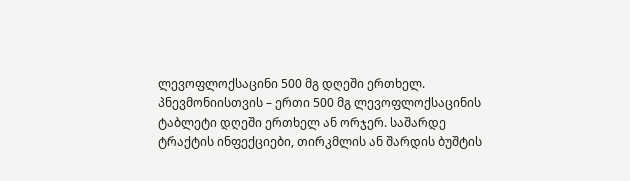ლევოფლოქსაცინი 500 მგ დღეში ერთხელ. პნევმონიისთვის – ერთი 500 მგ ლევოფლოქსაცინის ტაბლეტი დღეში ერთხელ ან ორჯერ. საშარდე ტრაქტის ინფექციები, თირკმლის ან შარდის ბუშტის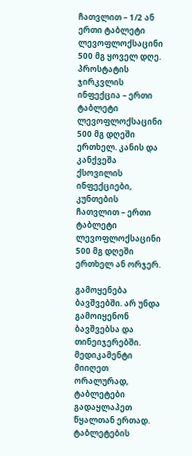ჩათვლით – 1/2 ან ერთი ტაბლეტი ლევოფლოქსაცინი 500 მგ ყოველ დღე. პროსტატის ჯირკვლის ინფექცია – ერთი ტაბლეტი ლევოფლოქსაცინი 500 მგ დღეში ერთხელ. კანის და კანქვეშა ქსოვილის ინფექციები, კუნთების ჩათვლით – ერთი ტაბლეტი ლევოფლოქსაცინი 500 მგ დღეში ერთხელ ან ორჯერ.

გამოყენება ბავშვებში. არ უნდა გამოიყენონ ბავშვებსა და თინეიჯერებში. მედიკამენტი მიიღეთ ორალურად, ტაბლეტები გადაყლაპეთ წყალთან ერთად. ტაბლეტების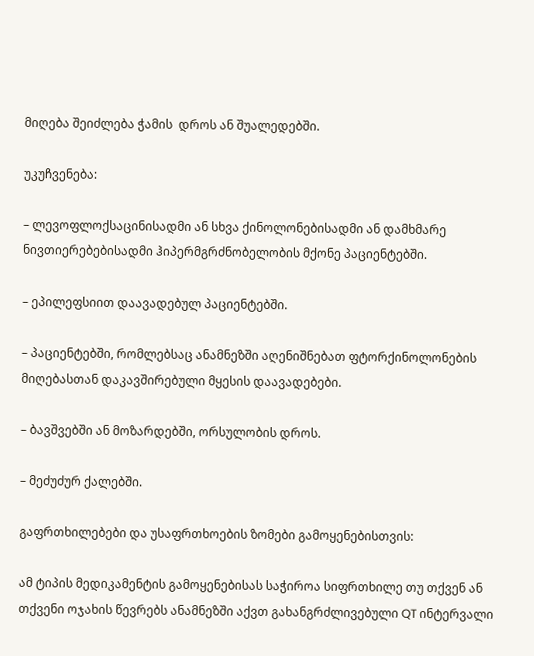მიღება შეიძლება ჭამის  დროს ან შუალედებში.

უკუჩვენება:

– ლევოფლოქსაცინისადმი ან სხვა ქინოლონებისადმი ან დამხმარე ნივთიერებებისადმი ჰიპერმგრძნობელობის მქონე პაციენტებში.

– ეპილეფსიით დაავადებულ პაციენტებში.

– პაციენტებში, რომლებსაც ანამნეზში აღენიშნებათ ფტორქინოლონების მიღებასთან დაკავშირებული მყესის დაავადებები.

– ბავშვებში ან მოზარდებში, ორსულობის დროს.

– მეძუძურ ქალებში.

გაფრთხილებები და უსაფრთხოების ზომები გამოყენებისთვის:

ამ ტიპის მედიკამენტის გამოყენებისას საჭიროა სიფრთხილე თუ თქვენ ან თქვენი ოჯახის წევრებს ანამნეზში აქვთ გახანგრძლივებული QT ინტერვალი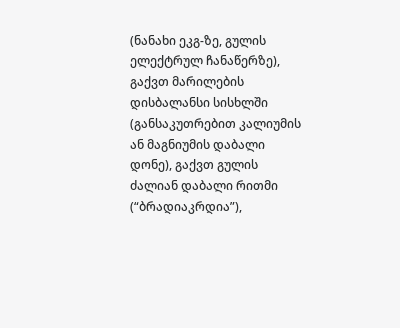(ნანახი ეკგ-ზე, გულის ელექტრულ ჩანაწერზე), გაქვთ მარილების დისბალანსი სისხლში (განსაკუთრებით კალიუმის ან მაგნიუმის დაბალი დონე), გაქვთ გულის ძალიან დაბალი რითმი (“ბრადიაკრდია”),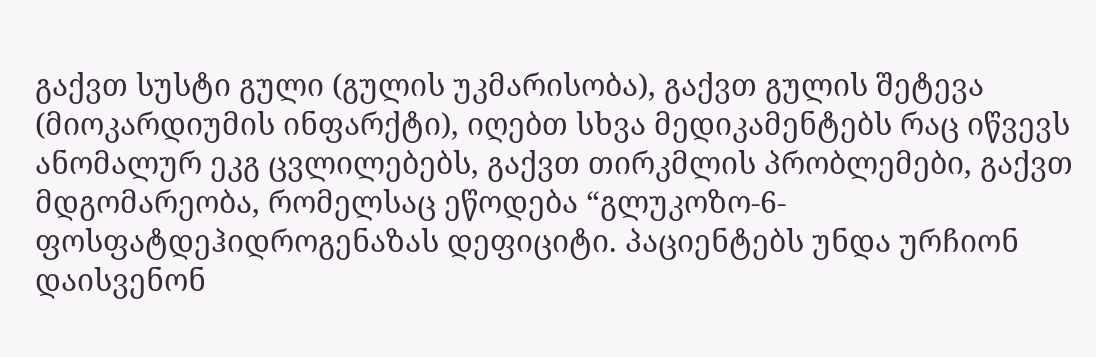გაქვთ სუსტი გული (გულის უკმარისობა), გაქვთ გულის შეტევა (მიოკარდიუმის ინფარქტი), იღებთ სხვა მედიკამენტებს რაც იწვევს ანომალურ ეკგ ცვლილებებს, გაქვთ თირკმლის პრობლემები, გაქვთ მდგომარეობა, რომელსაც ეწოდება “გლუკოზო-6-ფოსფატდეჰიდროგენაზას დეფიციტი. პაციენტებს უნდა ურჩიონ დაისვენონ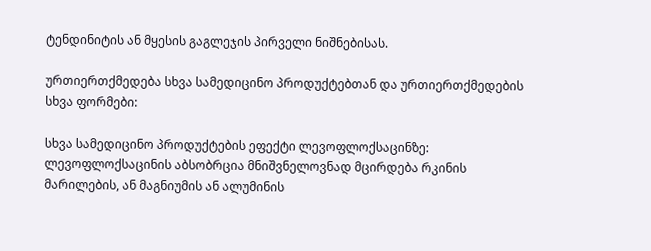ტენდინიტის ან მყესის გაგლეჯის პირველი ნიშნებისას.

ურთიერთქმედება სხვა სამედიცინო პროდუქტებთან და ურთიერთქმედების სხვა ფორმები:

სხვა სამედიცინო პროდუქტების ეფექტი ლევოფლოქსაცინზე: ლევოფლოქსაცინის აბსობრცია მნიშვნელოვნად მცირდება რკინის მარილების, ან მაგნიუმის ან ალუმინის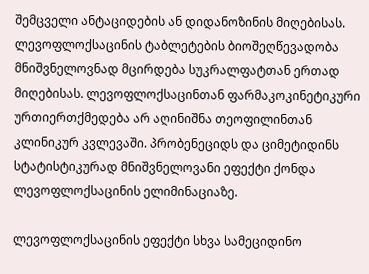შემცველი ანტაციდების ან დიდანოზინის მიღებისას. ლევოფლოქსაცინის ტაბლეტების ბიოშეღწევადობა მნიშვნელოვნად მცირდება სუკრალფატთან ერთად მიღებისას. ლევოფლოქსაცინთან ფარმაკოკინეტიკური ურთიერთქმედება არ აღინიშნა თეოფილინთან კლინიკურ კვლევაში. პრობენეციდს და ციმეტიდინს სტატისტიკურად მნიშვნელოვანი ეფექტი ქონდა ლევოფლოქსაცინის ელიმინაციაზე.

ლევოფლოქსაცინის ეფექტი სხვა სამეციდინო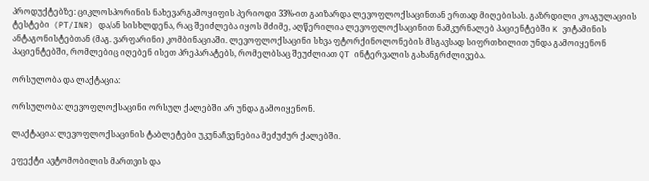პროდუქტებზე: ციკლოსპორინის ნახევარგამოყიფის პერიოდი 33%-ით გაიზარდა ლევოფლოქსაცინთან ერთად მიღებისას. გაზრდილი კოაგულაციის ტესტები  (PT/INR) და/ან სისხლდენა, რაც შეიძლება იყოს მძიმე, აღწერილია ლევოფლოქსაცინით ნამკურნალებ პაციენტებში K ვიტამინის ანტაგონისტებთან (მაგ. ვარფარინი) კომბინაციაში. ლევოფლოქსაცინი სხვა ფტორქინოლონების მსგავსად სიფრთხილით უნდა გამოიყენონ პაციენტებში, რომლებიც იღებენ ისეთ პრეპარატებს, რომელბსაც შეუძლიათ QT ინტერვალის გახანგრძლივება.

ორსულობა და ლაქტაცია:

ორსულობა: ლევოფლოქსაცინი ორსულ ქალებში არ უნდა გამოიყენონ.

ლაქტაცია: ლევოფლოქსაცინის ტაბლეტები უკუნაჩვენებია მეძუძურ ქალებში.

ეფექტი ავტომობილის მართვის და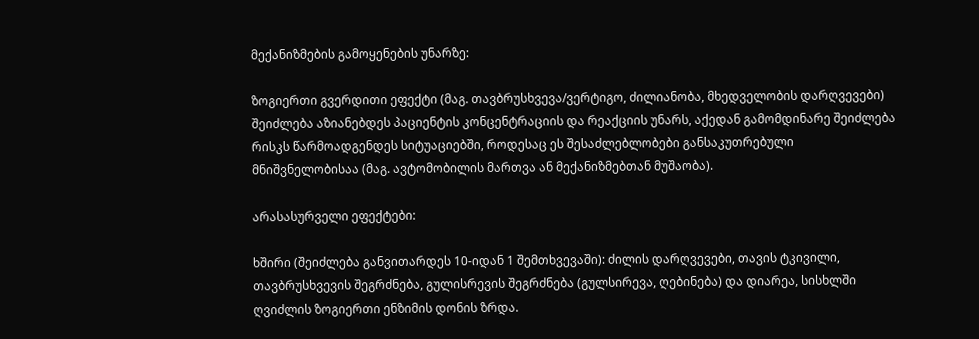მექანიზმების გამოყენების უნარზე:

ზოგიერთი გვერდითი ეფექტი (მაგ. თავბრუსხვევა/ვერტიგო, ძილიანობა, მხედველობის დარღვევები) შეიძლება აზიანებდეს პაციენტის კონცენტრაციის და რეაქციის უნარს, აქედან გამომდინარე შეიძლება რისკს წარმოადგენდეს სიტუაციებში, როდესაც ეს შესაძლებლობები განსაკუთრებული მნიშვნელობისაა (მაგ. ავტომობილის მართვა ან მექანიზმებთან მუშაობა).

არასასურველი ეფექტები:

ხშირი (შეიძლება განვითარდეს 10-იდან 1 შემთხვევაში): ძილის დარღვევები, თავის ტკივილი, თავბრუსხვევის შეგრძნება, გულისრევის შეგრძნება (გულსირევა, ღებინება) და დიარეა, სისხლში ღვიძლის ზოგიერთი ენზიმის დონის ზრდა.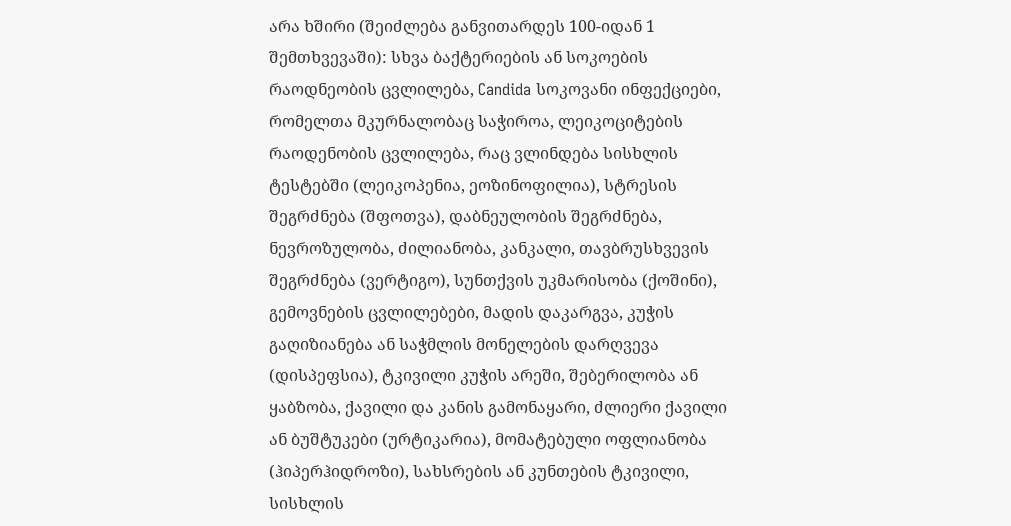არა ხშირი (შეიძლება განვითარდეს 100-იდან 1 შემთხვევაში): სხვა ბაქტერიების ან სოკოების რაოდნეობის ცვლილება, Candida სოკოვანი ინფექციები, რომელთა მკურნალობაც საჭიროა, ლეიკოციტების რაოდენობის ცვლილება, რაც ვლინდება სისხლის ტესტებში (ლეიკოპენია, ეოზინოფილია), სტრესის შეგრძნება (შფოთვა), დაბნეულობის შეგრძნება, ნევროზულობა, ძილიანობა, კანკალი, თავბრუსხვევის შეგრძნება (ვერტიგო), სუნთქვის უკმარისობა (ქოშინი), გემოვნების ცვლილებები, მადის დაკარგვა, კუჭის გაღიზიანება ან საჭმლის მონელების დარღვევა (დისპეფსია), ტკივილი კუჭის არეში, შებერილობა ან ყაბზობა, ქავილი და კანის გამონაყარი, ძლიერი ქავილი ან ბუშტუკები (ურტიკარია), მომატებული ოფლიანობა (ჰიპერჰიდროზი), სახსრების ან კუნთების ტკივილი, სისხლის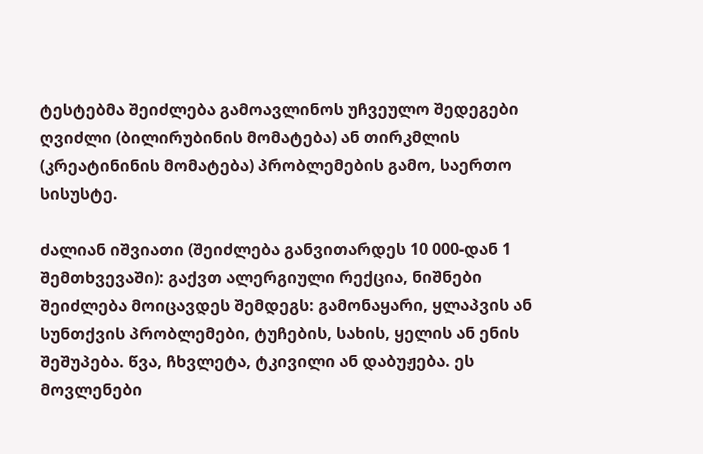ტესტებმა შეიძლება გამოავლინოს უჩვეულო შედეგები ღვიძლი (ბილირუბინის მომატება) ან თირკმლის (კრეატინინის მომატება) პრობლემების გამო, საერთო სისუსტე.

ძალიან იშვიათი (შეიძლება განვითარდეს 10 000-დან 1 შემთხვევაში): გაქვთ ალერგიული რექცია, ნიშნები შეიძლება მოიცავდეს შემდეგს: გამონაყარი, ყლაპვის ან სუნთქვის პრობლემები, ტუჩების, სახის, ყელის ან ენის შეშუპება. წვა, ჩხვლეტა, ტკივილი ან დაბუჟება. ეს მოვლენები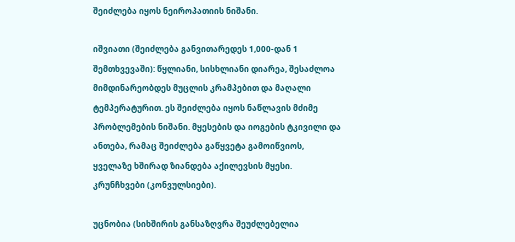შეიძლება იყოს ნეიროპათიის ნიშანი.

იშვიათი (შეიძლება განვითარედეს 1,000-დან 1 შემთხვევაში): წყლიანი, სისხლიანი დიარეა, შესაძლოა მიმდინარეობდეს მუცლის კრამპებით და მაღალი ტემპერატურით. ეს შეიძლება იყოს ნაწლავის მძიმე პრობლემების ნიშანი. მყესების და იოგების ტკივილი და ანთება, რამაც შეიძლება გაწყვეტა გამოიწვიოს, ყველაზე ხშირად ზიანდება აქილევსის მყესი. კრუნჩხვები (კონვულსიები).

უცნობია (სიხშირის განსაზღვრა შეუძლებელია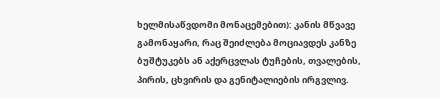ხელმისაწვდომი მონაცემებით): კანის მწვავე გამონაყარი, რაც შეიძლება მოციავდეს კანზე ბუშტუკებს ან აქერცვლას ტუჩების, თვალების, პირის, ცხვირის და გენიტალიების ირგვლივ.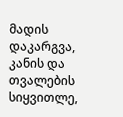მადის დაკარგვა, კანის და თვალების სიყვითლე,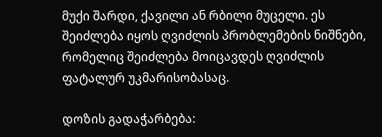მუქი შარდი, ქავილი ან რბილი მუცელი. ეს შეიძლება იყოს ღვიძლის პრობლემების ნიშნები, რომელიც შეიძლება მოიცავდეს ღვიძლის ფატალურ უკმარისობასაც.

დოზის გადაჭარბება: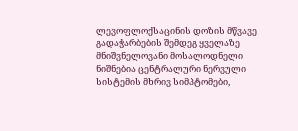ლევოფლოქსაცინის დოზის მწვავე გადაჭარბების შემდეგ ყველაზე მნიშვნელოვანი მოსალოდნელი ნიშნებია ცენტრალური ნერვული სისტემის მხრივ სიმპტომები,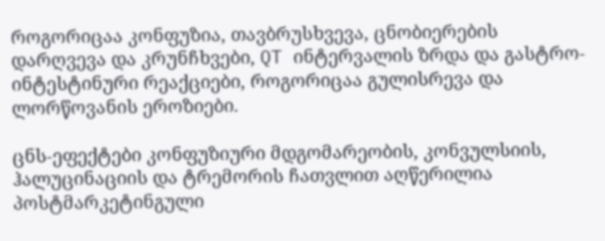როგორიცაა კონფუზია, თავბრუსხვევა, ცნობიერების დარღვევა და კრუნჩხვები, QT ინტერვალის ზრდა და გასტრო-ინტესტინური რეაქციები, როგორიცაა გულისრევა და ლორწოვანის ეროზიები.

ცნს-ეფექტები კონფუზიური მდგომარეობის, კონვულსიის, ჰალუცინაციის და ტრემორის ჩათვლით აღწერილია პოსტმარკეტინგული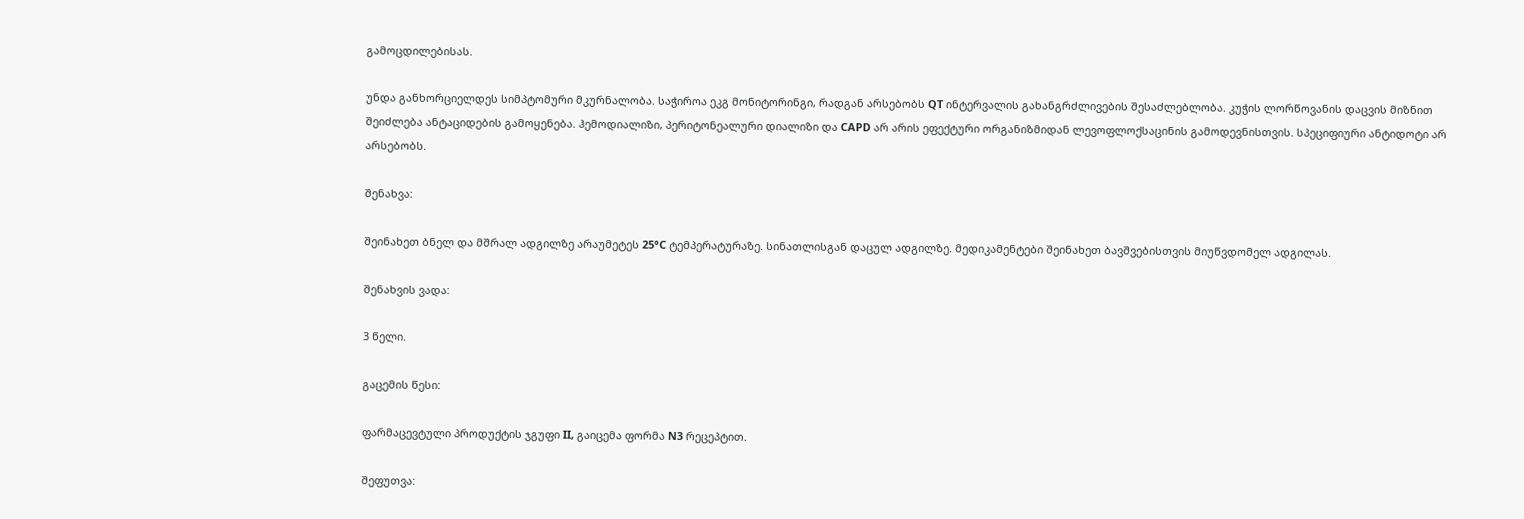გამოცდილებისას.

უნდა განხორციელდეს სიმპტომური მკურნალობა. საჭიროა ეკგ მონიტორინგი, რადგან არსებობს QT ინტერვალის გახანგრძლივების შესაძლებლობა. კუჭის ლორწოვანის დაცვის მიზნით შეიძლება ანტაციდების გამოყენება. ჰემოდიალიზი, პერიტონეალური დიალიზი და CAPD არ არის ეფექტური ორგანიზმიდან ლევოფლოქსაცინის გამოდევნისთვის. სპეციფიური ანტიდოტი არ არსებობს.

შენახვა:

შეინახეთ ბნელ და მშრალ ადგილზე არაუმეტეს 25°C ტემპერატურაზე. სინათლისგან დაცულ ადგილზე. მედიკამენტები შეინახეთ ბავშვებისთვის მიუწვდომელ ადგილას.

შენახვის ვადა:

3 წელი.

გაცემის წესი:

ფარმაცევტული პროდუქტის ჯგუფი II, გაიცემა ფორმა N3 რეცეპტით.

შეფუთვა: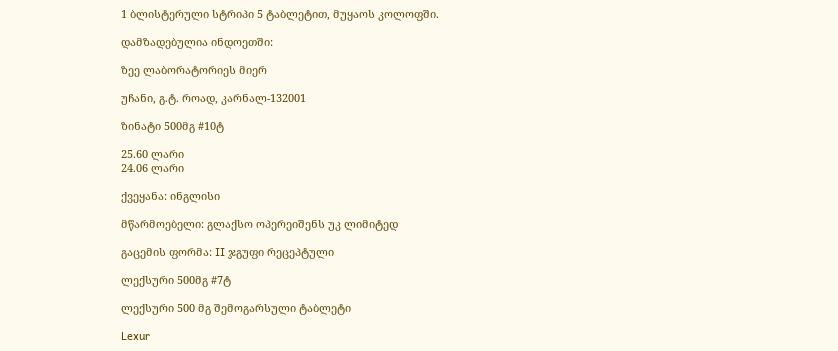1 ბლისტერული სტრიპი 5 ტაბლეტით, მუყაოს კოლოფში.

დამზადებულია ინდოეთში:

ზეე ლაბორატორიეს მიერ

უჩანი, გ.ტ. როად, კარნალ-132001

ზინატი 500მგ #10ტ

25.60 ლარი
24.06 ლარი

ქვეყანა: ინგლისი

მწარმოებელი: გლაქსო ოპერეიშენს უკ ლიმიტედ

გაცემის ფორმა: II ჯგუფი რეცეპტული

ლექსური 500მგ #7ტ

ლექსური 500 მგ შემოგარსული ტაბლეტი

Lexur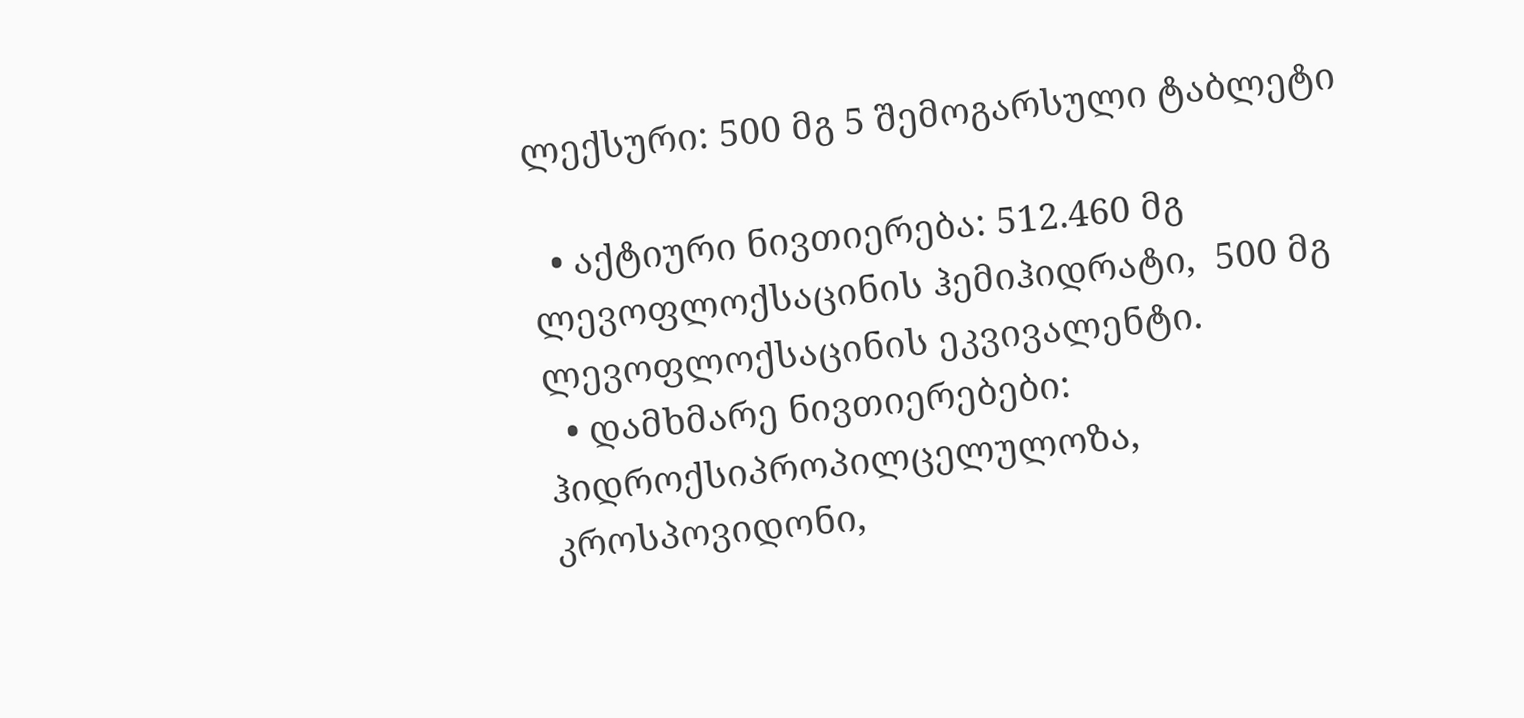ლექსური: 500 მგ 5 შემოგარსული ტაბლეტი

  • აქტიური ნივთიერება: 512.460 მგ ლევოფლოქსაცინის ჰემიჰიდრატი,  500 მგ ლევოფლოქსაცინის ეკვივალენტი.
  • დამხმარე ნივთიერებები: ჰიდროქსიპროპილცელულოზა, კროსპოვიდონი,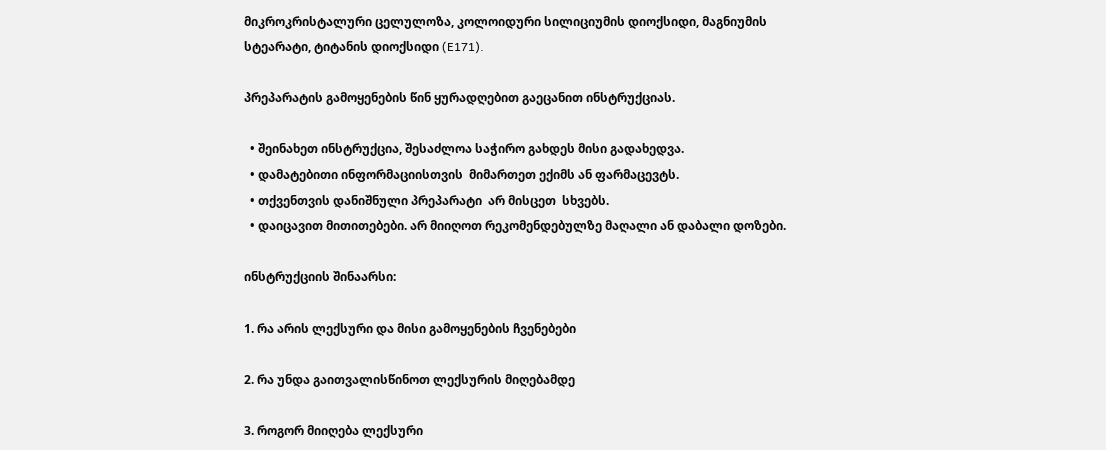მიკროკრისტალური ცელულოზა, კოლოიდური სილიციუმის დიოქსიდი, მაგნიუმის სტეარატი, ტიტანის დიოქსიდი (E171).

პრეპარატის გამოყენების წინ ყურადღებით გაეცანით ინსტრუქციას.

  • შეინახეთ ინსტრუქცია, შესაძლოა საჭირო გახდეს მისი გადახედვა.
  • დამატებითი ინფორმაციისთვის  მიმართეთ ექიმს ან ფარმაცევტს.
  • თქვენთვის დანიშნული პრეპარატი  არ მისცეთ  სხვებს.
  • დაიცავით მითითებები. არ მიიღოთ რეკომენდებულზე მაღალი ან დაბალი დოზები.

ინსტრუქციის შინაარსი:

1. რა არის ლექსური და მისი გამოყენების ჩვენებები

2. რა უნდა გაითვალისწინოთ ლექსურის მიღებამდე

3. როგორ მიიღება ლექსური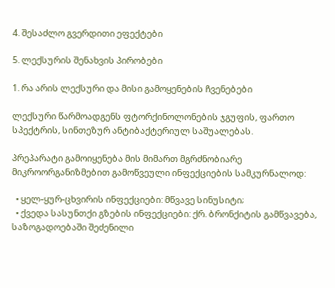4. შესაძლო გვერდითი ეფექტები

5. ლექსურის შენახვის პირობები

1. რა არის ლექსური და მისი გამოყენების ჩვენებები

ლექსური წარმოადგენს ფტორქინოლონების ჯგუფის, ფართო სპექტრის, სინთეზურ ანტიბაქტერიულ საშუალებას.

პრეპარატი გამოიყენება მის მიმართ მგრძნობიარე მიკროორგანიზმებით გამოწვეული ინფექციების სამკურნალოდ:

  • ყელ-ყურ-ცხვირის ინფექციები: მწვავე სინუსიტი;
  • ქვედა სასუნთქი გზების ინფექციები: ქრ. ბრონქიტის გამწვავება, საზოგადოებაში შეძენილი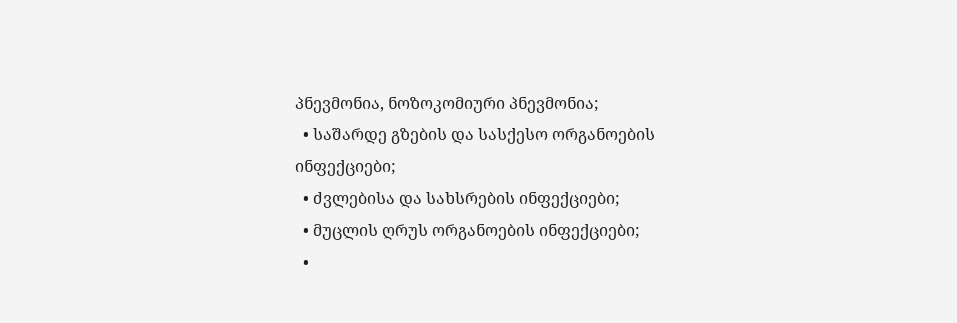პნევმონია, ნოზოკომიური პნევმონია;
  • საშარდე გზების და სასქესო ორგანოების ინფექციები;
  • ძვლებისა და სახსრების ინფექციები;
  • მუცლის ღრუს ორგანოების ინფექციები;
  •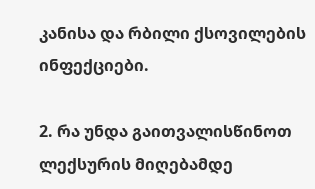კანისა და რბილი ქსოვილების ინფექციები.

2. რა უნდა გაითვალისწინოთ ლექსურის მიღებამდე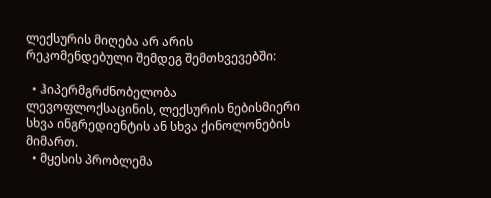ლექსურის მიღება არ არის რეკომენდებული შემდეგ შემთხვევებში:

  • ჰიპერმგრძნობელობა ლევოფლოქსაცინის, ლექსურის ნებისმიერი სხვა ინგრედიენტის ან სხვა ქინოლონების მიმართ.
  • მყესის პრობლემა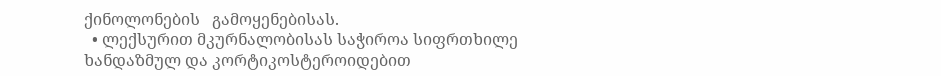ქინოლონების   გამოყენებისას.
  • ლექსურით მკურნალობისას საჭიროა სიფრთხილე ხანდაზმულ და კორტიკოსტეროიდებით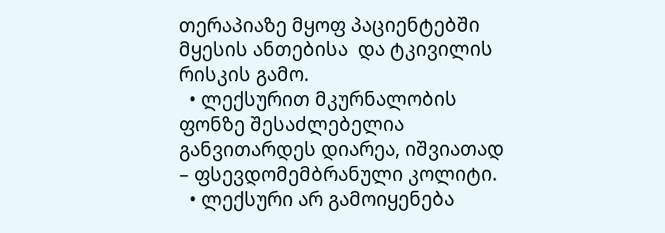თერაპიაზე მყოფ პაციენტებში მყესის ანთებისა  და ტკივილის რისკის გამო.
  • ლექსურით მკურნალობის ფონზე შესაძლებელია განვითარდეს დიარეა, იშვიათად – ფსევდომემბრანული კოლიტი.
  • ლექსური არ გამოიყენება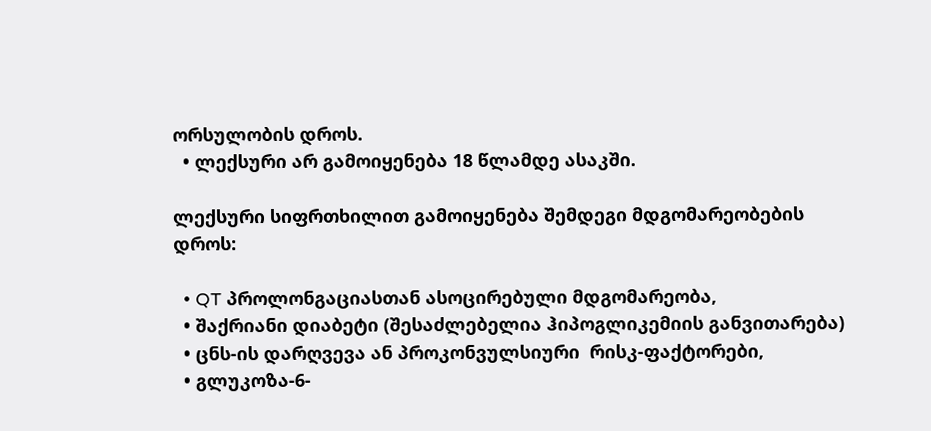ორსულობის დროს.
  • ლექსური არ გამოიყენება 18 წლამდე ასაკში.

ლექსური სიფრთხილით გამოიყენება შემდეგი მდგომარეობების დროს:

  • QT პროლონგაციასთან ასოცირებული მდგომარეობა,
  • შაქრიანი დიაბეტი (შესაძლებელია ჰიპოგლიკემიის განვითარება)
  • ცნს-ის დარღვევა ან პროკონვულსიური  რისკ-ფაქტორები,
  • გლუკოზა-6-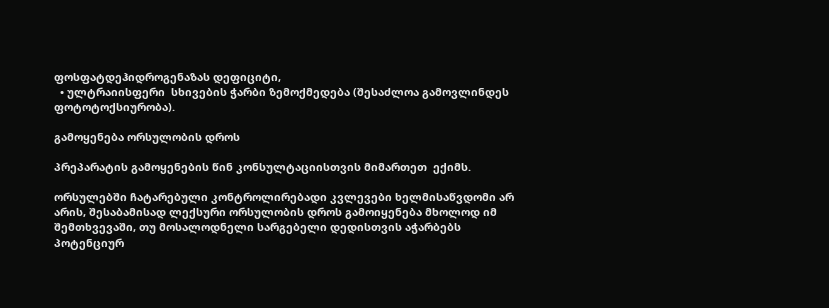ფოსფატდეჰიდროგენაზას დეფიციტი,
  • ულტრაიისფერი  სხივების ჭარბი ზემოქმედება (შესაძლოა გამოვლინდეს ფოტოტოქსიურობა).

გამოყენება ორსულობის დროს

პრეპარატის გამოყენების წინ კონსულტაციისთვის მიმართეთ  ექიმს.

ორსულებში ჩატარებული კონტროლირებადი კვლევები ხელმისაწვდომი არ არის, შესაბამისად ლექსური ორსულობის დროს გამოიყენება მხოლოდ იმ შემთხვევაში, თუ მოსალოდნელი სარგებელი დედისთვის აჭარბებს პოტენციურ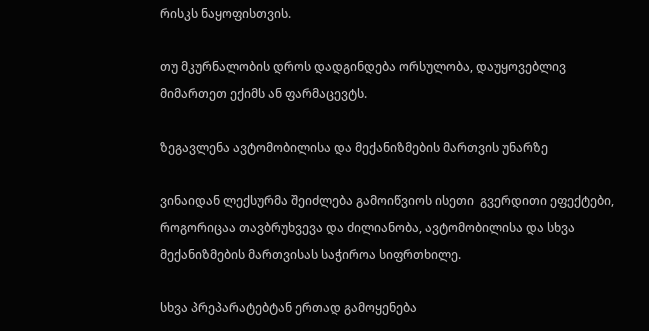რისკს ნაყოფისთვის.

თუ მკურნალობის დროს დადგინდება ორსულობა, დაუყოვებლივ მიმართეთ ექიმს ან ფარმაცევტს.

ზეგავლენა ავტომობილისა და მექანიზმების მართვის უნარზე

ვინაიდან ლექსურმა შეიძლება გამოიწვიოს ისეთი  გვერდითი ეფექტები, როგორიცაა თავბრუხვევა და ძილიანობა, ავტომობილისა და სხვა მექანიზმების მართვისას საჭიროა სიფრთხილე.

სხვა პრეპარატებტან ერთად გამოყენება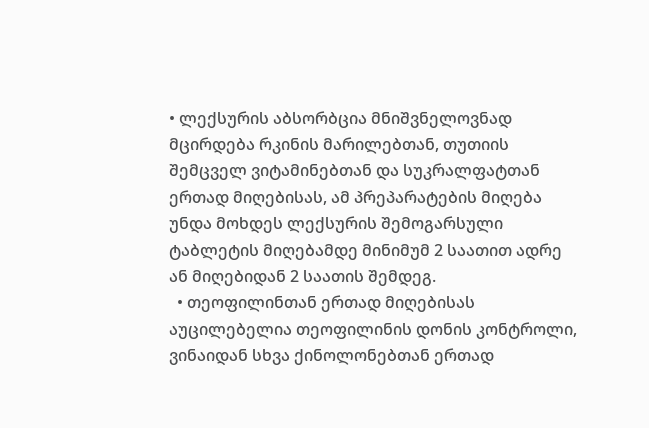• ლექსურის აბსორბცია მნიშვნელოვნად მცირდება რკინის მარილებთან, თუთიის შემცველ ვიტამინებთან და სუკრალფატთან ერთად მიღებისას, ამ პრეპარატების მიღება უნდა მოხდეს ლექსურის შემოგარსული ტაბლეტის მიღებამდე მინიმუმ 2 საათით ადრე ან მიღებიდან 2 საათის შემდეგ.
  • თეოფილინთან ერთად მიღებისას აუცილებელია თეოფილინის დონის კონტროლი, ვინაიდან სხვა ქინოლონებთან ერთად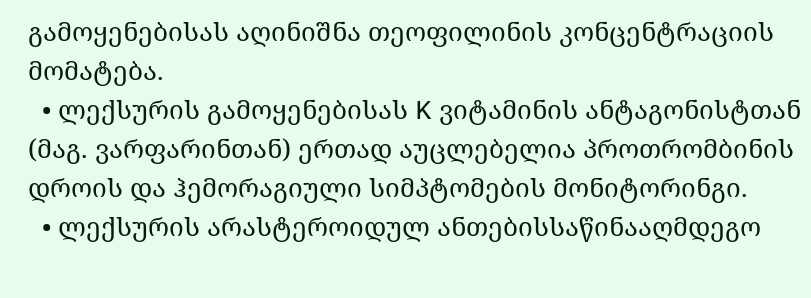გამოყენებისას აღინიშნა თეოფილინის კონცენტრაციის მომატება.
  • ლექსურის გამოყენებისას K ვიტამინის ანტაგონისტთან (მაგ. ვარფარინთან) ერთად აუცლებელია პროთრომბინის დროის და ჰემორაგიული სიმპტომების მონიტორინგი.
  • ლექსურის არასტეროიდულ ანთებისსაწინააღმდეგო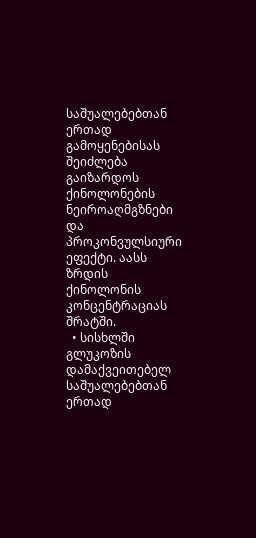საშუალებებთან ერთად გამოყენებისას შეიძლება გაიზარდოს ქინოლონების ნეიროაღმგზნები და პროკონვულსიური ეფექტი. აასს ზრდის ქინოლონის კონცენტრაციას შრატში.
  • სისხლში გლუკოზის დამაქვეითებელ საშუალებებთან ერთად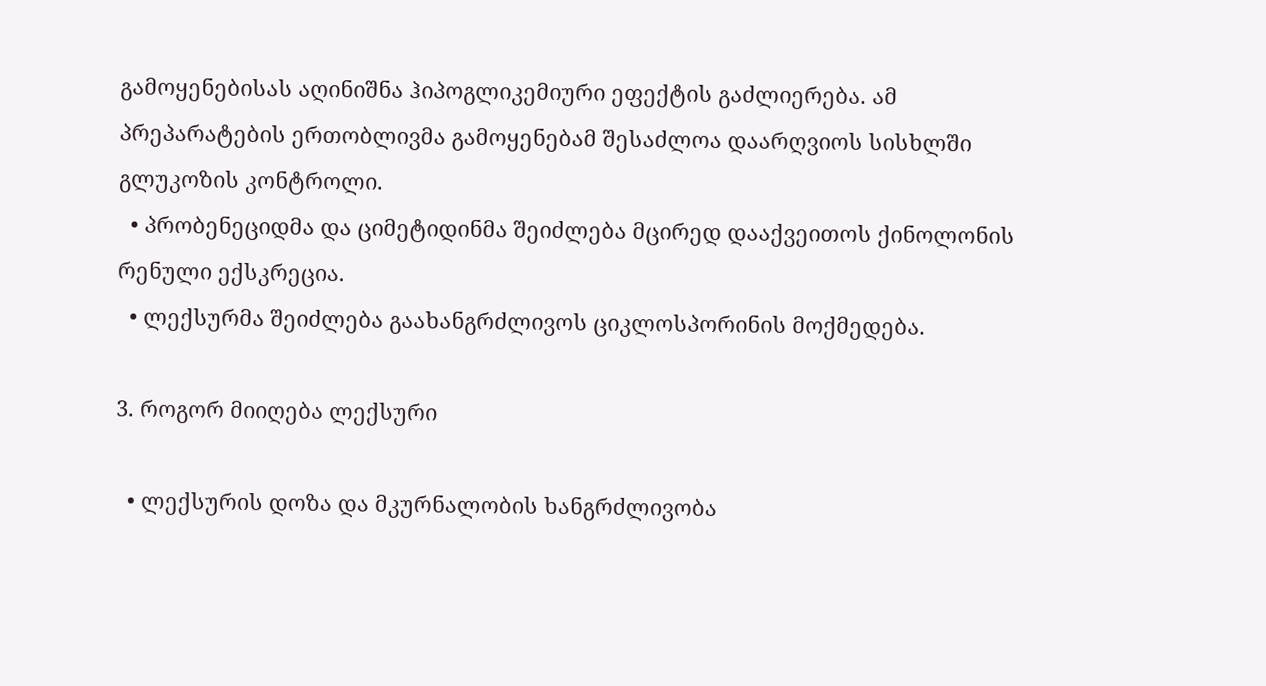გამოყენებისას აღინიშნა ჰიპოგლიკემიური ეფექტის გაძლიერება. ამ პრეპარატების ერთობლივმა გამოყენებამ შესაძლოა დაარღვიოს სისხლში გლუკოზის კონტროლი.
  • პრობენეციდმა და ციმეტიდინმა შეიძლება მცირედ დააქვეითოს ქინოლონის რენული ექსკრეცია.
  • ლექსურმა შეიძლება გაახანგრძლივოს ციკლოსპორინის მოქმედება.

3. როგორ მიიღება ლექსური

  • ლექსურის დოზა და მკურნალობის ხანგრძლივობა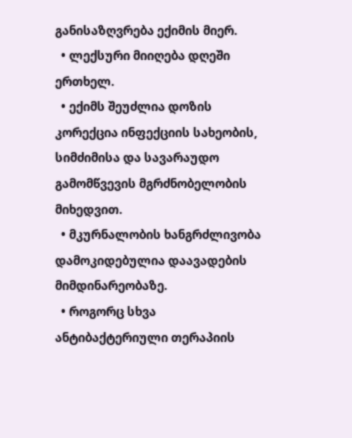განისაზღვრება ექიმის მიერ.
  • ლექსური მიიღება დღეში ერთხელ.
  • ექიმს შეუძლია დოზის კორექცია ინფექციის სახეობის, სიმძიმისა და სავარაუდო გამომწვევის მგრძნობელობის მიხედვით.
  • მკურნალობის ხანგრძლივობა დამოკიდებულია დაავადების მიმდინარეობაზე.
  • როგორც სხვა ანტიბაქტერიული თერაპიის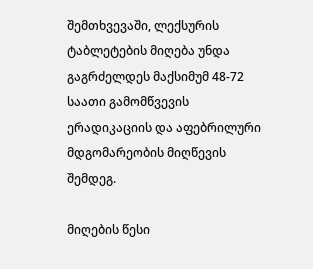შემთხვევაში, ლექსურის ტაბლეტების მიღება უნდა გაგრძელდეს მაქსიმუმ 48-72 საათი გამომწვევის ერადიკაციის და აფებრილური მდგომარეობის მიღწევის შემდეგ.

მიღების წესი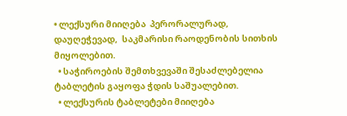• ლექსური მიიღება  პერორალურად, დაუღეჭევად,  საკმარისი რაოდენობის სითხის მიყოლებით.
  • საჭიროების შემთხვევაში შესაძლებელია ტაბლეტის გაყოფა ჭდის საშუალებით.
  • ლექსურის ტაბლეტები მიიღება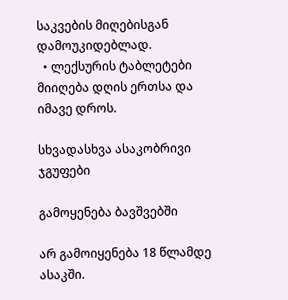საკვების მიღებისგან დამოუკიდებლად.
  • ლექსურის ტაბლეტები მიიღება დღის ერთსა და იმავე დროს.

სხვადასხვა ასაკობრივი ჯგუფები

გამოყენება ბავშვებში

არ გამოიყენება 18 წლამდე ასაკში.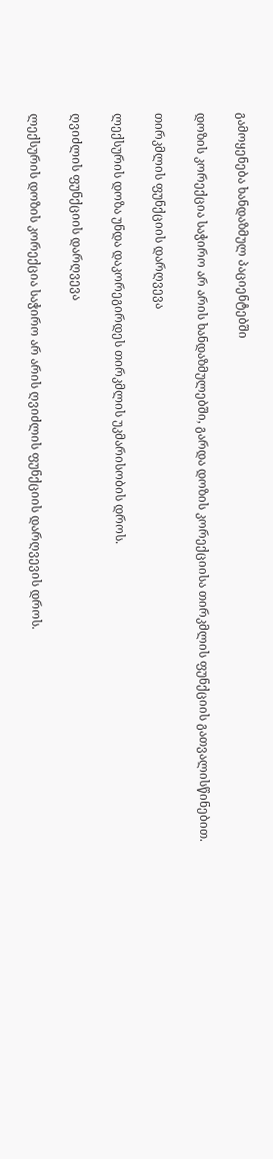გამოყენება ხანდაზმულ პაციენტებში

დოზის კორექცია საჭირო არ არის ხანდაზმულებში, გარდა დოზის კორექციისა თირკმლის ფუნქციის გათვალისწინებით.

თირკმლის ფუნქციის დარღვევა

ლექსურის დოზა უნდა დაკორეგირდეს თირკმლის უკმარისობის დროს.

ღვიძლის ფუნქციის დარღვევა

ლექსურის დოზის კორექცია საჭირო არ არის ღვიძლის ფუნქციის დარღვევის დროს.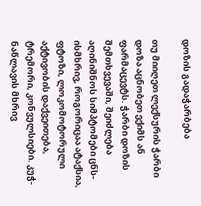დოზის გადაჭარბება

თუ მიიღეთ ლექსურის ჭარბი დოზა აცნობეთ ექიმს ან ფარმაცევტს. ჭარბი დოზის შემთხვევაში, შეიძლება აღინიშნოს სიმპტომები ცნს-ისმხრივ, როგორიცაა ატაქსია, ფტოზი, ლოკომოტორული აქტივობის დაქვეითება, ტრემორი, კონვულსიები. კუჭ-ნაწლავის მხრივ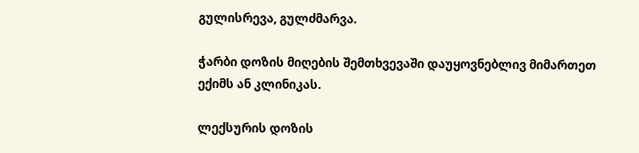გულისრევა, გულძმარვა.

ჭარბი დოზის მიღების შემთხვევაში დაუყოვნებლივ მიმართეთ  ექიმს ან კლინიკას.

ლექსურის დოზის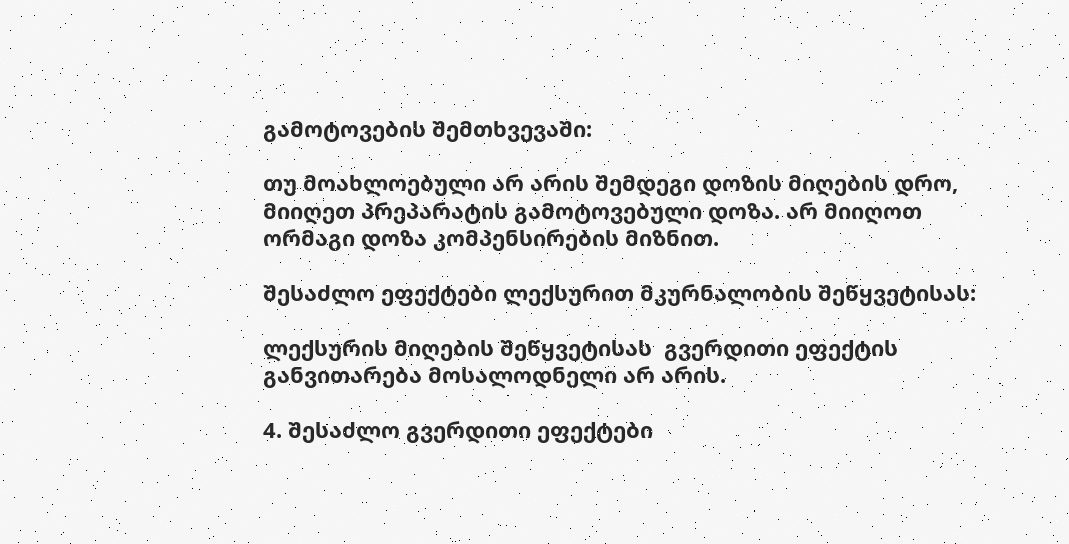გამოტოვების შემთხვევაში:

თუ მოახლოებული არ არის შემდეგი დოზის მიღების დრო, მიიღეთ პრეპარატის გამოტოვებული დოზა. არ მიიღოთ ორმაგი დოზა კომპენსირების მიზნით.

შესაძლო ეფექტები ლექსურით მკურნალობის შეწყვეტისას:

ლექსურის მიღების შეწყვეტისას  გვერდითი ეფექტის განვითარება მოსალოდნელი არ არის.

4. შესაძლო გვერდითი ეფექტები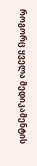როგორც ყველა მედიკამენტის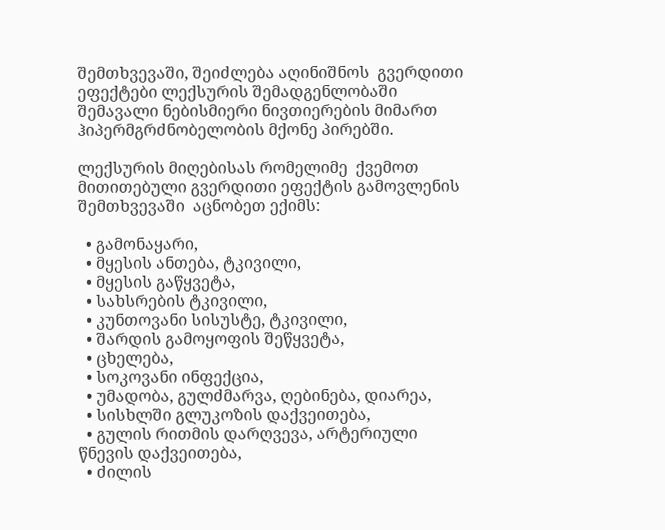შემთხვევაში, შეიძლება აღინიშნოს  გვერდითი ეფექტები ლექსურის შემადგენლობაში შემავალი ნებისმიერი ნივთიერების მიმართ ჰიპერმგრძნობელობის მქონე პირებში.

ლექსურის მიღებისას რომელიმე  ქვემოთ მითითებული გვერდითი ეფექტის გამოვლენის შემთხვევაში  აცნობეთ ექიმს:

  • გამონაყარი,
  • მყესის ანთება, ტკივილი,
  • მყესის გაწყვეტა,
  • სახსრების ტკივილი,
  • კუნთოვანი სისუსტე, ტკივილი,
  • შარდის გამოყოფის შეწყვეტა,
  • ცხელება,
  • სოკოვანი ინფექცია,
  • უმადობა, გულძმარვა, ღებინება, დიარეა,
  • სისხლში გლუკოზის დაქვეითება,
  • გულის რითმის დარღვევა, არტერიული წნევის დაქვეითება,
  • ძილის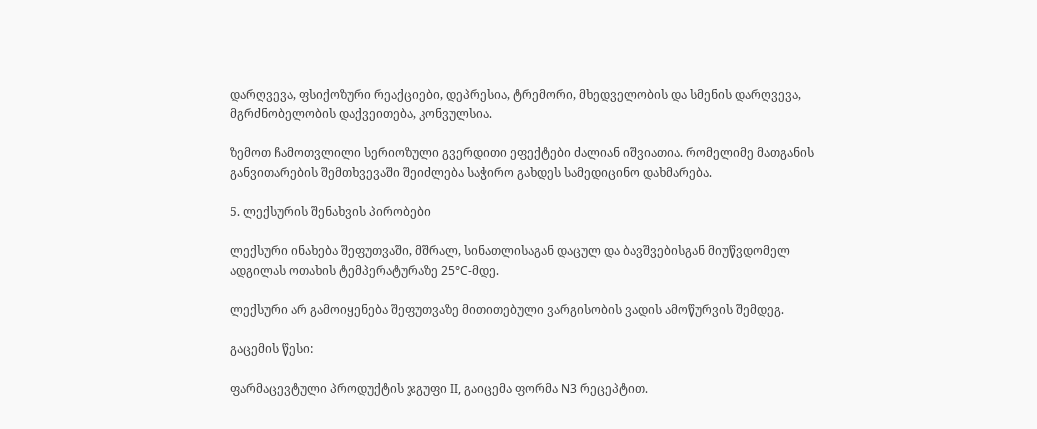დარღვევა, ფსიქოზური რეაქციები, დეპრესია, ტრემორი, მხედველობის და სმენის დარღვევა, მგრძნობელობის დაქვეითება, კონვულსია.

ზემოთ ჩამოთვლილი სერიოზული გვერდითი ეფექტები ძალიან იშვიათია. რომელიმე მათგანის განვითარების შემთხვევაში შეიძლება საჭირო გახდეს სამედიცინო დახმარება.

5. ლექსურის შენახვის პირობები

ლექსური ინახება შეფუთვაში, მშრალ, სინათლისაგან დაცულ და ბავშვებისგან მიუწვდომელ ადგილას ოთახის ტემპერატურაზე 25°C-მდე.

ლექსური არ გამოიყენება შეფუთვაზე მითითებული ვარგისობის ვადის ამოწურვის შემდეგ.

გაცემის წესი:

ფარმაცევტული პროდუქტის ჯგუფი II, გაიცემა ფორმა N3 რეცეპტით.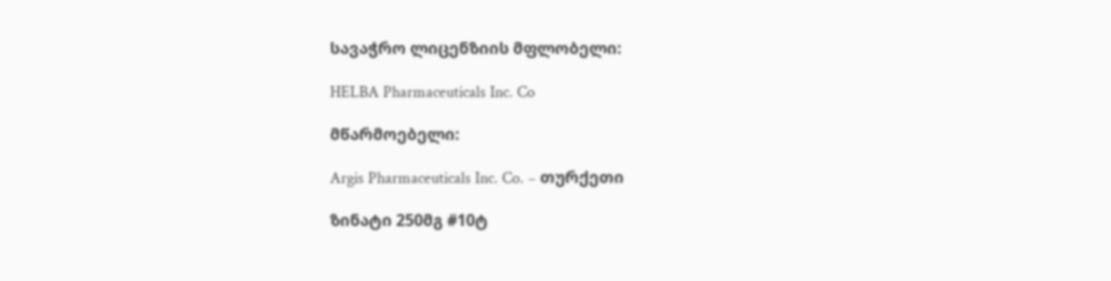სავაჭრო ლიცენზიის მფლობელი:

HELBA Pharmaceuticals Inc. Co

მწარმოებელი:

Argis Pharmaceuticals Inc. Co. – თურქეთი

ზინატი 250მგ #10ტ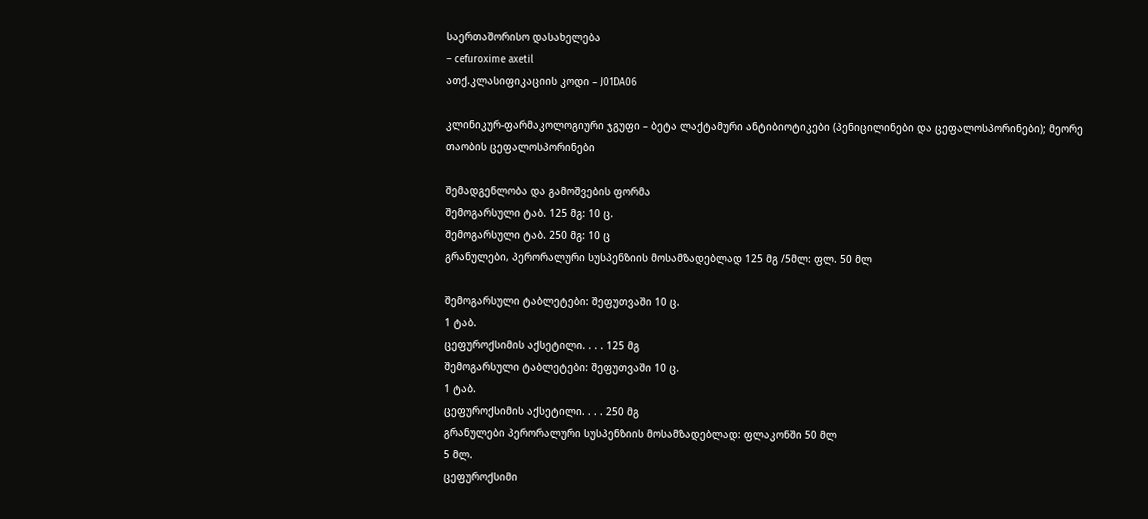საერთაშორისო დასახელება
– cefuroxime axetil
ათქ.კლასიფიკაციის კოდი – J01DA06

კლინიკურ-ფარმაკოლოგიური ჯგუფი – ბეტა ლაქტამური ანტიბიოტიკები (პენიცილინები და ცეფალოსპორინები); მეორე თაობის ცეფალოსპორინები

შემადგენლობა და გამოშვების ფორმა
შემოგარსული ტაბ. 125 მგ: 10 ც.
შემოგარსული ტაბ. 250 მგ: 10 ც
გრანულები, პერორალური სუსპენზიის მოსამზადებლად 125 მგ /5მლ: ფლ. 50 მლ

შემოგარსული ტაბლეტები: შეფუთვაში 10 ც.
1 ტაბ.
ცეფუროქსიმის აქსეტილი. . . . 125 მგ
შემოგარსული ტაბლეტები: შეფუთვაში 10 ც.
1 ტაბ.
ცეფუროქსიმის აქსეტილი. . . . 250 მგ
გრანულები პერორალური სუსპენზიის მოსამზადებლად: ფლაკონში 50 მლ
5 მლ.
ცეფუროქსიმი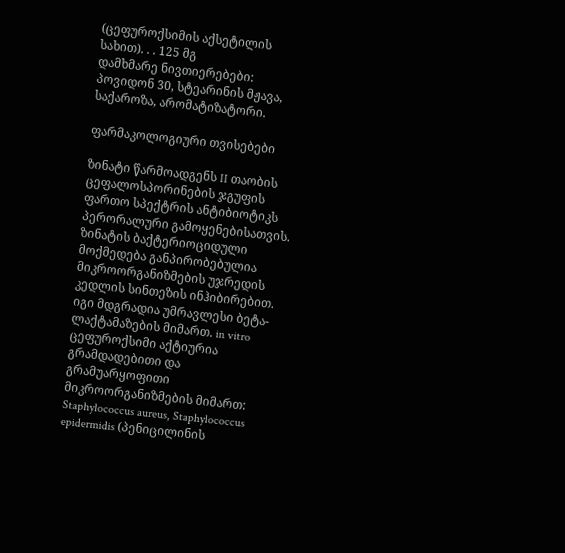(ცეფუროქსიმის აქსეტილის სახით). . . 125 მგ
დამხმარე ნივთიერებები:
პოვიდონ 30, სტეარინის მჟავა, საქაროზა, არომატიზატორი.

ფარმაკოლოგიური თვისებები

ზინატი წარმოადგენს II თაობის ცეფალოსპორინების ჯგუფის ფართო სპექტრის ანტიბიოტიკს პერორალური გამოყენებისათვის. ზინატის ბაქტერიოციდული მოქმედება განპირობებულია მიკროორგანიზმების უჯრედის კედლის სინთეზის ინჰიბირებით. იგი მდგრადია უმრავლესი ბეტა-ლაქტამაზების მიმართ. in vitro ცეფუროქსიმი აქტიურია გრამდადებითი და გრამუარყოფითი მიკროორგანიზმების მიმართ: Staphylococcus aureus, Staphylococcus epidermidis (პენიცილინის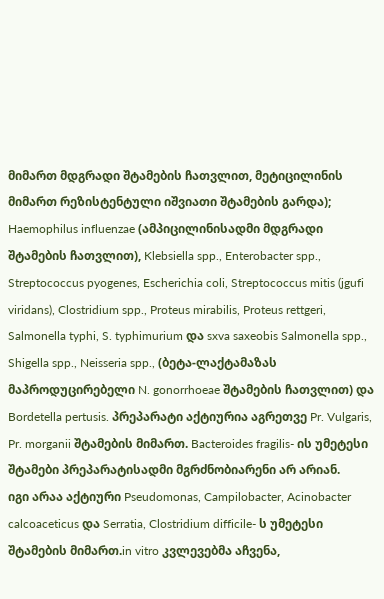მიმართ მდგრადი შტამების ჩათვლით, მეტიცილინის მიმართ რეზისტენტული იშვიათი შტამების გარდა); Haemophilus influenzae (ამპიცილინისადმი მდგრადი შტამების ჩათვლით), Klebsiella spp., Enterobacter spp., Streptococcus pyogenes, Escherichia coli, Streptococcus mitis (jgufi viridans), Clostridium spp., Proteus mirabilis, Proteus rettgeri, Salmonella typhi, S. typhimurium და sxva saxeobis Salmonella spp., Shigella spp., Neisseria spp., (ბეტა-ლაქტამაზას მაპროდუცირებელი N. gonorrhoeae შტამების ჩათვლით) და Bordetella pertusis. პრეპარატი აქტიურია აგრეთვე Pr. Vulgaris, Pr. morganii შტამების მიმართ. Bacteroides fragilis- ის უმეტესი შტამები პრეპარატისადმი მგრძნობიარენი არ არიან.
იგი არაა აქტიური Pseudomonas, Campilobacter, Acinobacter calcoaceticus და Serratia, Clostridium difficile- ს უმეტესი შტამების მიმართ.in vitro კვლევებმა აჩვენა,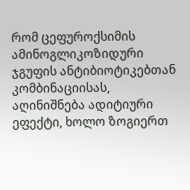რომ ცეფუროქსიმის ამინოგლიკოზიდური ჯგუფის ანტიბიოტიკებთან კომბინაციისას, აღინიშნება ადიტიური ეფექტი, ხოლო ზოგიერთ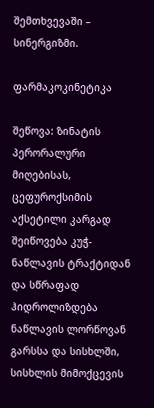შემთხვევაში – სინერგიზმი.

ფარმაკოკინეტიკა

შეწოვა: ზინატის პერორალური მიღებისას, ცეფუროქსიმის აქსეტილი კარგად შეიწოვება კუჭ-ნაწლავის ტრაქტიდან და სწრაფად ჰიდროლიზდება ნაწლავის ლორწოვან გარსსა და სისხლში, სისხლის მიმოქცევის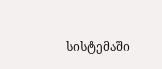სისტემაში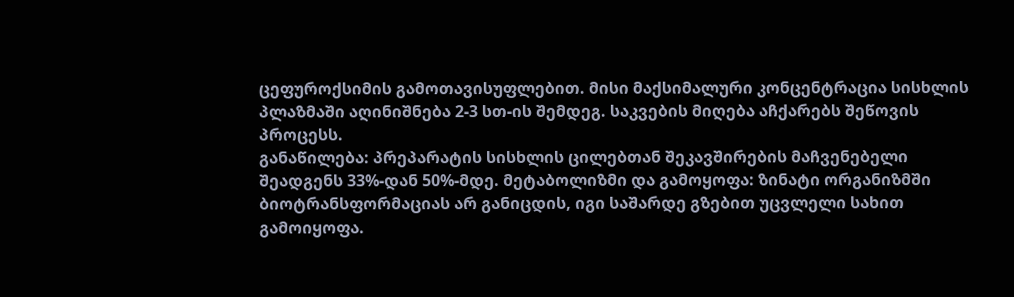ცეფუროქსიმის გამოთავისუფლებით. მისი მაქსიმალური კონცენტრაცია სისხლის პლაზმაში აღინიშნება 2-3 სთ-ის შემდეგ. საკვების მიღება აჩქარებს შეწოვის პროცესს.
განაწილება: პრეპარატის სისხლის ცილებთან შეკავშირების მაჩვენებელი შეადგენს 33%-დან 50%-მდე. მეტაბოლიზმი და გამოყოფა: ზინატი ორგანიზმში ბიოტრანსფორმაციას არ განიცდის, იგი საშარდე გზებით უცვლელი სახით გამოიყოფა.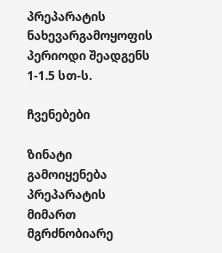პრეპარატის ნახევარგამოყოფის პერიოდი შეადგენს 1-1.5 სთ-ს.

ჩვენებები

ზინატი გამოიყენება პრეპარატის მიმართ მგრძნობიარე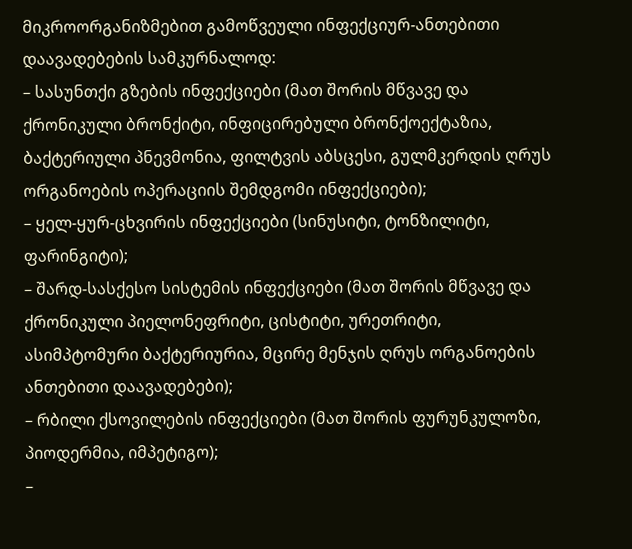მიკროორგანიზმებით გამოწვეული ინფექციურ-ანთებითი დაავადებების სამკურნალოდ:
– სასუნთქი გზების ინფექციები (მათ შორის მწვავე და ქრონიკული ბრონქიტი, ინფიცირებული ბრონქოექტაზია, ბაქტერიული პნევმონია, ფილტვის აბსცესი, გულმკერდის ღრუს ორგანოების ოპერაციის შემდგომი ინფექციები);
– ყელ-ყურ-ცხვირის ინფექციები (სინუსიტი, ტონზილიტი, ფარინგიტი);
– შარდ-სასქესო სისტემის ინფექციები (მათ შორის მწვავე და ქრონიკული პიელონეფრიტი, ცისტიტი, ურეთრიტი, ასიმპტომური ბაქტერიურია, მცირე მენჯის ღრუს ორგანოების ანთებითი დაავადებები);
– რბილი ქსოვილების ინფექციები (მათ შორის ფურუნკულოზი, პიოდერმია, იმპეტიგო);
–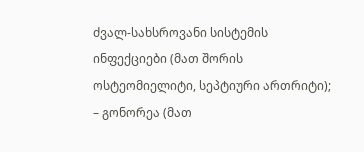ძვალ-სახსროვანი სისტემის ინფექციები (მათ შორის ოსტეომიელიტი, სეპტიური ართრიტი);
– გონორეა (მათ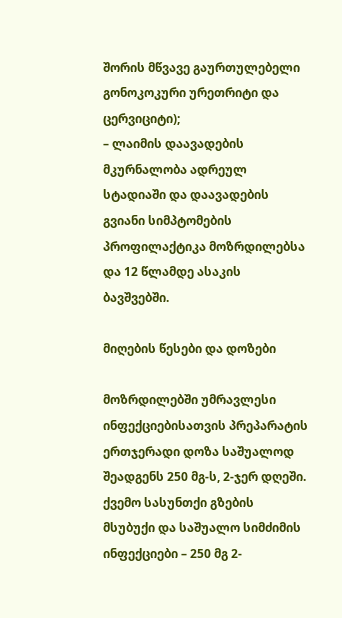შორის მწვავე გაურთულებელი გონოკოკური ურეთრიტი და ცერვიციტი);
– ლაიმის დაავადების მკურნალობა ადრეულ სტადიაში და დაავადების გვიანი სიმპტომების პროფილაქტიკა მოზრდილებსა და 12 წლამდე ასაკის ბავშვებში.

მიღების წესები და დოზები

მოზრდილებში უმრავლესი ინფექციებისათვის პრეპარატის ერთჯერადი დოზა საშუალოდ შეადგენს 250 მგ-ს, 2-ჯერ დღეში.
ქვემო სასუნთქი გზების მსუბუქი და საშუალო სიმძიმის ინფექციები – 250 მგ 2-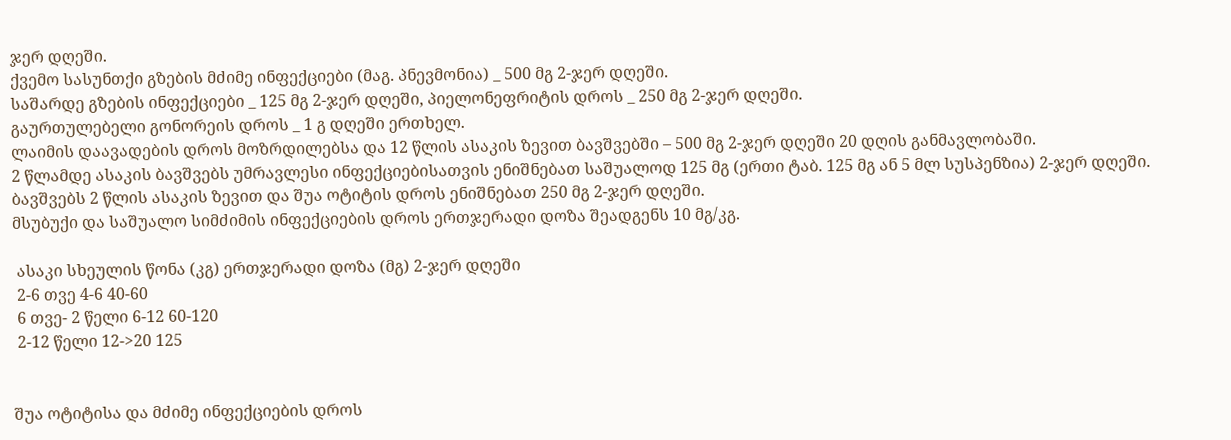ჯერ დღეში.
ქვემო სასუნთქი გზების მძიმე ინფექციები (მაგ. პნევმონია) _ 500 მგ 2-ჯერ დღეში.
საშარდე გზების ინფექციები _ 125 მგ 2-ჯერ დღეში, პიელონეფრიტის დროს _ 250 მგ 2-ჯერ დღეში.
გაურთულებელი გონორეის დროს _ 1 გ დღეში ერთხელ.
ლაიმის დაავადების დროს მოზრდილებსა და 12 წლის ასაკის ზევით ბავშვებში – 500 მგ 2-ჯერ დღეში 20 დღის განმავლობაში.
2 წლამდე ასაკის ბავშვებს უმრავლესი ინფექციებისათვის ენიშნებათ საშუალოდ 125 მგ (ერთი ტაბ. 125 მგ ან 5 მლ სუსპენზია) 2-ჯერ დღეში.
ბავშვებს 2 წლის ასაკის ზევით და შუა ოტიტის დროს ენიშნებათ 250 მგ 2-ჯერ დღეში.
მსუბუქი და საშუალო სიმძიმის ინფექციების დროს ერთჯერადი დოზა შეადგენს 10 მგ/კგ.

 ასაკი სხეულის წონა (კგ) ერთჯერადი დოზა (მგ) 2-ჯერ დღეში
 2-6 თვე 4-6 40-60
 6 თვე- 2 წელი 6-12 60-120
 2-12 წელი 12->20 125


შუა ოტიტისა და მძიმე ინფექციების დროს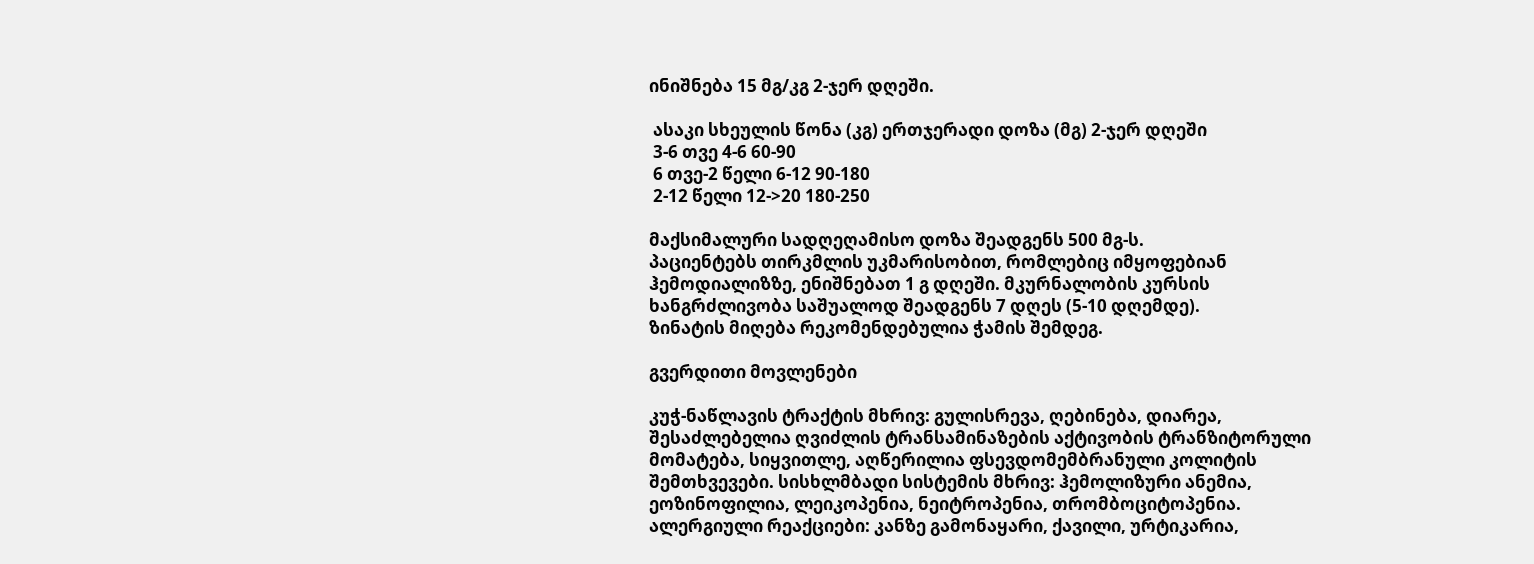ინიშნება 15 მგ/კგ 2-ჯერ დღეში.

 ასაკი სხეულის წონა (კგ) ერთჯერადი დოზა (მგ) 2-ჯერ დღეში
 3-6 თვე 4-6 60-90
 6 თვე-2 წელი 6-12 90-180
 2-12 წელი 12->20 180-250

მაქსიმალური სადღეღამისო დოზა შეადგენს 500 მგ-ს.
პაციენტებს თირკმლის უკმარისობით, რომლებიც იმყოფებიან ჰემოდიალიზზე, ენიშნებათ 1 გ დღეში. მკურნალობის კურსის ხანგრძლივობა საშუალოდ შეადგენს 7 დღეს (5-10 დღემდე).
ზინატის მიღება რეკომენდებულია ჭამის შემდეგ.

გვერდითი მოვლენები

კუჭ-ნაწლავის ტრაქტის მხრივ: გულისრევა, ღებინება, დიარეა, შესაძლებელია ღვიძლის ტრანსამინაზების აქტივობის ტრანზიტორული მომატება, სიყვითლე, აღწერილია ფსევდომემბრანული კოლიტის შემთხვევები. სისხლმბადი სისტემის მხრივ: ჰემოლიზური ანემია, ეოზინოფილია, ლეიკოპენია, ნეიტროპენია, თრომბოციტოპენია.
ალერგიული რეაქციები: კანზე გამონაყარი, ქავილი, ურტიკარია,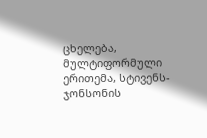ცხელება, მულტიფორმული ერითემა, სტივენს-ჯონსონის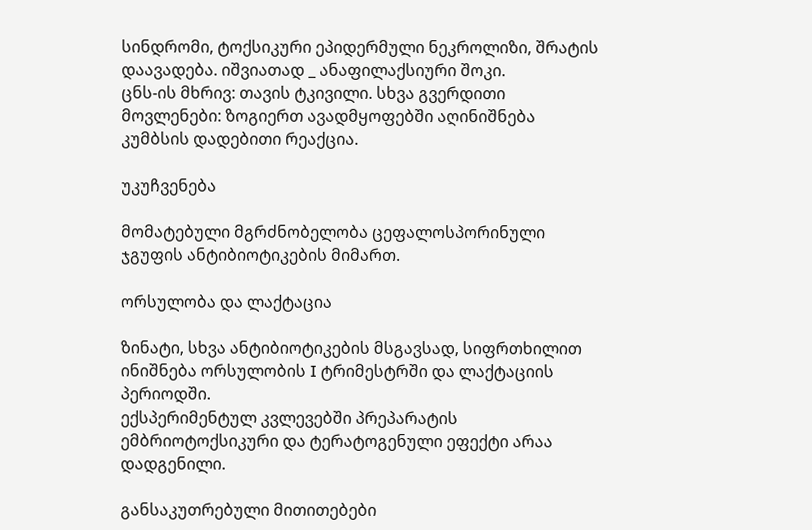სინდრომი, ტოქსიკური ეპიდერმული ნეკროლიზი, შრატის დაავადება. იშვიათად _ ანაფილაქსიური შოკი.
ცნს-ის მხრივ: თავის ტკივილი. სხვა გვერდითი მოვლენები: ზოგიერთ ავადმყოფებში აღინიშნება კუმბსის დადებითი რეაქცია.

უკუჩვენება

მომატებული მგრძნობელობა ცეფალოსპორინული ჯგუფის ანტიბიოტიკების მიმართ.

ორსულობა და ლაქტაცია

ზინატი, სხვა ანტიბიოტიკების მსგავსად, სიფრთხილით ინიშნება ორსულობის I ტრიმესტრში და ლაქტაციის პერიოდში.
ექსპერიმენტულ კვლევებში პრეპარატის ემბრიოტოქსიკური და ტერატოგენული ეფექტი არაა დადგენილი.

განსაკუთრებული მითითებები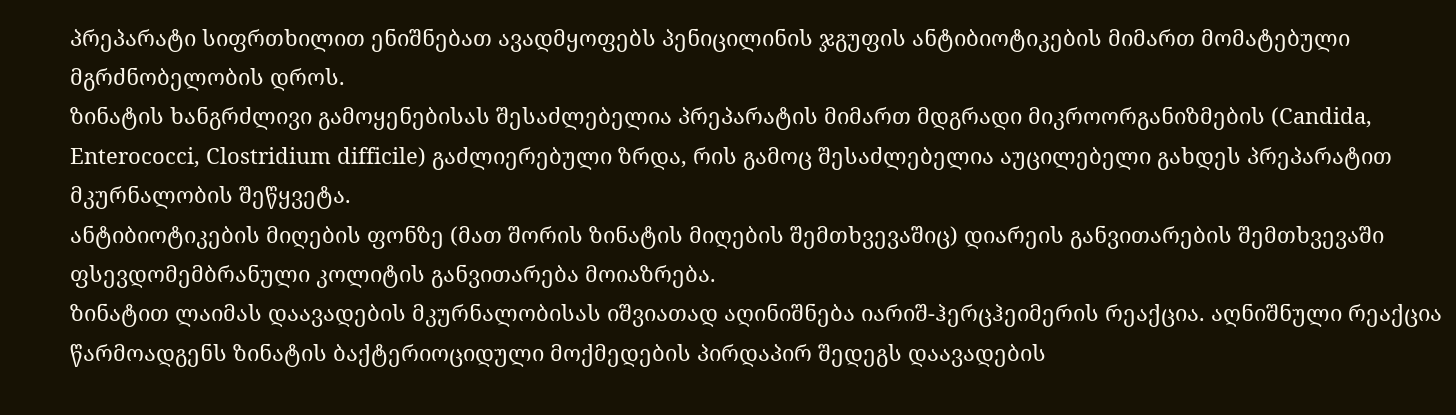პრეპარატი სიფრთხილით ენიშნებათ ავადმყოფებს პენიცილინის ჯგუფის ანტიბიოტიკების მიმართ მომატებული მგრძნობელობის დროს.
ზინატის ხანგრძლივი გამოყენებისას შესაძლებელია პრეპარატის მიმართ მდგრადი მიკროორგანიზმების (Candida, Enterococci, Clostridium difficile) გაძლიერებული ზრდა, რის გამოც შესაძლებელია აუცილებელი გახდეს პრეპარატით მკურნალობის შეწყვეტა.
ანტიბიოტიკების მიღების ფონზე (მათ შორის ზინატის მიღების შემთხვევაშიც) დიარეის განვითარების შემთხვევაში ფსევდომემბრანული კოლიტის განვითარება მოიაზრება.
ზინატით ლაიმას დაავადების მკურნალობისას იშვიათად აღინიშნება იარიშ-ჰერცჰეიმერის რეაქცია. აღნიშნული რეაქცია წარმოადგენს ზინატის ბაქტერიოციდული მოქმედების პირდაპირ შედეგს დაავადების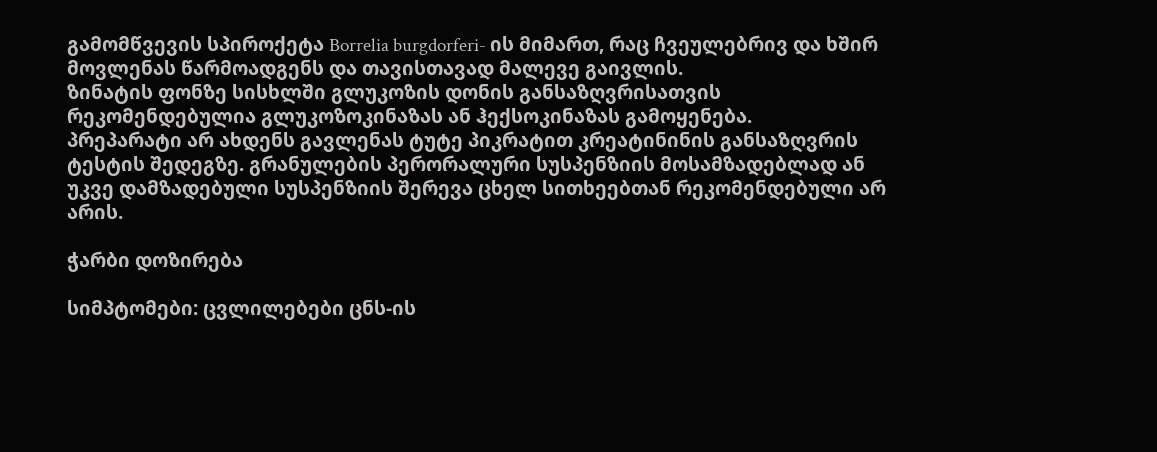გამომწვევის სპიროქეტა Borrelia burgdorferi- ის მიმართ, რაც ჩვეულებრივ და ხშირ მოვლენას წარმოადგენს და თავისთავად მალევე გაივლის.
ზინატის ფონზე სისხლში გლუკოზის დონის განსაზღვრისათვის რეკომენდებულია გლუკოზოკინაზას ან ჰექსოკინაზას გამოყენება.
პრეპარატი არ ახდენს გავლენას ტუტე პიკრატით კრეატინინის განსაზღვრის ტესტის შედეგზე. გრანულების პერორალური სუსპენზიის მოსამზადებლად ან უკვე დამზადებული სუსპენზიის შერევა ცხელ სითხეებთან რეკომენდებული არ არის.

ჭარბი დოზირება

სიმპტომები: ცვლილებები ცნს-ის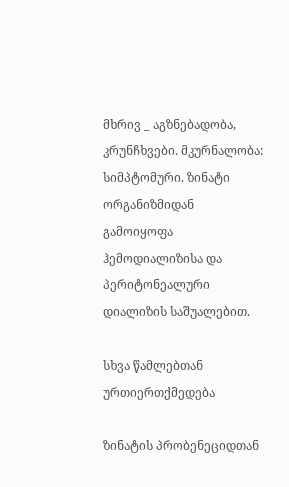მხრივ _ აგზნებადობა, კრუნჩხვები. მკურნალობა: სიმპტომური. ზინატი ორგანიზმიდან გამოიყოფა ჰემოდიალიზისა და პერიტონეალური დიალიზის საშუალებით.

სხვა წამლებთან ურთიერთქმედება

ზინატის პრობენეციდთან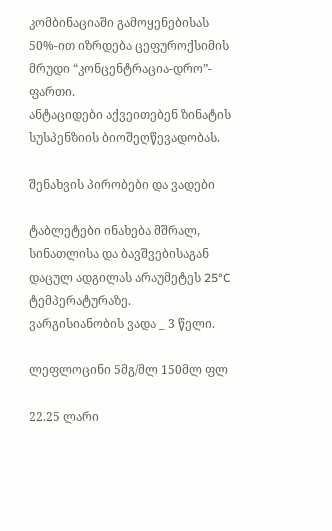კომბინაციაში გამოყენებისას 50%-ით იზრდება ცეფუროქსიმის მრუდი “კონცენტრაცია-დრო”- ფართი.
ანტაციდები აქვეითებენ ზინატის სუსპენზიის ბიოშეღწევადობას.

შენახვის პირობები და ვადები

ტაბლეტები ინახება მშრალ, სინათლისა და ბავშვებისაგან დაცულ ადგილას არაუმეტეს 25°C ტემპერატურაზე.
ვარგისიანობის ვადა _ 3 წელი.

ლეფლოცინი 5მგ/მლ 150მლ ფლ

22.25 ლარი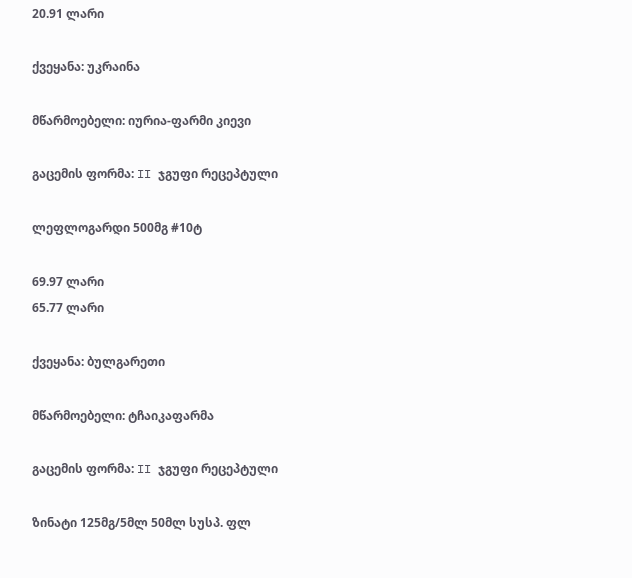20.91 ლარი

ქვეყანა: უკრაინა

მწარმოებელი: იურია-ფარმი კიევი

გაცემის ფორმა: II ჯგუფი რეცეპტული

ლეფლოგარდი 500მგ #10ტ

69.97 ლარი
65.77 ლარი

ქვეყანა: ბულგარეთი

მწარმოებელი: ტჩაიკაფარმა

გაცემის ფორმა: II ჯგუფი რეცეპტული

ზინატი 125მგ/5მლ 50მლ სუსპ. ფლ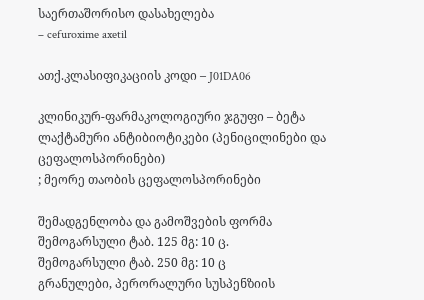საერთაშორისო დასახელება
– cefuroxime axetil

ათქ.კლასიფიკაციის კოდი – J01DA06

კლინიკურ-ფარმაკოლოგიური ჯგუფი – ბეტა ლაქტამური ანტიბიოტიკები (პენიცილინები და ცეფალოსპორინები)
; მეორე თაობის ცეფალოსპორინები

შემადგენლობა და გამოშვების ფორმა
შემოგარსული ტაბ. 125 მგ: 10 ც.
შემოგარსული ტაბ. 250 მგ: 10 ც
გრანულები, პერორალური სუსპენზიის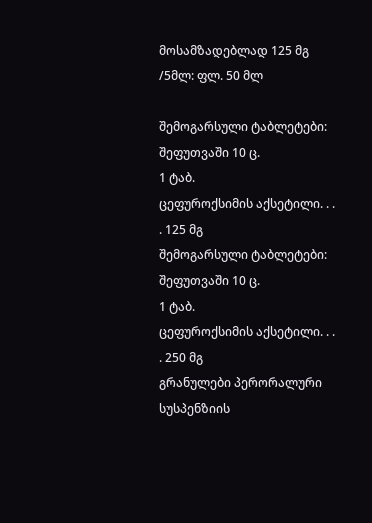მოსამზადებლად 125 მგ /5მლ: ფლ. 50 მლ

შემოგარსული ტაბლეტები: შეფუთვაში 10 ც.
1 ტაბ.
ცეფუროქსიმის აქსეტილი. . . . 125 მგ
შემოგარსული ტაბლეტები: შეფუთვაში 10 ც.
1 ტაბ.
ცეფუროქსიმის აქსეტილი. . . . 250 მგ
გრანულები პერორალური სუსპენზიის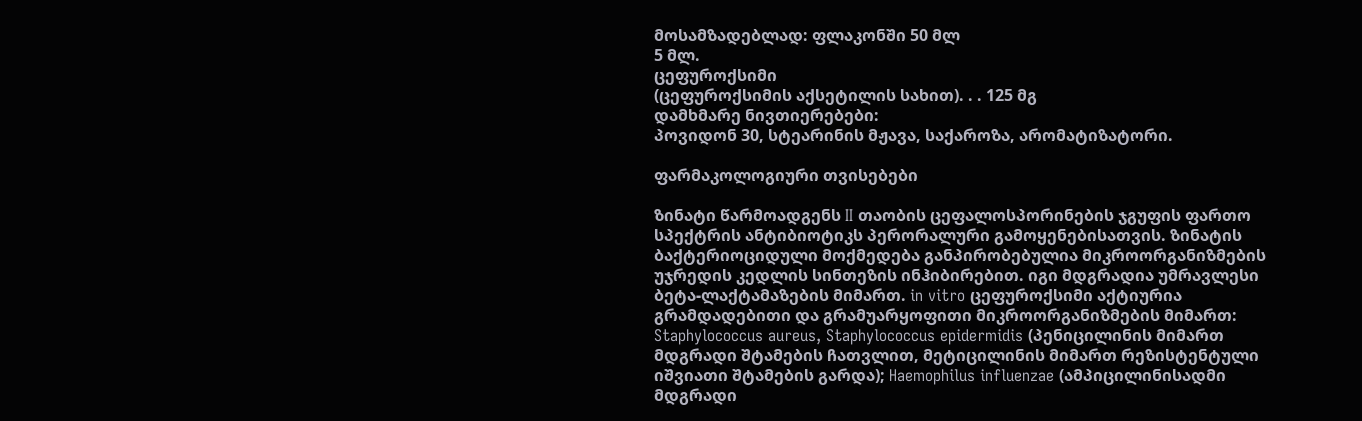მოსამზადებლად: ფლაკონში 50 მლ
5 მლ.
ცეფუროქსიმი
(ცეფუროქსიმის აქსეტილის სახით). . . 125 მგ
დამხმარე ნივთიერებები:
პოვიდონ 30, სტეარინის მჟავა, საქაროზა, არომატიზატორი.

ფარმაკოლოგიური თვისებები

ზინატი წარმოადგენს II თაობის ცეფალოსპორინების ჯგუფის ფართო სპექტრის ანტიბიოტიკს პერორალური გამოყენებისათვის. ზინატის ბაქტერიოციდული მოქმედება განპირობებულია მიკროორგანიზმების უჯრედის კედლის სინთეზის ინჰიბირებით. იგი მდგრადია უმრავლესი ბეტა-ლაქტამაზების მიმართ. in vitro ცეფუროქსიმი აქტიურია გრამდადებითი და გრამუარყოფითი მიკროორგანიზმების მიმართ: Staphylococcus aureus, Staphylococcus epidermidis (პენიცილინის მიმართ მდგრადი შტამების ჩათვლით, მეტიცილინის მიმართ რეზისტენტული იშვიათი შტამების გარდა); Haemophilus influenzae (ამპიცილინისადმი მდგრადი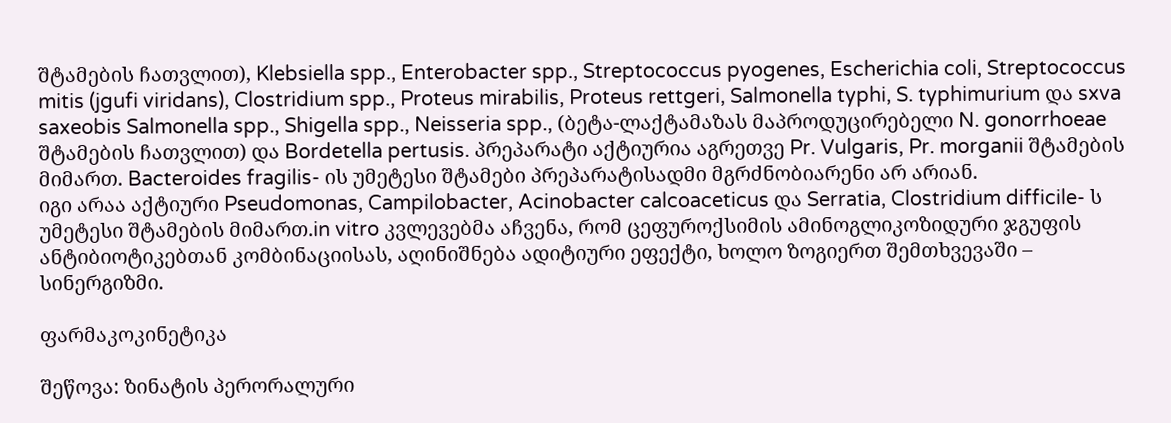შტამების ჩათვლით), Klebsiella spp., Enterobacter spp., Streptococcus pyogenes, Escherichia coli, Streptococcus mitis (jgufi viridans), Clostridium spp., Proteus mirabilis, Proteus rettgeri, Salmonella typhi, S. typhimurium და sxva saxeobis Salmonella spp., Shigella spp., Neisseria spp., (ბეტა-ლაქტამაზას მაპროდუცირებელი N. gonorrhoeae შტამების ჩათვლით) და Bordetella pertusis. პრეპარატი აქტიურია აგრეთვე Pr. Vulgaris, Pr. morganii შტამების მიმართ. Bacteroides fragilis- ის უმეტესი შტამები პრეპარატისადმი მგრძნობიარენი არ არიან.
იგი არაა აქტიური Pseudomonas, Campilobacter, Acinobacter calcoaceticus და Serratia, Clostridium difficile- ს უმეტესი შტამების მიმართ.in vitro კვლევებმა აჩვენა, რომ ცეფუროქსიმის ამინოგლიკოზიდური ჯგუფის ანტიბიოტიკებთან კომბინაციისას, აღინიშნება ადიტიური ეფექტი, ხოლო ზოგიერთ შემთხვევაში – სინერგიზმი.

ფარმაკოკინეტიკა

შეწოვა: ზინატის პერორალური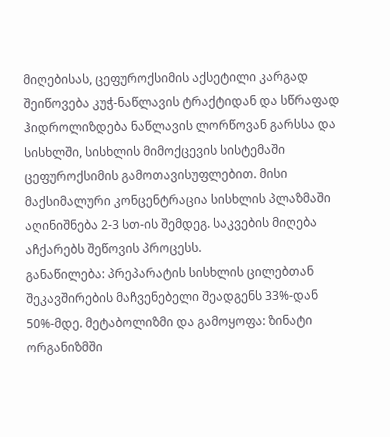მიღებისას, ცეფუროქსიმის აქსეტილი კარგად შეიწოვება კუჭ-ნაწლავის ტრაქტიდან და სწრაფად ჰიდროლიზდება ნაწლავის ლორწოვან გარსსა და სისხლში, სისხლის მიმოქცევის სისტემაში ცეფუროქსიმის გამოთავისუფლებით. მისი მაქსიმალური კონცენტრაცია სისხლის პლაზმაში აღინიშნება 2-3 სთ-ის შემდეგ. საკვების მიღება აჩქარებს შეწოვის პროცესს.
განაწილება: პრეპარატის სისხლის ცილებთან შეკავშირების მაჩვენებელი შეადგენს 33%-დან 50%-მდე. მეტაბოლიზმი და გამოყოფა: ზინატი ორგანიზმში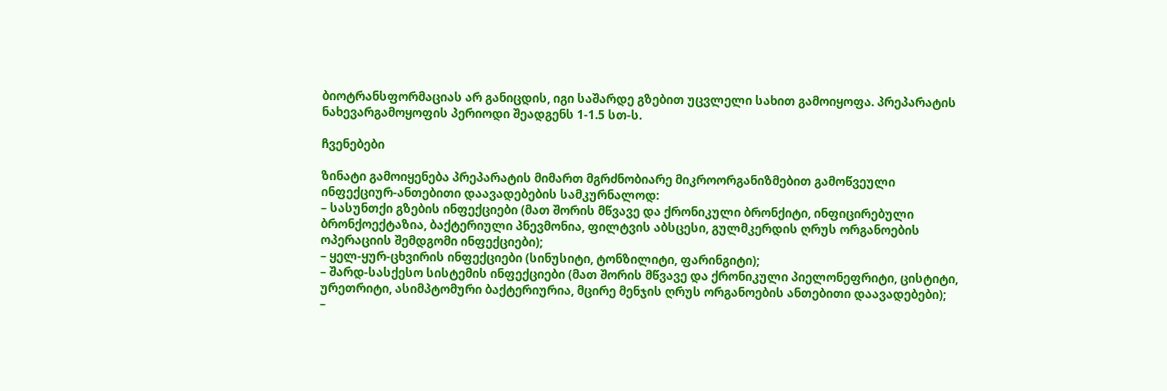ბიოტრანსფორმაციას არ განიცდის, იგი საშარდე გზებით უცვლელი სახით გამოიყოფა. პრეპარატის ნახევარგამოყოფის პერიოდი შეადგენს 1-1.5 სთ-ს.

ჩვენებები

ზინატი გამოიყენება პრეპარატის მიმართ მგრძნობიარე მიკროორგანიზმებით გამოწვეული ინფექციურ-ანთებითი დაავადებების სამკურნალოდ:
– სასუნთქი გზების ინფექციები (მათ შორის მწვავე და ქრონიკული ბრონქიტი, ინფიცირებული ბრონქოექტაზია, ბაქტერიული პნევმონია, ფილტვის აბსცესი, გულმკერდის ღრუს ორგანოების ოპერაციის შემდგომი ინფექციები);
– ყელ-ყურ-ცხვირის ინფექციები (სინუსიტი, ტონზილიტი, ფარინგიტი);
– შარდ-სასქესო სისტემის ინფექციები (მათ შორის მწვავე და ქრონიკული პიელონეფრიტი, ცისტიტი, ურეთრიტი, ასიმპტომური ბაქტერიურია, მცირე მენჯის ღრუს ორგანოების ანთებითი დაავადებები);
–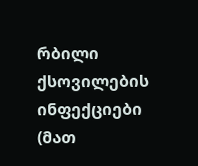რბილი ქსოვილების ინფექციები (მათ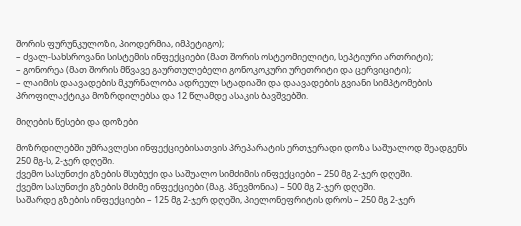შორის ფურუნკულოზი, პიოდერმია, იმპეტიგო);
– ძვალ-სახსროვანი სისტემის ინფექციები (მათ შორის ოსტეომიელიტი, სეპტიური ართრიტი);
– გონორეა (მათ შორის მწვავე გაურთულებელი გონოკოკური ურეთრიტი და ცერვიციტი);
– ლაიმის დაავადების მკურნალობა ადრეულ სტადიაში და დაავადების გვიანი სიმპტომების პროფილაქტიკა მოზრდილებსა და 12 წლამდე ასაკის ბავშვებში.

მიღების წესები და დოზები

მოზრდილებში უმრავლესი ინფექციებისათვის პრეპარატის ერთჯერადი დოზა საშუალოდ შეადგენს 250 მგ-ს, 2-ჯერ დღეში.
ქვემო სასუნთქი გზების მსუბუქი და საშუალო სიმძიმის ინფექციები – 250 მგ 2-ჯერ დღეში.
ქვემო სასუნთქი გზების მძიმე ინფექციები (მაგ. პნევმონია) – 500 მგ 2-ჯერ დღეში.
საშარდე გზების ინფექციები – 125 მგ 2-ჯერ დღეში, პიელონეფრიტის დროს – 250 მგ 2-ჯერ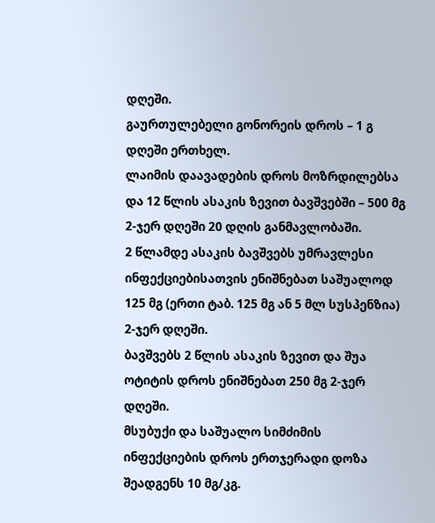დღეში.
გაურთულებელი გონორეის დროს – 1 გ დღეში ერთხელ.
ლაიმის დაავადების დროს მოზრდილებსა და 12 წლის ასაკის ზევით ბავშვებში – 500 მგ 2-ჯერ დღეში 20 დღის განმავლობაში.
2 წლამდე ასაკის ბავშვებს უმრავლესი ინფექციებისათვის ენიშნებათ საშუალოდ 125 მგ (ერთი ტაბ. 125 მგ ან 5 მლ სუსპენზია) 2-ჯერ დღეში.
ბავშვებს 2 წლის ასაკის ზევით და შუა ოტიტის დროს ენიშნებათ 250 მგ 2-ჯერ დღეში.
მსუბუქი და საშუალო სიმძიმის ინფექციების დროს ერთჯერადი დოზა შეადგენს 10 მგ/კგ.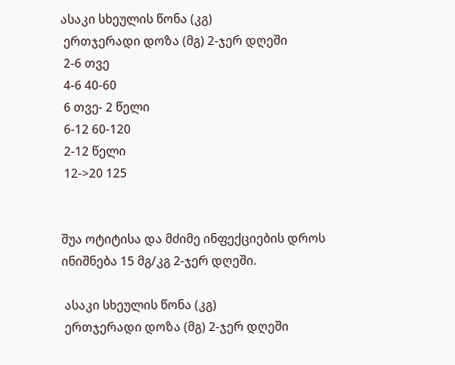ასაკი სხეულის წონა (კგ)
 ერთჯერადი დოზა (მგ) 2-ჯერ დღეში
 2-6 თვე
 4-6 40-60
 6 თვე- 2 წელი
 6-12 60-120
 2-12 წელი
 12->20 125


შუა ოტიტისა და მძიმე ინფექციების დროს ინიშნება 15 მგ/კგ 2-ჯერ დღეში.

 ასაკი სხეულის წონა (კგ)
 ერთჯერადი დოზა (მგ) 2-ჯერ დღეში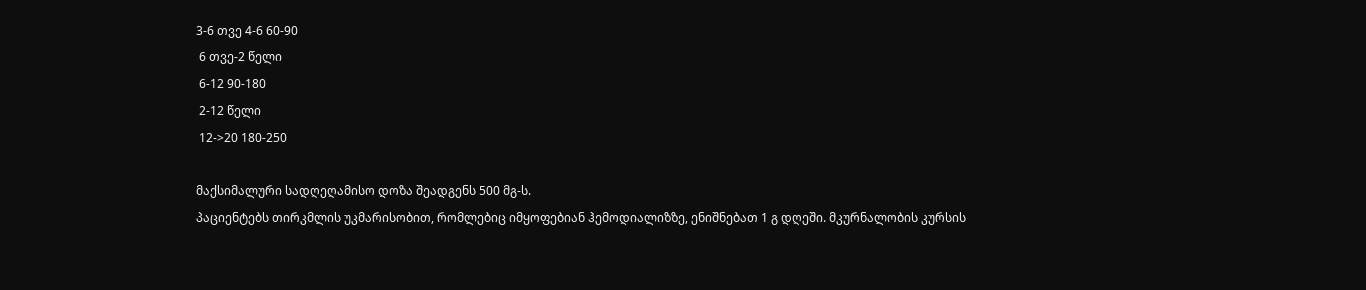3-6 თვე 4-6 60-90
 6 თვე-2 წელი
 6-12 90-180
 2-12 წელი
 12->20 180-250

მაქსიმალური სადღეღამისო დოზა შეადგენს 500 მგ-ს.
პაციენტებს თირკმლის უკმარისობით, რომლებიც იმყოფებიან ჰემოდიალიზზე, ენიშნებათ 1 გ დღეში. მკურნალობის კურსის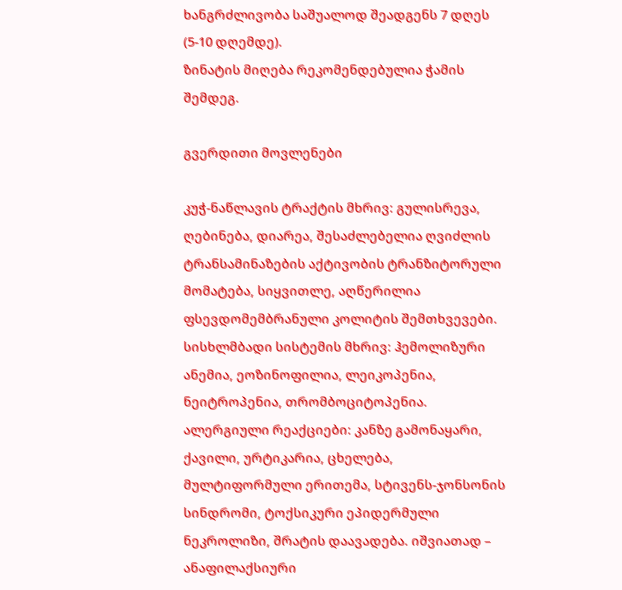ხანგრძლივობა საშუალოდ შეადგენს 7 დღეს (5-10 დღემდე).
ზინატის მიღება რეკომენდებულია ჭამის შემდეგ.

გვერდითი მოვლენები

კუჭ-ნაწლავის ტრაქტის მხრივ: გულისრევა, ღებინება, დიარეა, შესაძლებელია ღვიძლის ტრანსამინაზების აქტივობის ტრანზიტორული მომატება, სიყვითლე, აღწერილია ფსევდომემბრანული კოლიტის შემთხვევები. სისხლმბადი სისტემის მხრივ: ჰემოლიზური ანემია, ეოზინოფილია, ლეიკოპენია, ნეიტროპენია, თრომბოციტოპენია.
ალერგიული რეაქციები: კანზე გამონაყარი, ქავილი, ურტიკარია, ცხელება, მულტიფორმული ერითემა, სტივენს-ჯონსონის სინდრომი, ტოქსიკური ეპიდერმული ნეკროლიზი, შრატის დაავადება. იშვიათად – ანაფილაქსიური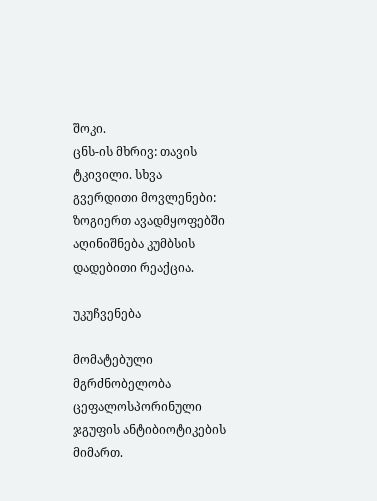შოკი.
ცნს-ის მხრივ: თავის ტკივილი. სხვა გვერდითი მოვლენები: ზოგიერთ ავადმყოფებში აღინიშნება კუმბსის დადებითი რეაქცია.

უკუჩვენება

მომატებული მგრძნობელობა ცეფალოსპორინული ჯგუფის ანტიბიოტიკების მიმართ.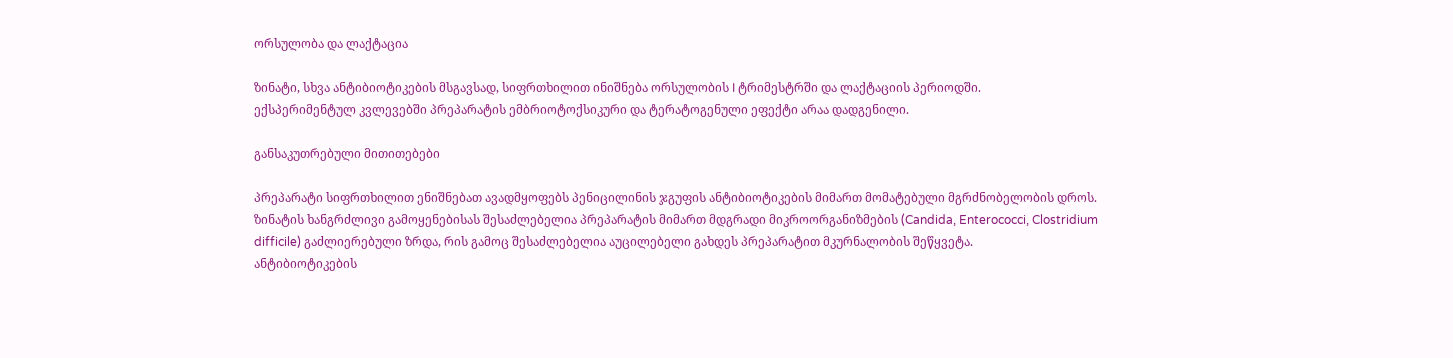ორსულობა და ლაქტაცია

ზინატი, სხვა ანტიბიოტიკების მსგავსად, სიფრთხილით ინიშნება ორსულობის I ტრიმესტრში და ლაქტაციის პერიოდში.
ექსპერიმენტულ კვლევებში პრეპარატის ემბრიოტოქსიკური და ტერატოგენული ეფექტი არაა დადგენილი.

განსაკუთრებული მითითებები

პრეპარატი სიფრთხილით ენიშნებათ ავადმყოფებს პენიცილინის ჯგუფის ანტიბიოტიკების მიმართ მომატებული მგრძნობელობის დროს.
ზინატის ხანგრძლივი გამოყენებისას შესაძლებელია პრეპარატის მიმართ მდგრადი მიკროორგანიზმების (Candida, Enterococci, Clostridium difficile) გაძლიერებული ზრდა, რის გამოც შესაძლებელია აუცილებელი გახდეს პრეპარატით მკურნალობის შეწყვეტა.
ანტიბიოტიკების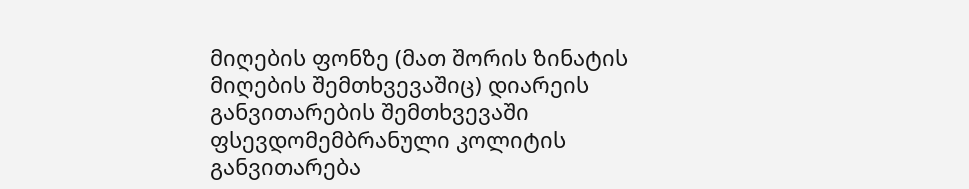მიღების ფონზე (მათ შორის ზინატის მიღების შემთხვევაშიც) დიარეის განვითარების შემთხვევაში ფსევდომემბრანული კოლიტის განვითარება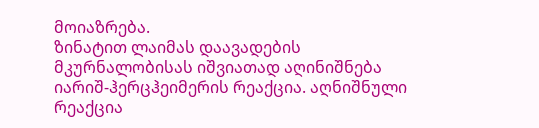მოიაზრება.
ზინატით ლაიმას დაავადების მკურნალობისას იშვიათად აღინიშნება იარიშ-ჰერცჰეიმერის რეაქცია. აღნიშნული რეაქცია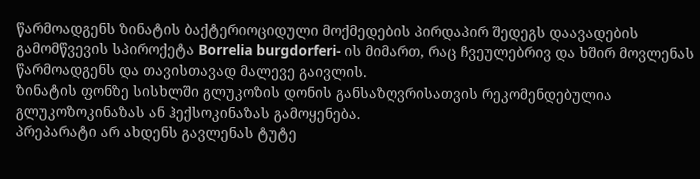წარმოადგენს ზინატის ბაქტერიოციდული მოქმედების პირდაპირ შედეგს დაავადების გამომწვევის სპიროქეტა Borrelia burgdorferi- ის მიმართ, რაც ჩვეულებრივ და ხშირ მოვლენას წარმოადგენს და თავისთავად მალევე გაივლის.
ზინატის ფონზე სისხლში გლუკოზის დონის განსაზღვრისათვის რეკომენდებულია გლუკოზოკინაზას ან ჰექსოკინაზას გამოყენება.
პრეპარატი არ ახდენს გავლენას ტუტე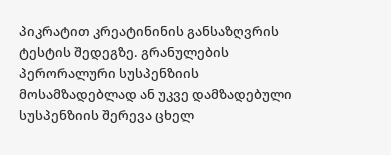პიკრატით კრეატინინის განსაზღვრის ტესტის შედეგზე. გრანულების პერორალური სუსპენზიის მოსამზადებლად ან უკვე დამზადებული სუსპენზიის შერევა ცხელ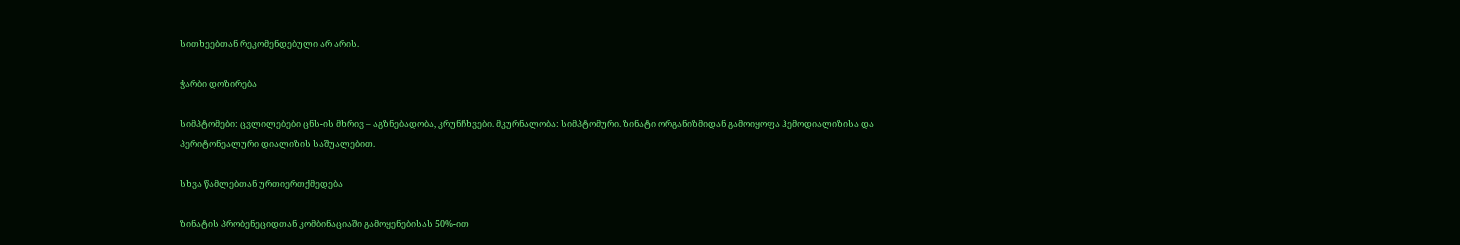სითხეებთან რეკომენდებული არ არის.

ჭარბი დოზირება

სიმპტომები: ცვლილებები ცნს-ის მხრივ – აგზნებადობა, კრუნჩხვები. მკურნალობა: სიმპტომური. ზინატი ორგანიზმიდან გამოიყოფა ჰემოდიალიზისა და პერიტონეალური დიალიზის საშუალებით.

სხვა წამლებთან ურთიერთქმედება

ზინატის პრობენეციდთან კომბინაციაში გამოყენებისას 50%-ით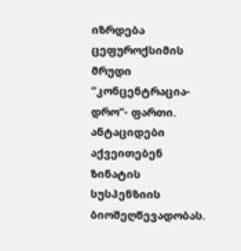იზრდება ცეფუროქსიმის მრუდი “კონცენტრაცია-დრო”- ფართი.
ანტაციდები აქვეითებენ ზინატის სუსპენზიის ბიოშეღწევადობას.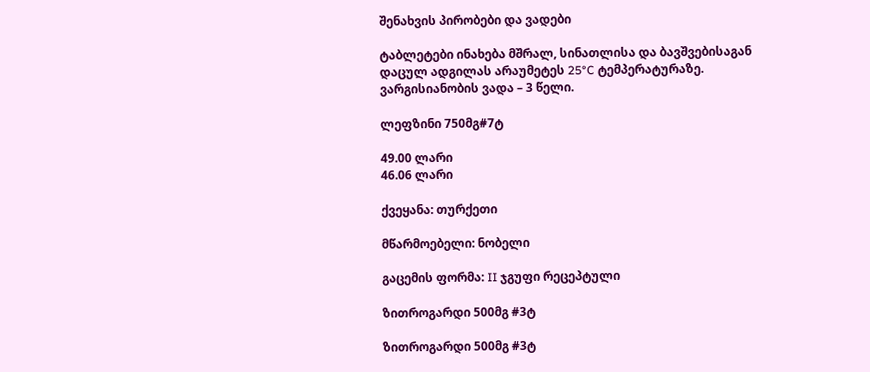შენახვის პირობები და ვადები

ტაბლეტები ინახება მშრალ, სინათლისა და ბავშვებისაგან დაცულ ადგილას არაუმეტეს 25°C ტემპერატურაზე.
ვარგისიანობის ვადა – 3 წელი.

ლეფზინი 750მგ#7ტ

49.00 ლარი
46.06 ლარი

ქვეყანა: თურქეთი

მწარმოებელი: ნობელი

გაცემის ფორმა: II ჯგუფი რეცეპტული

ზითროგარდი 500მგ #3ტ

ზითროგარდი 500მგ #3ტ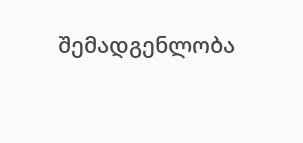შემადგენლობა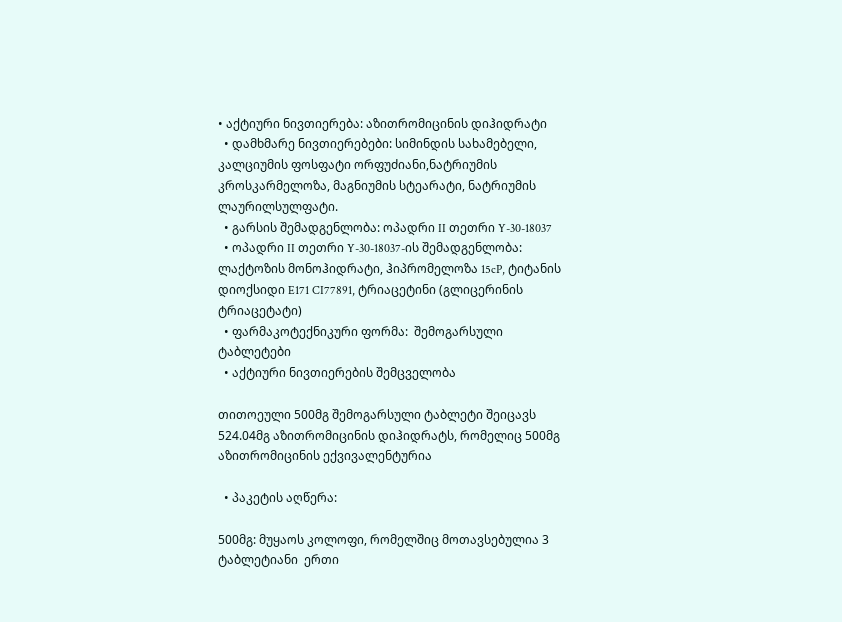• აქტიური ნივთიერება: აზითრომიცინის დიჰიდრატი
  • დამხმარე ნივთიერებები: სიმინდის სახამებელი, კალციუმის ფოსფატი ორფუძიანი,ნატრიუმის კროსკარმელოზა, მაგნიუმის სტეარატი, ნატრიუმის ლაურილსულფატი.
  • გარსის შემადგენლობა: ოპადრი II თეთრი Y-30-18037
  • ოპადრი II თეთრი Y-30-18037-ის შემადგენლობა: ლაქტოზის მონოჰიდრატი, ჰიპრომელოზა 15cP, ტიტანის დიოქსიდი E171 CI77891, ტრიაცეტინი (გლიცერინის ტრიაცეტატი)
  • ფარმაკოტექნიკური ფორმა:  შემოგარსული ტაბლეტები
  • აქტიური ნივთიერების შემცველობა

თითოეული 500მგ შემოგარსული ტაბლეტი შეიცავს 524.04მგ აზითრომიცინის დიჰიდრატს, რომელიც 500მგ აზითრომიცინის ექვივალენტურია

  • პაკეტის აღწერა:

500მგ: მუყაოს კოლოფი, რომელშიც მოთავსებულია 3 ტაბლეტიანი  ერთი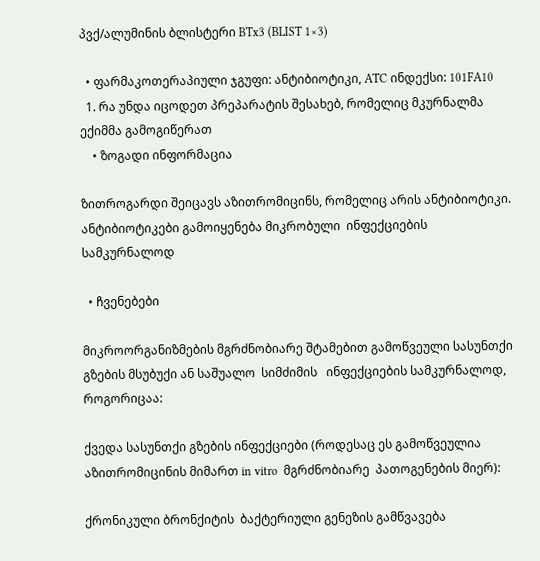პვქ/ალუმინის ბლისტერი BTx3 (BLIST 1×3)

  • ფარმაკოთერაპიული ჯგუფი: ანტიბიოტიკი, ATC ინდექსი: 101FA10
  1. რა უნდა იცოდეთ პრეპარატის შესახებ, რომელიც მკურნალმა ექიმმა გამოგიწერათ
    • ზოგადი ინფორმაცია

ზითროგარდი შეიცავს აზითრომიცინს, რომელიც არის ანტიბიოტიკი. ანტიბიოტიკები გამოიყენება მიკრობული  ინფექციების სამკურნალოდ

  • ჩვენებები

მიკროორგანიზმების მგრძნობიარე შტამებით გამოწვეული სასუნთქი გზების მსუბუქი ან საშუალო  სიმძიმის   ინფექციების სამკურნალოდ, როგორიცაა:

ქვედა სასუნთქი გზების ინფექციები (როდესაც ეს გამოწვეულია აზითრომიცინის მიმართ in vitro  მგრძნობიარე  პათოგენების მიერ):

ქრონიკული ბრონქიტის  ბაქტერიული გენეზის გამწვავება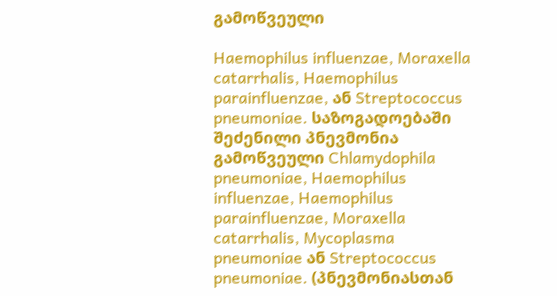გამოწვეული

Haemophilus influenzae, Moraxella catarrhalis, Haemophilus parainfluenzae, ან Streptococcus pneumoniae. საზოგადოებაში შეძენილი პნევმონია გამოწვეული Chlamydophila pneumoniae, Haemophilus influenzae, Haemophilus parainfluenzae, Moraxella catarrhalis, Mycoplasma pneumoniae ან Streptococcus  pneumoniae. (პნევმონიასთან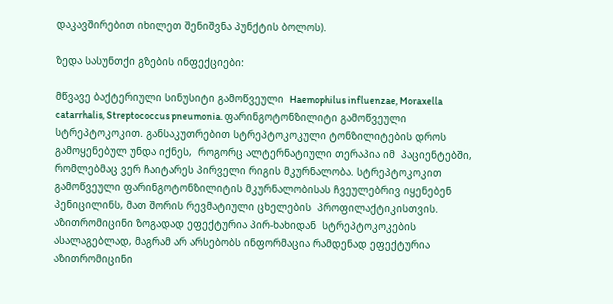დაკავშირებით იხილეთ შენიშვნა პუნქტის ბოლოს).

ზედა სასუნთქი გზების ინფექციები:

მწვავე ბაქტერიული სინუსიტი გამოწვეული  Haemophilus influenzae, Moraxella catarrhalis, Streptococcus pneumonia. ფარინგოტონზილიტი გამოწვეული სტრეპტოკოკით. განსაკუთრებით სტრეპტოკოკული ტონზილიტების დროს გამოყენებულ უნდა იქნეს,  როგორც ალტერნატიული თერაპია იმ  პაციენტებში, რომლებმაც ვერ ჩაიტარეს პირველი რიგის მკურნალობა. სტრეპტოკოკით გამოწვეული ფარინგოტონზილიტის მკურნალობისას ჩვეულებრივ იყენებენ პენიცილინს, მათ შორის რევმატიული ცხელების  პროფილაქტიკისთვის. აზითრომიცინი ზოგადად ეფექტურია პირ-ხახიდან  სტრეპტოკოკების ასალაგებლად, მაგრამ არ არსებობს ინფორმაცია რამდენად ეფექტურია აზითრომიცინი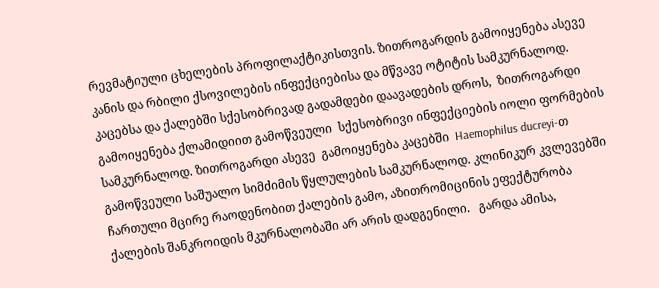რევმატიული ცხელების პროფილაქტიკისთვის. ზითროგარდის გამოიყენება ასევე კანის და რბილი ქსოვილების ინფექციებისა და მწვავე ოტიტის სამკურნალოდ. კაცებსა და ქალებში სქესობრივად გადამდები დაავადების დროს,  ზითროგარდი გამოიყენება ქლამიდიით გამოწვეული  სქესობრივი ინფექციების იოლი ფორმების  სამკურნალოდ. ზითროგარდი ასევე  გამოიყენება კაცებში  Haemophilus ducreyi-თ გამოწვეული საშუალო სიმძიმის წყლულების სამკურნალოდ. კლინიკურ კვლევებში ჩართული მცირე რაოდენობით ქალების გამო, აზითრომიცინის ეფექტურობა ქალების შანკროიდის მკურნალობაში არ არის დადგენილი.   გარდა ამისა,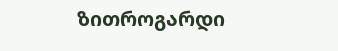ზითროგარდი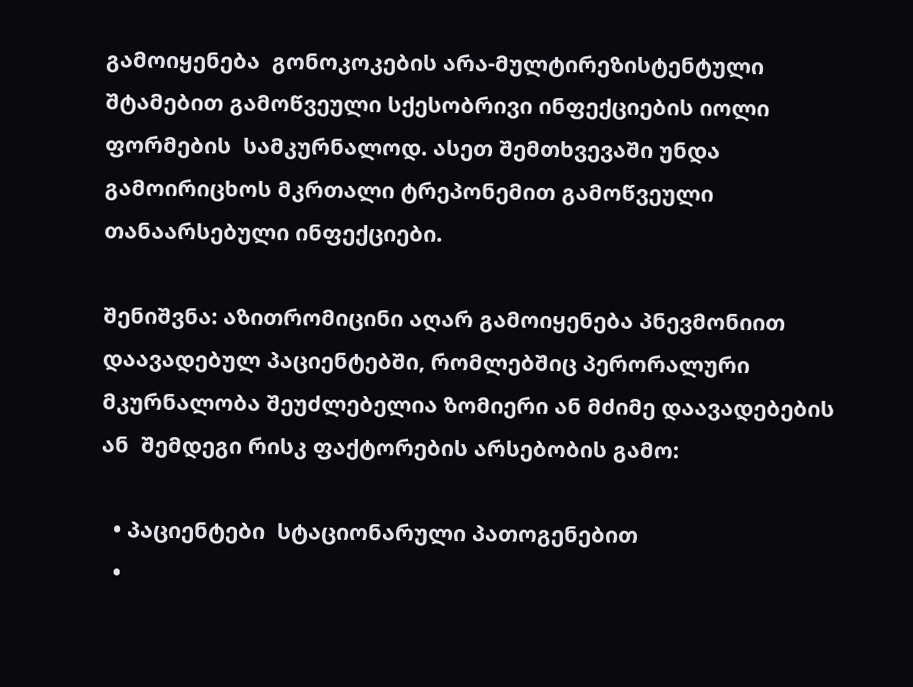გამოიყენება  გონოკოკების არა-მულტირეზისტენტული შტამებით გამოწვეული სქესობრივი ინფექციების იოლი ფორმების  სამკურნალოდ. ასეთ შემთხვევაში უნდა გამოირიცხოს მკრთალი ტრეპონემით გამოწვეული თანაარსებული ინფექციები.

შენიშვნა: აზითრომიცინი აღარ გამოიყენება პნევმონიით დაავადებულ პაციენტებში, რომლებშიც პერორალური მკურნალობა შეუძლებელია ზომიერი ან მძიმე დაავადებების ან  შემდეგი რისკ ფაქტორების არსებობის გამო:

  • პაციენტები  სტაციონარული პათოგენებით
  •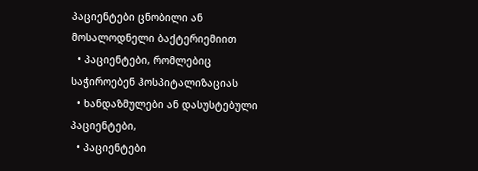პაციენტები ცნობილი ან მოსალოდნელი ბაქტერიემიით
  • პაციენტები, რომლებიც საჭიროებენ ჰოსპიტალიზაციას
  • ხანდაზმულები ან დასუსტებული პაციენტები,
  • პაციენტები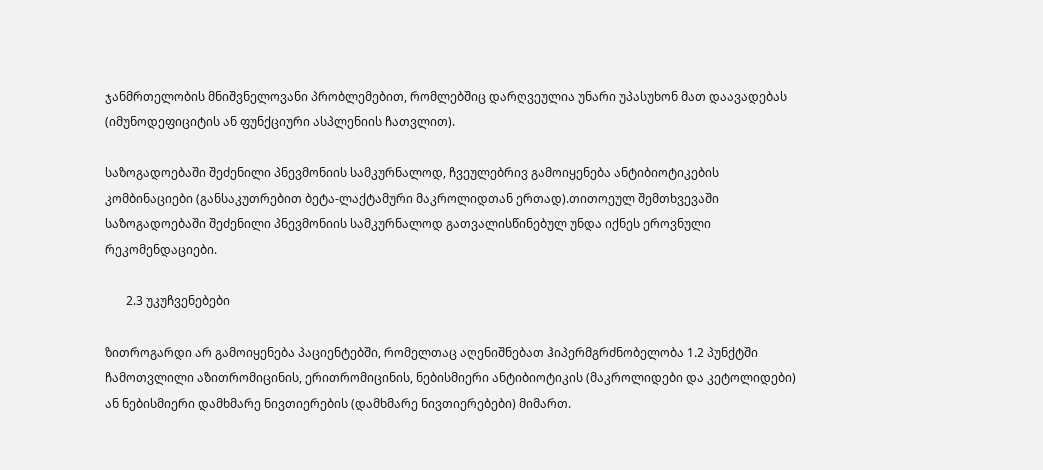ჯანმრთელობის მნიშვნელოვანი პრობლემებით, რომლებშიც დარღვეულია უნარი უპასუხონ მათ დაავადებას (იმუნოდეფიციტის ან ფუნქციური ასპლენიის ჩათვლით).

საზოგადოებაში შეძენილი პნევმონიის სამკურნალოდ, ჩვეულებრივ გამოიყენება ანტიბიოტიკების კომბინაციები (განსაკუთრებით ბეტა-ლაქტამური მაკროლიდთან ერთად).თითოეულ შემთხვევაში საზოგადოებაში შეძენილი პნევმონიის სამკურნალოდ გათვალისწინებულ უნდა იქნეს ეროვნული რეკომენდაციები.

       2.3 უკუჩვენებები

ზითროგარდი არ გამოიყენება პაციენტებში, რომელთაც აღენიშნებათ ჰიპერმგრძნობელობა 1.2 პუნქტში ჩამოთვლილი აზითრომიცინის, ერითრომიცინის, ნებისმიერი ანტიბიოტიკის (მაკროლიდები და კეტოლიდები) ან ნებისმიერი დამხმარე ნივთიერების (დამხმარე ნივთიერებები) მიმართ.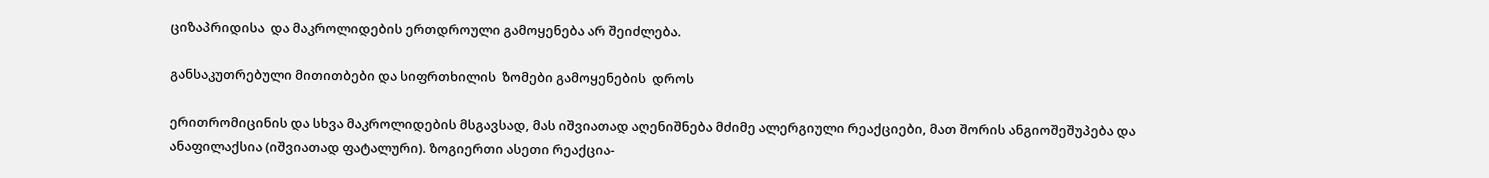ციზაპრიდისა  და მაკროლიდების ერთდროული გამოყენება არ შეიძლება.

განსაკუთრებული მითითბები და სიფრთხილის  ზომები გამოყენების  დროს

ერითრომიცინის და სხვა მაკროლიდების მსგავსად, მას იშვიათად აღენიშნება მძიმე ალერგიული რეაქციები, მათ შორის ანგიოშეშუპება და ანაფილაქსია (იშვიათად ფატალური). ზოგიერთი ასეთი რეაქცია-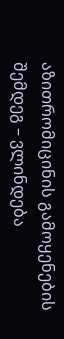აზითრომიცინის გამოყენების შემდეგ – ვლინდება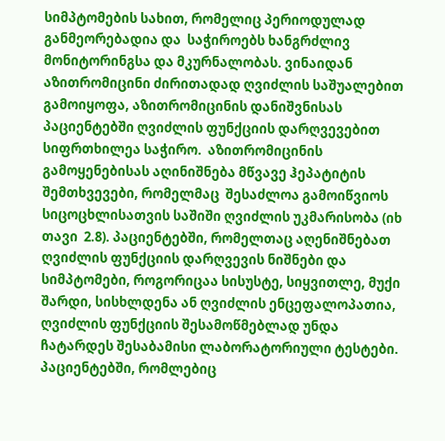სიმპტომების სახით, რომელიც პერიოდულად განმეორებადია და  საჭიროებს ხანგრძლივ მონიტორინგსა და მკურნალობას. ვინაიდან აზითრომიცინი ძირითადად ღვიძლის საშუალებით გამოიყოფა, აზითრომიცინის დანიშვნისას პაციენტებში ღვიძლის ფუნქციის დარღვევებით სიფრთხილეა საჭირო.  აზითრომიცინის გამოყენებისას აღინიშნება მწვავე ჰეპატიტის შემთხვევები, რომელმაც  შესაძლოა გამოიწვიოს სიცოცხლისათვის საშიში ღვიძლის უკმარისობა (იხ თავი  2.8). პაციენტებში, რომელთაც აღენიშნებათ ღვიძლის ფუნქციის დარღვევის ნიშნები და სიმპტომები, როგორიცაა სისუსტე, სიყვითლე, მუქი შარდი, სისხლდენა ან ღვიძლის ენცეფალოპათია, ღვიძლის ფუნქციის შესამოწმებლად უნდა ჩატარდეს შესაბამისი ლაბორატორიული ტესტები. პაციენტებში, რომლებიც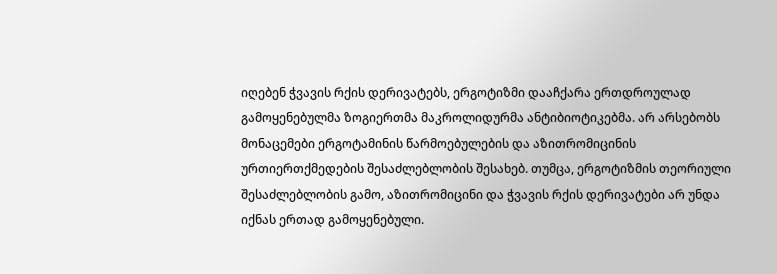იღებენ ჭვავის რქის დერივატებს, ერგოტიზმი დააჩქარა ერთდროულად გამოყენებულმა ზოგიერთმა მაკროლიდურმა ანტიბიოტიკებმა. არ არსებობს მონაცემები ერგოტამინის წარმოებულების და აზითრომიცინის ურთიერთქმედების შესაძლებლობის შესახებ. თუმცა, ერგოტიზმის თეორიული შესაძლებლობის გამო, აზითრომიცინი და ჭვავის რქის დერივატები არ უნდა იქნას ერთად გამოყენებული.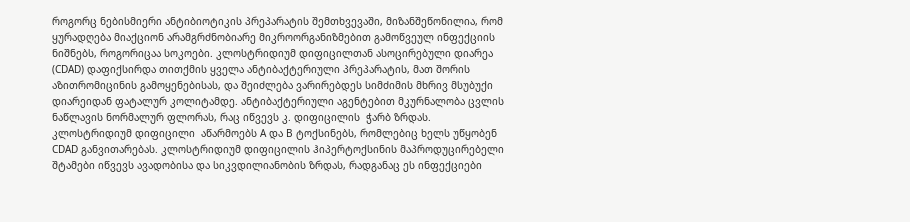როგორც ნებისმიერი ანტიბიოტიკის პრეპარატის შემთხვევაში, მიზანშეწონილია, რომ ყურადღება მიაქციონ არამგრძნობიარე მიკროორგანიზმებით გამოწვეულ ინფექციის ნიშნებს, როგორიცაა სოკოები. კლოსტრიდიუმ დიფიცილთან ასოცირებული დიარეა (CDAD) დაფიქსირდა თითქმის ყველა ანტიბაქტერიული პრეპარატის, მათ შორის აზითრომიცინის გამოყენებისას, და შეიძლება ვარირებდეს სიმძიმის მხრივ მსუბუქი დიარეიდან ფატალურ კოლიტამდე. ანტიბაქტერიული აგენტებით მკურნალობა ცვლის ნაწლავის ნორმალურ ფლორას, რაც იწვევს კ. დიფიცილის  ჭარბ ზრდას. კლოსტრიდიუმ დიფიცილი  აწარმოებს A და B ტოქსინებს, რომლებიც ხელს უწყობენ CDAD განვითარებას. კლოსტრიდიუმ დიფიცილის ჰიპერტოქსინის მაპროდუცირებელი შტამები იწვევს ავადობისა და სიკვდილიანობის ზრდას, რადგანაც ეს ინფექციები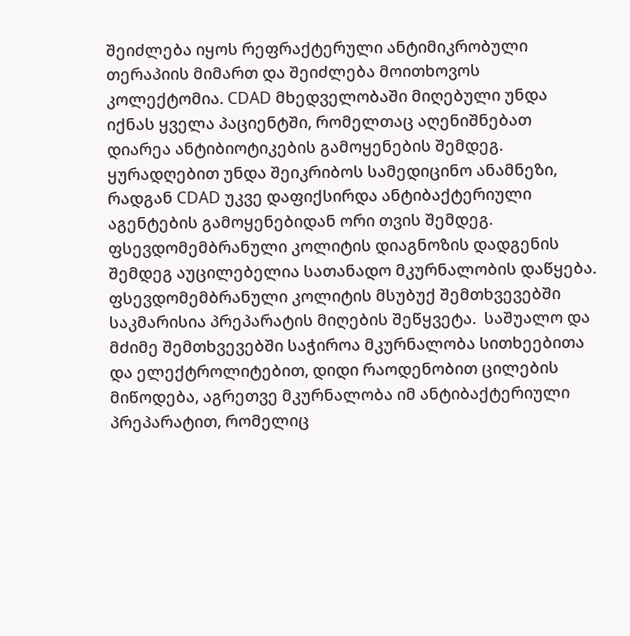შეიძლება იყოს რეფრაქტერული ანტიმიკრობული თერაპიის მიმართ და შეიძლება მოითხოვოს კოლექტომია. CDAD მხედველობაში მიღებული უნდა იქნას ყველა პაციენტში, რომელთაც აღენიშნებათ დიარეა ანტიბიოტიკების გამოყენების შემდეგ. ყურადღებით უნდა შეიკრიბოს სამედიცინო ანამნეზი, რადგან CDAD უკვე დაფიქსირდა ანტიბაქტერიული აგენტების გამოყენებიდან ორი თვის შემდეგ. ფსევდომემბრანული კოლიტის დიაგნოზის დადგენის შემდეგ აუცილებელია სათანადო მკურნალობის დაწყება. ფსევდომემბრანული კოლიტის მსუბუქ შემთხვევებში საკმარისია პრეპარატის მიღების შეწყვეტა.  საშუალო და მძიმე შემთხვევებში საჭიროა მკურნალობა სითხეებითა და ელექტროლიტებით, დიდი რაოდენობით ცილების მიწოდება, აგრეთვე მკურნალობა იმ ანტიბაქტერიული პრეპარატით, რომელიც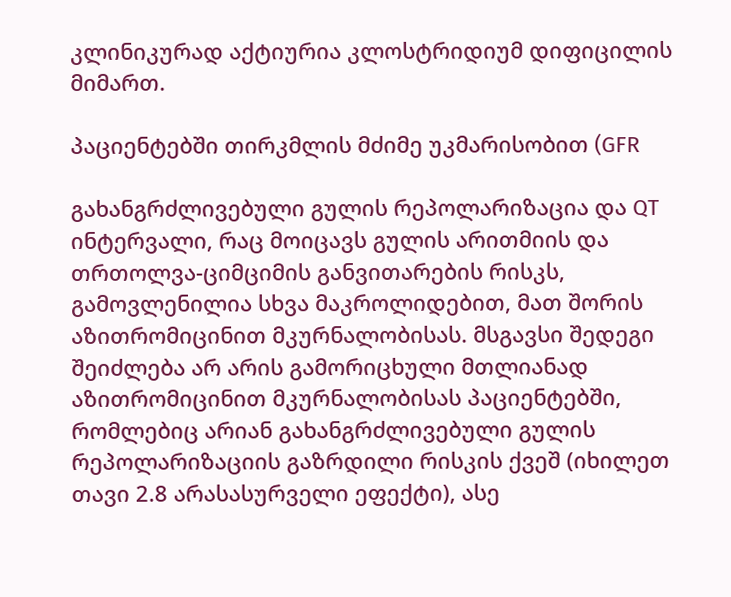კლინიკურად აქტიურია კლოსტრიდიუმ დიფიცილის მიმართ.

პაციენტებში თირკმლის მძიმე უკმარისობით (GFR

გახანგრძლივებული გულის რეპოლარიზაცია და QT ინტერვალი, რაც მოიცავს გულის არითმიის და თრთოლვა-ციმციმის განვითარების რისკს, გამოვლენილია სხვა მაკროლიდებით, მათ შორის აზითრომიცინით მკურნალობისას. მსგავსი შედეგი შეიძლება არ არის გამორიცხული მთლიანად აზითრომიცინით მკურნალობისას პაციენტებში, რომლებიც არიან გახანგრძლივებული გულის რეპოლარიზაციის გაზრდილი რისკის ქვეშ (იხილეთ თავი 2.8 არასასურველი ეფექტი), ასე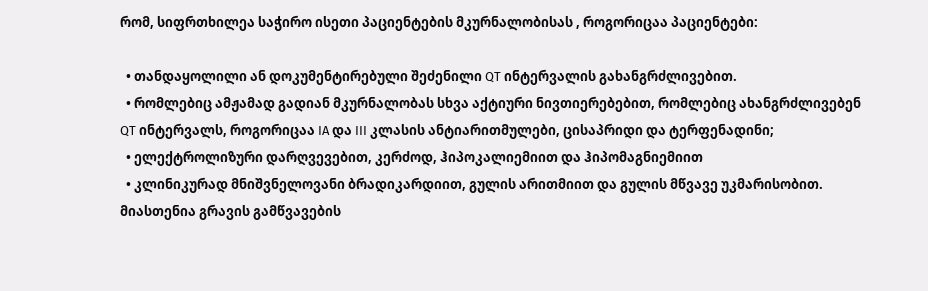რომ, სიფრთხილეა საჭირო ისეთი პაციენტების მკურნალობისას , როგორიცაა პაციენტები:

  • თანდაყოლილი ან დოკუმენტირებული შეძენილი QT ინტერვალის გახანგრძლივებით.
  • რომლებიც ამჟამად გადიან მკურნალობას სხვა აქტიური ნივთიერებებით, რომლებიც ახანგრძლივებენ QT ინტერვალს, როგორიცაა IA და III კლასის ანტიარითმულები, ცისაპრიდი და ტერფენადინი;
  • ელექტროლიზური დარღვევებით, კერძოდ, ჰიპოკალიემიით და ჰიპომაგნიემიით
  • კლინიკურად მნიშვნელოვანი ბრადიკარდიით, გულის არითმიით და გულის მწვავე უკმარისობით. მიასთენია გრავის გამწვავების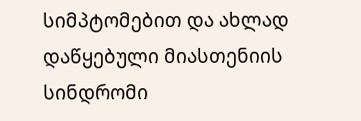სიმპტომებით და ახლად დაწყებული მიასთენიის სინდრომი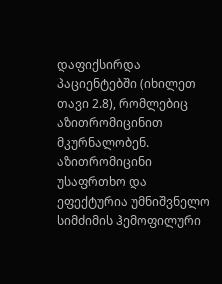დაფიქსირდა პაციენტებში (იხილეთ თავი 2.8), რომლებიც აზითრომიცინით მკურნალობენ. აზითრომიცინი უსაფრთხო და ეფექტურია უმნიშვნელო სიმძიმის ჰემოფილური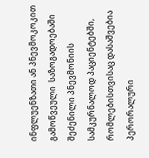ინფლუენზათი ან პნევმოკოკით გამოწვეული  საზოგადოებაში  შეძენილი პნევმონიის სამკურნალოდ პაციენტებში, რომლებისთვისაც დასაშვებია  პერორალური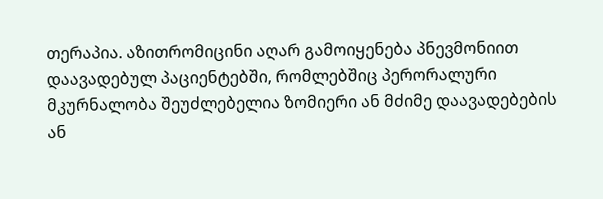თერაპია. აზითრომიცინი აღარ გამოიყენება პნევმონიით დაავადებულ პაციენტებში, რომლებშიც პერორალური მკურნალობა შეუძლებელია ზომიერი ან მძიმე დაავადებების ან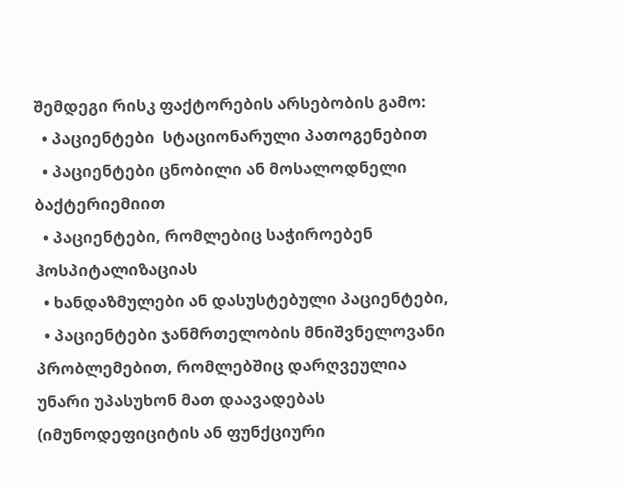შემდეგი რისკ ფაქტორების არსებობის გამო:
  • პაციენტები  სტაციონარული პათოგენებით
  • პაციენტები ცნობილი ან მოსალოდნელი ბაქტერიემიით
  • პაციენტები, რომლებიც საჭიროებენ ჰოსპიტალიზაციას
  • ხანდაზმულები ან დასუსტებული პაციენტები,
  • პაციენტები ჯანმრთელობის მნიშვნელოვანი პრობლემებით, რომლებშიც დარღვეულია უნარი უპასუხონ მათ დაავადებას (იმუნოდეფიციტის ან ფუნქციური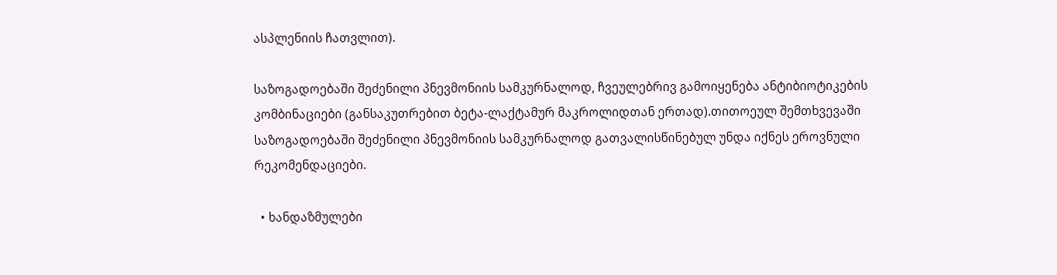ასპლენიის ჩათვლით).

საზოგადოებაში შეძენილი პნევმონიის სამკურნალოდ, ჩვეულებრივ გამოიყენება ანტიბიოტიკების კომბინაციები (განსაკუთრებით ბეტა-ლაქტამურ მაკროლიდთან ერთად).თითოეულ შემთხვევაში საზოგადოებაში შეძენილი პნევმონიის სამკურნალოდ გათვალისწინებულ უნდა იქნეს ეროვნული რეკომენდაციები.

  • ხანდაზმულები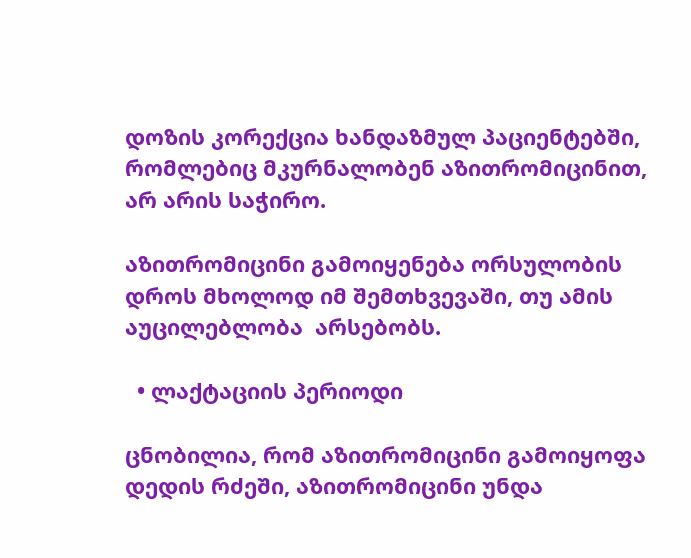დოზის კორექცია ხანდაზმულ პაციენტებში, რომლებიც მკურნალობენ აზითრომიცინით, არ არის საჭირო.

აზითრომიცინი გამოიყენება ორსულობის დროს მხოლოდ იმ შემთხვევაში, თუ ამის აუცილებლობა  არსებობს.

  • ლაქტაციის პერიოდი

ცნობილია, რომ აზითრომიცინი გამოიყოფა დედის რძეში, აზითრომიცინი უნდა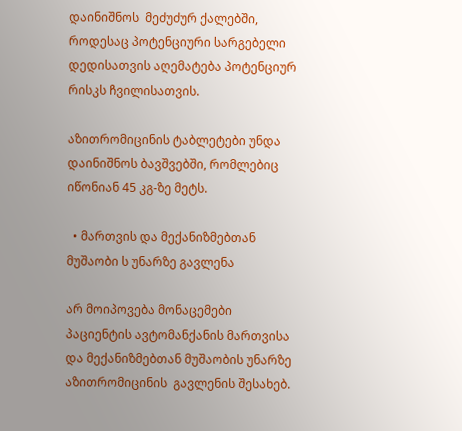დაინიშნოს  მეძუძურ ქალებში, როდესაც პოტენციური სარგებელი დედისათვის აღემატება პოტენციურ რისკს ჩვილისათვის.

აზითრომიცინის ტაბლეტები უნდა დაინიშნოს ბავშვებში, რომლებიც იწონიან 45 კგ-ზე მეტს.

  • მართვის და მექანიზმებთან მუშაობი ს უნარზე გავლენა

არ მოიპოვება მონაცემები პაციენტის ავტომანქანის მართვისა და მექანიზმებთან მუშაობის უნარზე აზითრომიცინის  გავლენის შესახებ.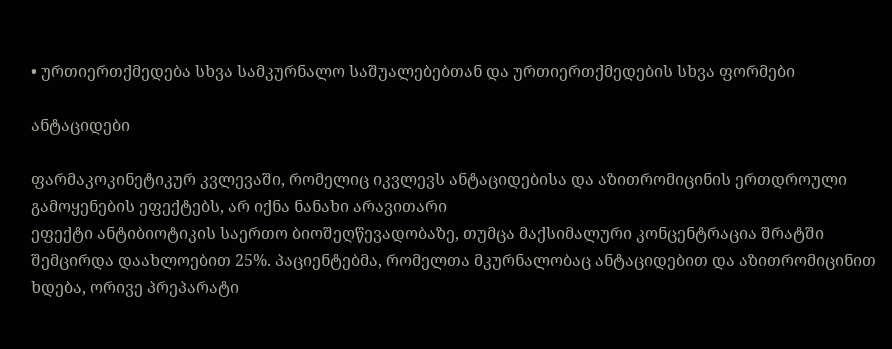• ურთიერთქმედება სხვა სამკურნალო საშუალებებთან და ურთიერთქმედების სხვა ფორმები

ანტაციდები

ფარმაკოკინეტიკურ კვლევაში, რომელიც იკვლევს ანტაციდებისა და აზითრომიცინის ერთდროული გამოყენების ეფექტებს, არ იქნა ნანახი არავითარი
ეფექტი ანტიბიოტიკის საერთო ბიოშეღწევადობაზე, თუმცა მაქსიმალური კონცენტრაცია შრატში შემცირდა დაახლოებით 25%. პაციენტებმა, რომელთა მკურნალობაც ანტაციდებით და აზითრომიცინით ხდება, ორივე პრეპარატი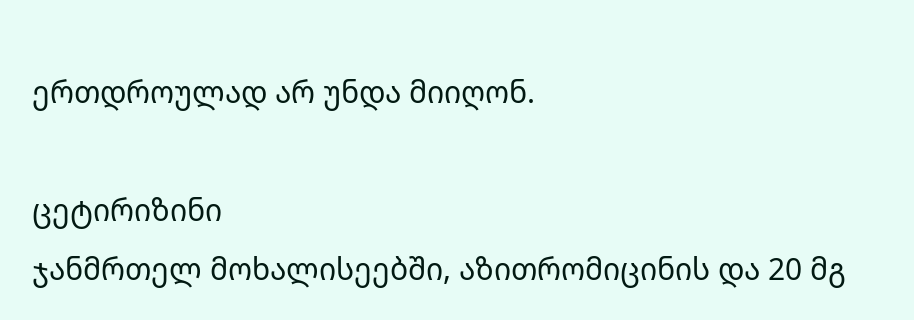ერთდროულად არ უნდა მიიღონ.

ცეტირიზინი
ჯანმრთელ მოხალისეებში, აზითრომიცინის და 20 მგ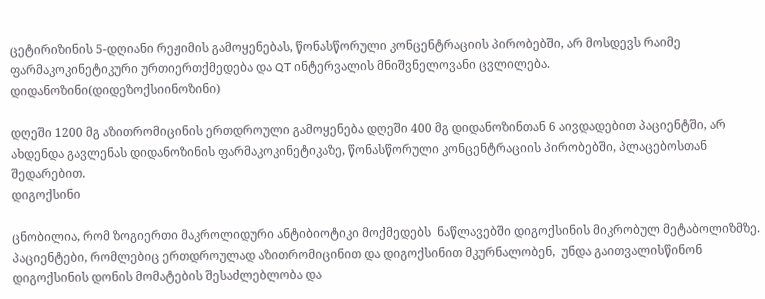ცეტირიზინის 5-დღიანი რეჟიმის გამოყენებას, წონასწორული კონცენტრაციის პირობებში, არ მოსდევს რაიმე ფარმაკოკინეტიკური ურთიერთქმედება და QT ინტერვალის მნიშვნელოვანი ცვლილება.
დიდანოზინი(დიდეზოქსიინოზინი)

დღეში 1200 მგ აზითრომიცინის ერთდროული გამოყენება დღეში 400 მგ დიდანოზინთან 6 აივდადებით პაციენტში, არ ახდენდა გავლენას დიდანოზინის ფარმაკოკინეტიკაზე, წონასწორული კონცენტრაციის პირობებში, პლაცებოსთან შედარებით.
დიგოქსინი

ცნობილია, რომ ზოგიერთი მაკროლიდური ანტიბიოტიკი მოქმედებს  ნაწლავებში დიგოქსინის მიკრობულ მეტაბოლიზმზე. პაციენტები, რომლებიც ერთდროულად აზითრომიცინით და დიგოქსინით მკურნალობენ,  უნდა გაითვალისწინონ  დიგოქსინის დონის მომატების შესაძლებლობა და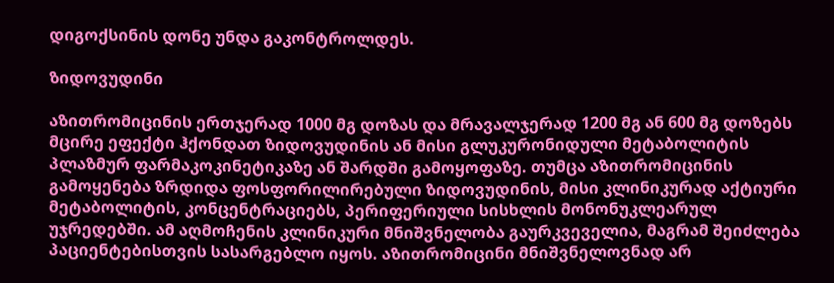დიგოქსინის დონე უნდა გაკონტროლდეს.

ზიდოვუდინი

აზითრომიცინის ერთჯერად 1000 მგ დოზას და მრავალჯერად 1200 მგ ან 600 მგ დოზებს მცირე ეფექტი ჰქონდათ ზიდოვუდინის ან მისი გლუკურონიდული მეტაბოლიტის პლაზმურ ფარმაკოკინეტიკაზე ან შარდში გამოყოფაზე. თუმცა აზითრომიცინის გამოყენება ზრდიდა ფოსფორილირებული ზიდოვუდინის, მისი კლინიკურად აქტიური მეტაბოლიტის, კონცენტრაციებს, პერიფერიული სისხლის მონონუკლეარულ უჯრედებში. ამ აღმოჩენის კლინიკური მნიშვნელობა გაურკვეველია, მაგრამ შეიძლება პაციენტებისთვის სასარგებლო იყოს. აზითრომიცინი მნიშვნელოვნად არ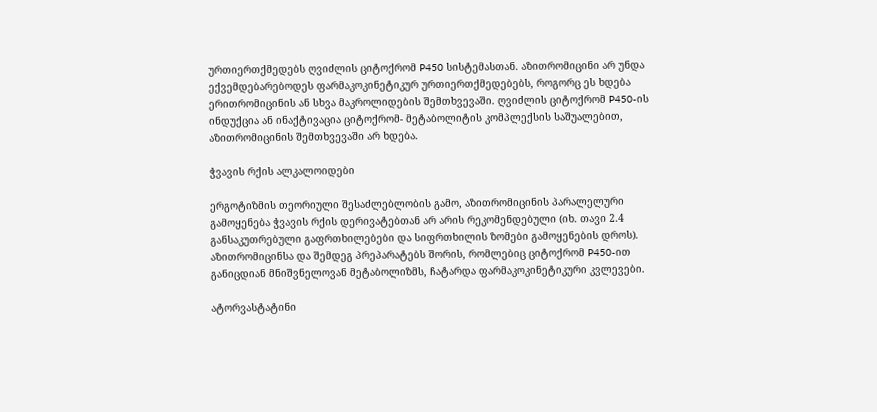ურთიერთქმედებს ღვიძლის ციტოქრომ P450 სისტემასთან. აზითრომიცინი არ უნდა ექვემდებარებოდეს ფარმაკოკინეტიკურ ურთიერთქმედებებს, როგორც ეს ხდება ერითრომიცინის ან სხვა მაკროლიდების შემთხვევაში. ღვიძლის ციტოქრომ P450-ის ინდუქცია ან ინაქტივაცია ციტოქრომ- მეტაბოლიტის კომპლექსის საშუალებით, აზითრომიცინის შემთხვევაში არ ხდება.

ჭვავის რქის ალკალოიდები

ერგოტიზმის თეორიული შესაძლებლობის გამო, აზითრომიცინის პარალელური გამოყენება ჭვავის რქის დერივატებთან არ არის რეკომენდებული (იხ. თავი 2.4 განსაკუთრებული გაფრთხილებები და სიფრთხილის ზომები გამოყენების დროს). აზითრომიცინსა და შემდეგ პრეპარატებს შორის, რომლებიც ციტოქრომ P450-ით განიცდიან მნიშვნელოვან მეტაბოლიზმს, ჩატარდა ფარმაკოკინეტიკური კვლევები.

ატორვასტატინი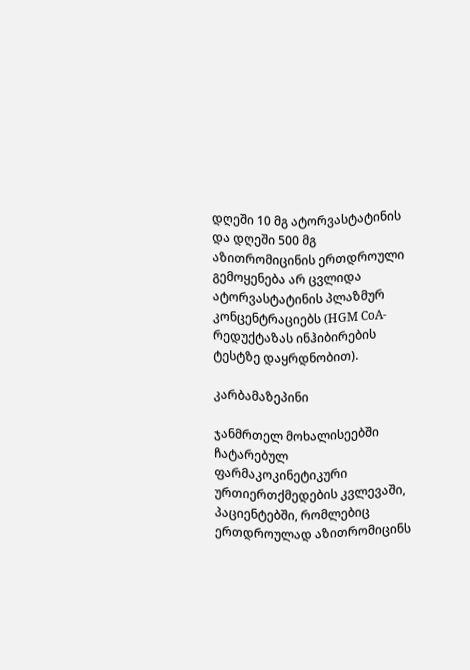დღეში 10 მგ ატორვასტატინის და დღეში 500 მგ აზითრომიცინის ერთდროული გემოყენება არ ცვლიდა ატორვასტატინის პლაზმურ კონცენტრაციებს (HGM CoA-რედუქტაზას ინჰიბირების ტესტზე დაყრდნობით).

კარბამაზეპინი

ჯანმრთელ მოხალისეებში ჩატარებულ ფარმაკოკინეტიკური ურთიერთქმედების კვლევაში, პაციენტებში, რომლებიც ერთდროულად აზითრომიცინს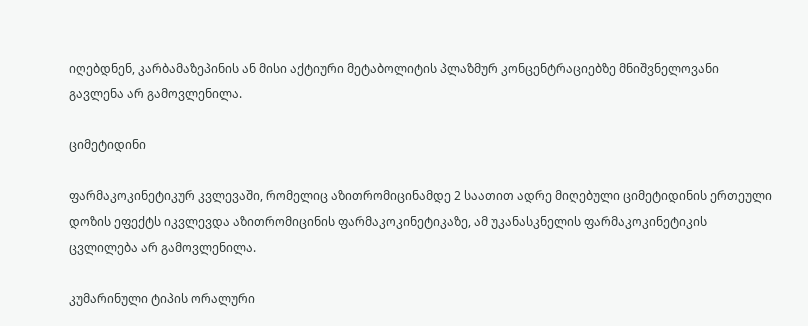იღებდნენ, კარბამაზეპინის ან მისი აქტიური მეტაბოლიტის პლაზმურ კონცენტრაციებზე მნიშვნელოვანი გავლენა არ გამოვლენილა.

ციმეტიდინი

ფარმაკოკინეტიკურ კვლევაში, რომელიც აზითრომიცინამდე 2 საათით ადრე მიღებული ციმეტიდინის ერთეული დოზის ეფექტს იკვლევდა აზითრომიცინის ფარმაკოკინეტიკაზე, ამ უკანასკნელის ფარმაკოკინეტიკის ცვლილება არ გამოვლენილა.

კუმარინული ტიპის ორალური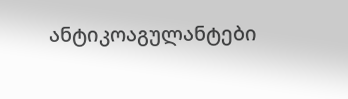ანტიკოაგულანტები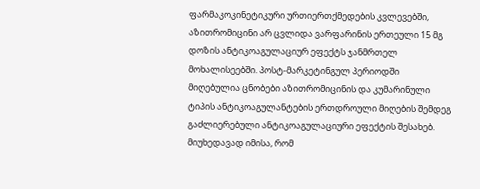ფარმაკოკინეტიკური ურთიერთქმედების კვლევებში, აზითრომიცინი არ ცვლიდა ვარფარინის ერთეული 15 მგ დოზის ანტიკოაგულაციურ ეფექტს ჯანმრთელ მოხალისეებში. პოსტ-მარკეტინგულ პერიოდში მიღებულია ცნობები აზითრომიცინის და კუმარინული ტიპის ანტიკოაგულანტების ერთდროული მიღების შემდეგ გაძლიერებული ანტიკოაგულაციური ეფექტის შესახებ. მიუხედავად იმისა, რომ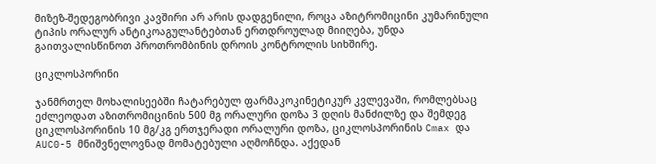მიზეზ-შედეგობრივი კავშირი არ არის დადგენილი, როცა აზიტრომიცინი კუმარინული ტიპის ორალურ ანტიკოაგულანტებთან ერთდროულად მიიღება, უნდა გაითვალისწინოთ პროთრომბინის დროის კონტროლის სიხშირე.

ციკლოსპორინი

ჯანმრთელ მოხალისეებში ჩატარებულ ფარმაკოკინეტიკურ კვლევაში, რომლებსაც ეძლეოდათ აზითრომიცინის 500 მგ ორალური დოზა 3 დღის მანძილზე და შემდეგ ციკლოსპორინის 10 მგ/კგ ერთჯერადი ორალური დოზა, ციკლოსპორინის Cmax და AUC0-5 მნიშვნელოვნად მომატებული აღმოჩნდა. აქედან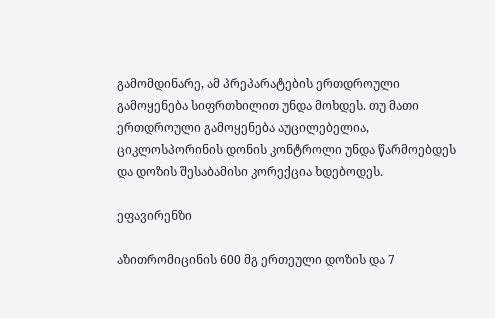გამომდინარე, ამ პრეპარატების ერთდროული გამოყენება სიფრთხილით უნდა მოხდეს. თუ მათი ერთდროული გამოყენება აუცილებელია, ციკლოსპორინის დონის კონტროლი უნდა წარმოებდეს და დოზის შესაბამისი კორექცია ხდებოდეს.

ეფავირენზი

აზითრომიცინის 600 მგ ერთეული დოზის და 7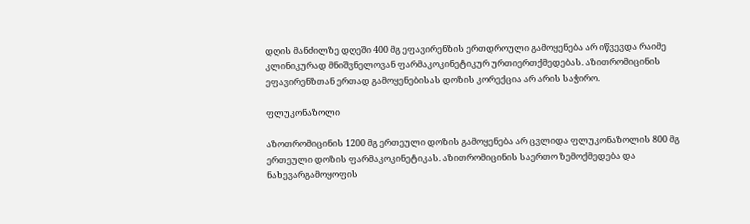დღის მანძილზე დღეში 400 მგ ეფავირენზის ერთდროული გამოყენება არ იწვევდა რაიმე კლინიკურად მნიშვნელოვან ფარმაკოკინეტიკურ ურთიერთქმედებას. აზითრომიცინის ეფავირენზთან ერთად გამოყენებისას დოზის კორექცია არ არის საჭირო.

ფლუკონაზოლი

აზოთრომიცინის 1200 მგ ერთეული დოზის გამოყენება არ ცვლიდა ფლუკონაზოლის 800 მგ ერთეული დოზის ფარმაკოკინეტიკას. აზითრომიცინის საერთო ზემოქმედება და ნახევარგამოყოფის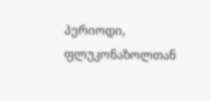პერიოდი, ფლუკონაზოლთან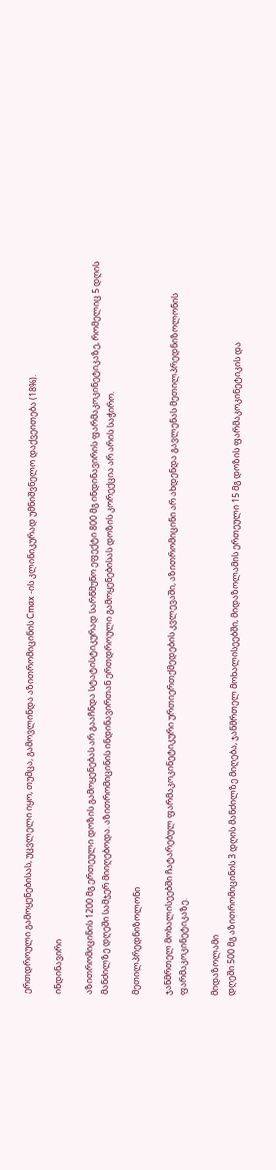ერთდროული გამოყენებისას, უცვლელი იყო, თუმცა, გამოვლინდა აზითრომიცინის Cmax -ის კლინიკურად უმნიშვნელო დაქვეითება (18%).

ინდინავირი

აზითრომიცინის 1200 მგ ერთეული დოზის გამოყენებას არ გააჩნდა სტატისტიკურად სარწმუნო ეფექტი 800 მგ ინდინავირის ფარმაკოკინეტიკაზე, რომელიც 5 დღის მანძილზე დღეში სამჯერ მიიღებოდა. აზითრომიცინის ინდინავირთან ერთდროული გამოყენებისას დოზის კორექცია არ არის საჭირო.

მეთილპრედნიზოლონი

ჯანმრთელ მოხალისეებში ჩატარებულ ფარმაკოკინეტიკური ურთიერთქმედების კვლევაში, აზითრომიცინი არ ახდენდა გავლენას მეთილპრედნიზოლონის ფარმაკოკინეტიკაზე.

მიდაზოლამი
დღეში 500 მგ აზითრომიცინის 3 დღის მანძილზე მიღება, ჯანმრთელ მოხალისეებში, მიდაზოლამის ერთეული 15 მგ დოზის ფარმაკოკინეტიკის და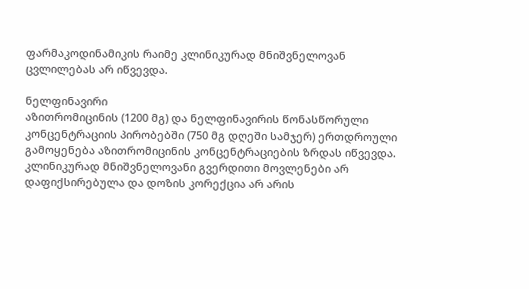ფარმაკოდინამიკის რაიმე კლინიკურად მნიშვნელოვან ცვლილებას არ იწვევდა.

ნელფინავირი
აზითრომიცინის (1200 მგ) და ნელფინავირის წონასწორული კონცენტრაციის პირობებში (750 მგ დღეში სამჯერ) ერთდროული გამოყენება აზითრომიცინის კონცენტრაციების ზრდას იწვევდა. კლინიკურად მნიშვნელოვანი გვერდითი მოვლენები არ დაფიქსირებულა და დოზის კორექცია არ არის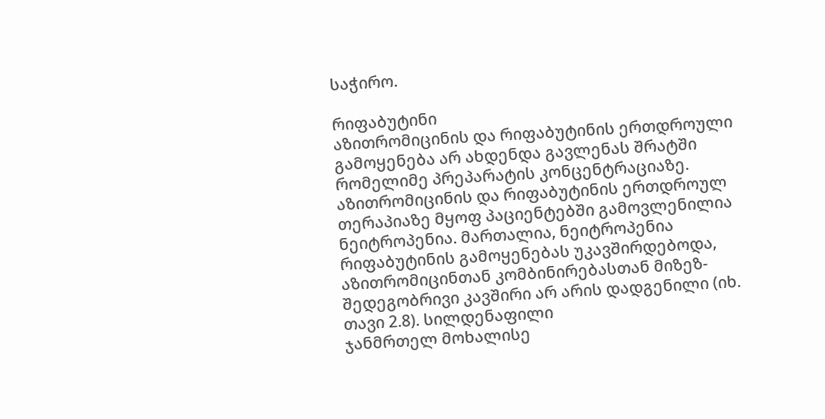საჭირო.

რიფაბუტინი
აზითრომიცინის და რიფაბუტინის ერთდროული გამოყენება არ ახდენდა გავლენას შრატში რომელიმე პრეპარატის კონცენტრაციაზე. აზითრომიცინის და რიფაბუტინის ერთდროულ თერაპიაზე მყოფ პაციენტებში გამოვლენილია ნეიტროპენია. მართალია, ნეიტროპენია რიფაბუტინის გამოყენებას უკავშირდებოდა, აზითრომიცინთან კომბინირებასთან მიზეზ- შედეგობრივი კავშირი არ არის დადგენილი (იხ. თავი 2.8). სილდენაფილი
ჯანმრთელ მოხალისე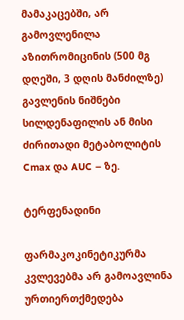მამაკაცებში, არ გამოვლენილა აზითრომიცინის (500 მგ დღეში, 3 დღის მანძილზე) გავლენის ნიშნები სილდენაფილის ან მისი ძირითადი მეტაბოლიტის  Cmax და AUC – ზე.

ტერფენადინი

ფარმაკოკინეტიკურმა კვლევებმა არ გამოავლინა ურთიერთქმედება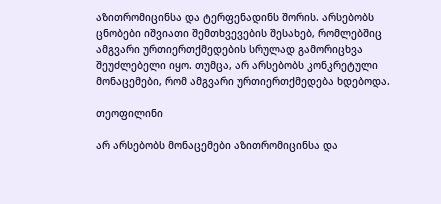აზითრომიცინსა და ტერფენადინს შორის. არსებობს ცნობები იშვიათი შემთხვევების შესახებ, რომლებშიც ამგვარი ურთიერთქმედების სრულად გამორიცხვა შეუძლებელი იყო. თუმცა, არ არსებობს კონკრეტული მონაცემები, რომ ამგვარი ურთიერთქმედება ხდებოდა.

თეოფილინი

არ არსებობს მონაცემები აზითრომიცინსა და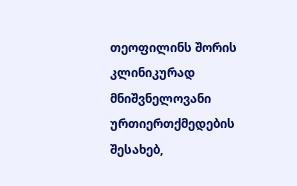თეოფილინს შორის კლინიკურად მნიშვნელოვანი ურთიერთქმედების შესახებ,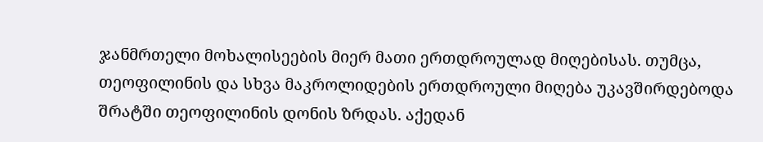ჯანმრთელი მოხალისეების მიერ მათი ერთდროულად მიღებისას. თუმცა, თეოფილინის და სხვა მაკროლიდების ერთდროული მიღება უკავშირდებოდა შრატში თეოფილინის დონის ზრდას. აქედან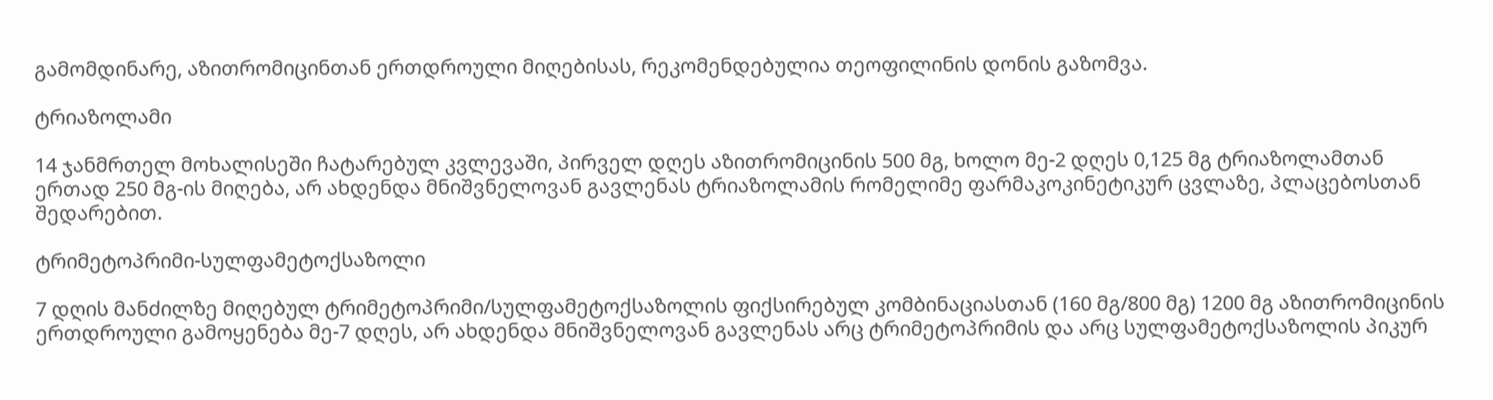გამომდინარე, აზითრომიცინთან ერთდროული მიღებისას, რეკომენდებულია თეოფილინის დონის გაზომვა.

ტრიაზოლამი

14 ჯანმრთელ მოხალისეში ჩატარებულ კვლევაში, პირველ დღეს აზითრომიცინის 500 მგ, ხოლო მე-2 დღეს 0,125 მგ ტრიაზოლამთან ერთად 250 მგ-ის მიღება, არ ახდენდა მნიშვნელოვან გავლენას ტრიაზოლამის რომელიმე ფარმაკოკინეტიკურ ცვლაზე, პლაცებოსთან შედარებით.

ტრიმეტოპრიმი-სულფამეტოქსაზოლი

7 დღის მანძილზე მიღებულ ტრიმეტოპრიმი/სულფამეტოქსაზოლის ფიქსირებულ კომბინაციასთან (160 მგ/800 მგ) 1200 მგ აზითრომიცინის ერთდროული გამოყენება მე-7 დღეს, არ ახდენდა მნიშვნელოვან გავლენას არც ტრიმეტოპრიმის და არც სულფამეტოქსაზოლის პიკურ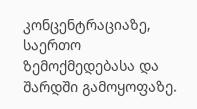კონცენტრაციაზე, საერთო ზემოქმედებასა და შარდში გამოყოფაზე.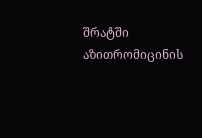შრატში აზითრომიცინის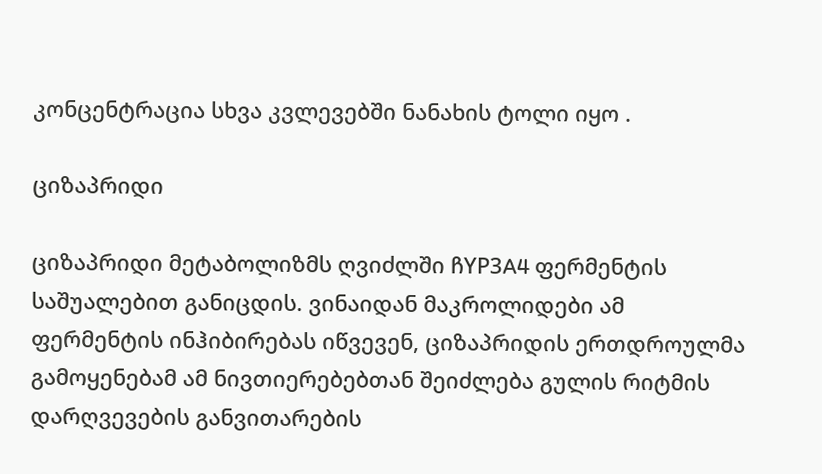კონცენტრაცია სხვა კვლევებში ნანახის ტოლი იყო .

ციზაპრიდი

ციზაპრიდი მეტაბოლიზმს ღვიძლში ჩYP3A4 ფერმენტის საშუალებით განიცდის. ვინაიდან მაკროლიდები ამ ფერმენტის ინჰიბირებას იწვევენ, ციზაპრიდის ერთდროულმა გამოყენებამ ამ ნივთიერებებთან შეიძლება გულის რიტმის დარღვევების განვითარების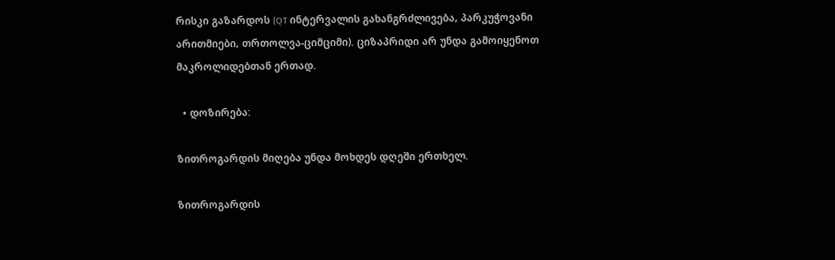რისკი გაზარდოს (QT ინტერვალის გახანგრძლივება, პარკუჭოვანი არითმიები, თრთოლვა-ციმციმი). ციზაპრიდი არ უნდა გამოიყენოთ მაკროლიდებთან ერთად.

  • დოზირება:

ზითროგარდის მიღება უნდა მოხდეს დღეში ერთხელ.

ზითროგარდის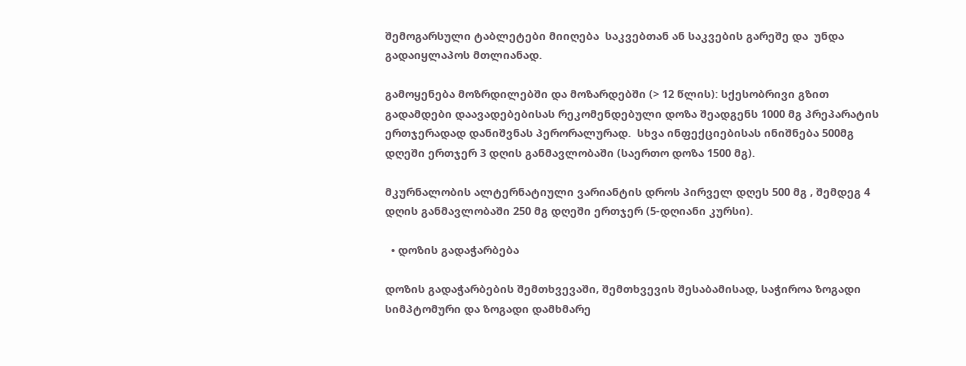შემოგარსული ტაბლეტები მიიღება  საკვებთან ან საკვების გარეშე და  უნდა გადაიყლაპოს მთლიანად.

გამოყენება მოზრდილებში და მოზარდებში (> 12 წლის): სქესობრივი გზით გადამდები დაავადებებისას რეკომენდებული დოზა შეადგენს 1000 მგ პრეპარატის ერთჯერადად დანიშვნას პერორალურად.  სხვა ინფექციებისას ინიშნება 500მგ დღეში ერთჯერ 3 დღის განმავლობაში (საერთო დოზა 1500 მგ).

მკურნალობის ალტერნატიული ვარიანტის დროს პირველ დღეს 500 მგ , შემდეგ 4 დღის განმავლობაში 250 მგ დღეში ერთჯერ (5-დღიანი კურსი).

  • დოზის გადაჭარბება

დოზის გადაჭარბების შემთხვევაში, შემთხვევის შესაბამისად, საჭიროა ზოგადი სიმპტომური და ზოგადი დამხმარე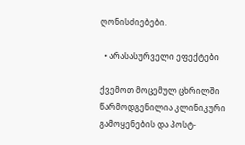ღონისძიებები.

  • არასასურველი ეფექტები

ქვემოთ მოცემულ ცხრილში წარმოდგენილია კლინიკური გამოყენების და პოსტ-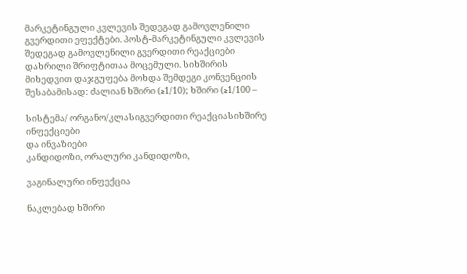მარკეტინგული კვლევის შედეგად გამოვლენილი გვერდითი ეფექტები. პოსტ-მარკეტინგული კვლევის შედეგად გამოვლენილი გვერდითი რეაქციები დახრილი შრიფტითაა მოცემული. სიხშირის მიხედვით დაჯგუფება მოხდა შემდეგი კონვენციის შესაბამისად: ძალიან ხშირი (≥1/10); ხშირი (≥1/100 –

სისტემა/ ორგანო/კლასიგვერდითი რეაქციასიხშირე
ინფექციები
და ინვაზიები
კანდიდოზი, ორალური კანდიდოზი,

ვაგინალური ინფექცია

ნაკლებად ხშირი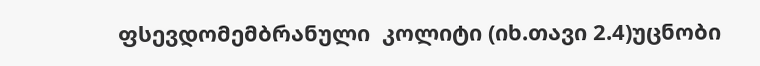ფსევდომემბრანული  კოლიტი (იხ.თავი 2.4)უცნობი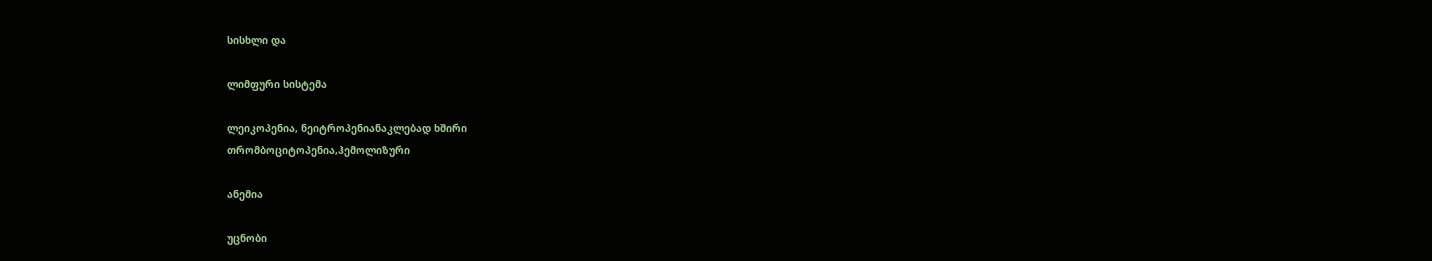სისხლი და

ლიმფური სისტემა

ლეიკოპენია, ნეიტროპენიანაკლებად ხშირი
თრომბოციტოპენია,ჰემოლიზური

ანემია

უცნობი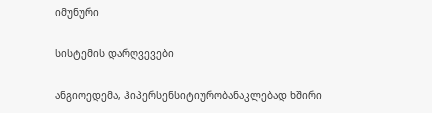იმუნური

სისტემის დარღვევები

ანგიოედემა, ჰიპერსენსიტიურობანაკლებად ხშირი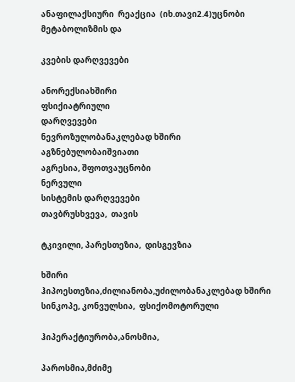ანაფილაქსიური  რეაქცია  (იხ.თავი2.4)უცნობი
მეტაბოლიზმის და

კვების დარღვევები

ანორექსიახშირი
ფსიქიატრიული
დარღვევები
ნევროზულობანაკლებად ხშირი
აგზნებულობაიშვიათი
აგრესია, შფოთვაუცნობი
ნერვული
სისტემის დარღვევები
თავბრუსხვევა,  თავის

ტკივილი, პარესთეზია,  დისგევზია

ხშირი
ჰიპოესთეზია,ძილიანობა,უძილობანაკლებად ხშირი
სინკოპე, კონვულსია,  ფსიქომოტორული

ჰიპერაქტიურობა,ანოსმია,

პაროსმია,მძიმე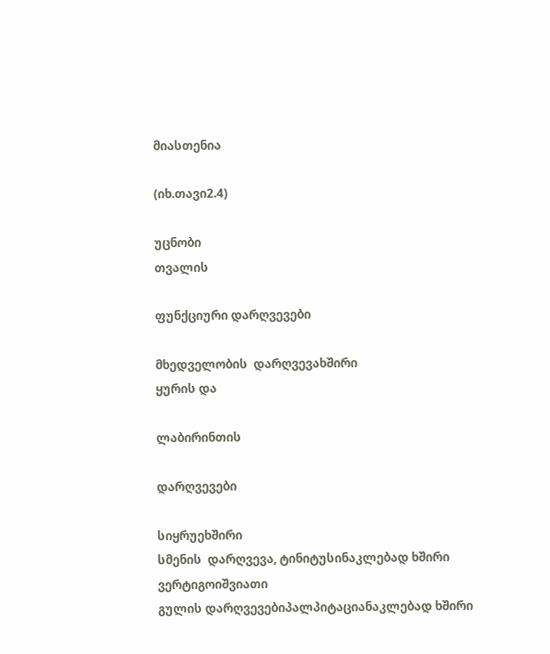მიასთენია

(იხ.თავი2.4)

უცნობი
თვალის

ფუნქციური დარღვევები

მხედველობის  დარღვევახშირი
ყურის და

ლაბირინთის

დარღვევები

სიყრუეხშირი
სმენის  დარღვევა, ტინიტუსინაკლებად ხშირი
ვერტიგოიშვიათი
გულის დარღვევებიპალპიტაციანაკლებად ხშირი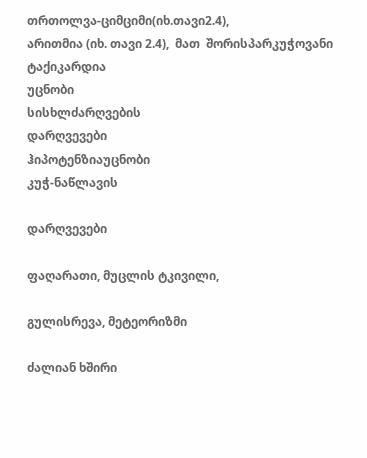თრთოლვა-ციმციმი(იხ.თავი2.4),
არითმია (იხ. თავი 2.4),  მათ  შორისპარკუჭოვანი ტაქიკარდია
უცნობი
სისხლძარღვების
დარღვევები
ჰიპოტენზიაუცნობი
კუჭ-ნაწლავის

დარღვევები

ფაღარათი, მუცლის ტკივილი,

გულისრევა, მეტეორიზმი

ძალიან ხშირი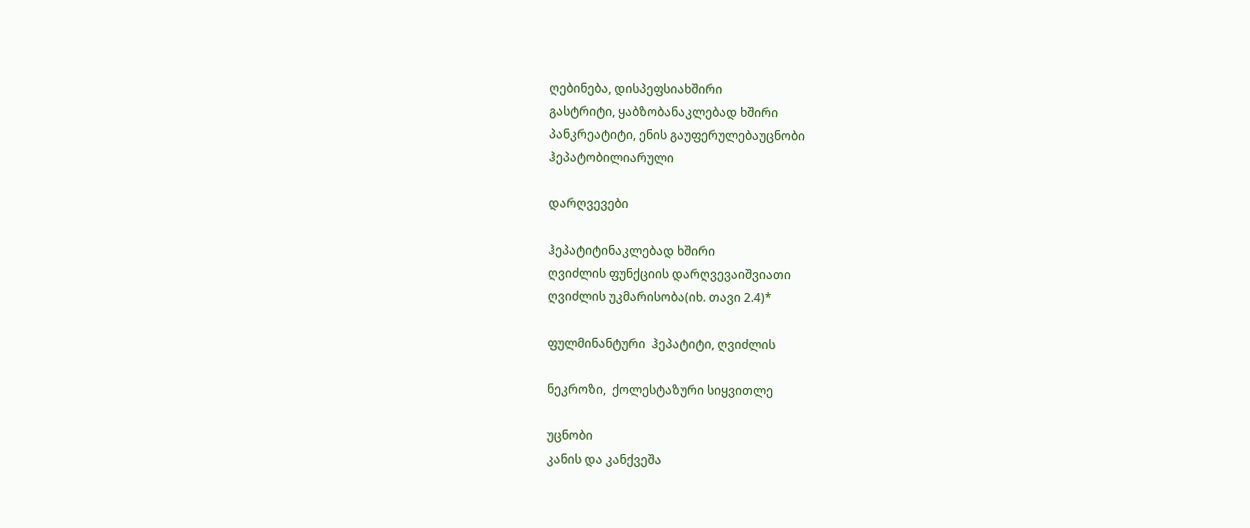ღებინება, დისპეფსიახშირი
გასტრიტი, ყაბზობანაკლებად ხშირი
პანკრეატიტი, ენის გაუფერულებაუცნობი
ჰეპატობილიარული

დარღვევები

ჰეპატიტინაკლებად ხშირი
ღვიძლის ფუნქციის დარღვევაიშვიათი
ღვიძლის უკმარისობა(იხ. თავი 2.4)*

ფულმინანტური  ჰეპატიტი, ღვიძლის

ნეკროზი,  ქოლესტაზური სიყვითლე

უცნობი
კანის და კანქვეშა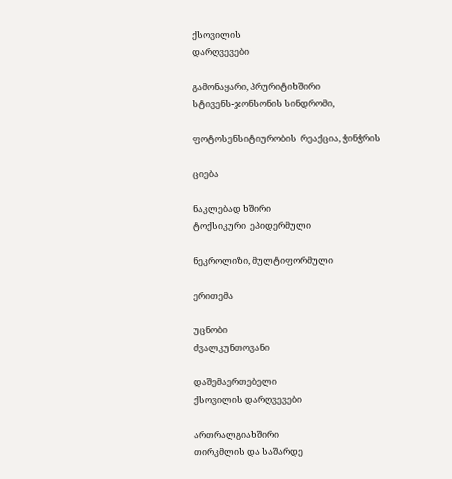ქსოვილის
დარღვევები

გამონაყარი, პრურიტიხშირი
სტივენს-ჯონსონის სინდრომი,

ფოტოსენსიტიურობის  რეაქცია, ჭინჭრის

ციება

ნაკლებად ხშირი
ტოქსიკური  ეპიდერმული

ნეკროლიზი, მულტიფორმული

ერითემა

უცნობი
ძვალკუნთოვანი

დაშემაერთებელი
ქსოვილის დარღვევები

ართრალგიახშირი
თირკმლის და საშარდე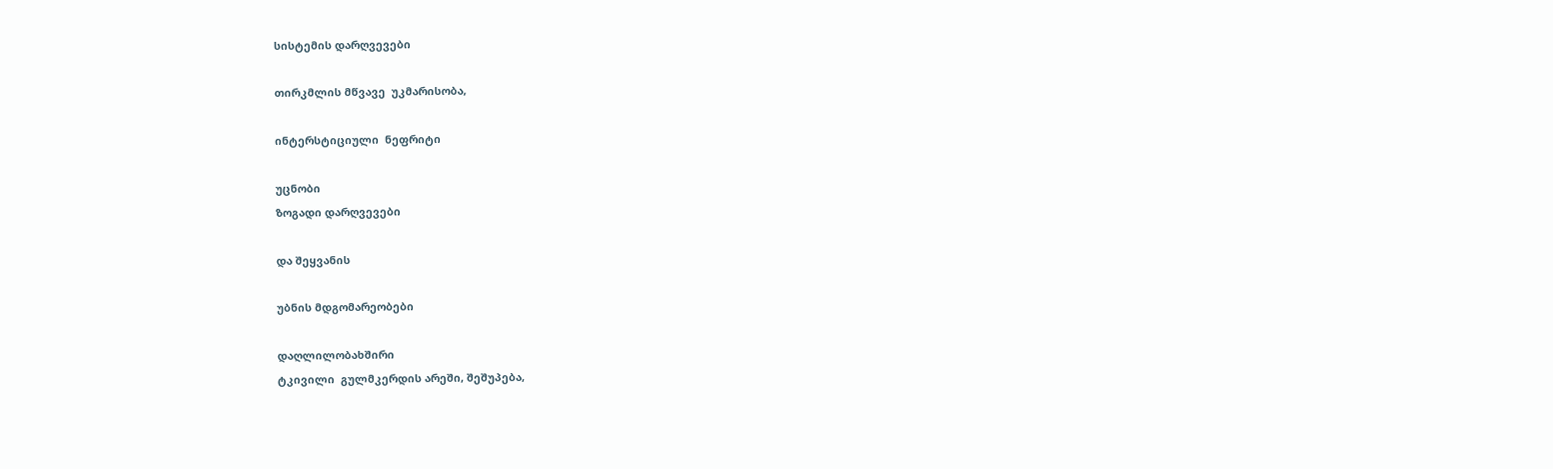სისტემის დარღვევები

თირკმლის მწვავე  უკმარისობა,

ინტერსტიციული  ნეფრიტი

უცნობი
ზოგადი დარღვევები

და შეყვანის

უბნის მდგომარეობები

დაღლილობახშირი
ტკივილი  გულმკერდის არეში, შეშუპება,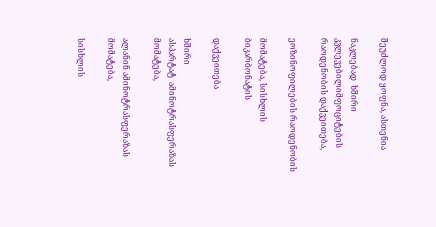შეუძლოდ ყოფნა, ასთენია

ნაკლებად  ხშირი
კვლევებილიმფოციტების რაოდენობის დაქვეითება,

ეოზინოფილების რაოდენობის

მომატება, სისხლის ბიკარბონატის

დაქვეითება

ხშირი
ასპარტატ  ამინოტრასფერაზას მომატება,

ალანინ ამინოტრასფერაზას  მომატება,

სისხლის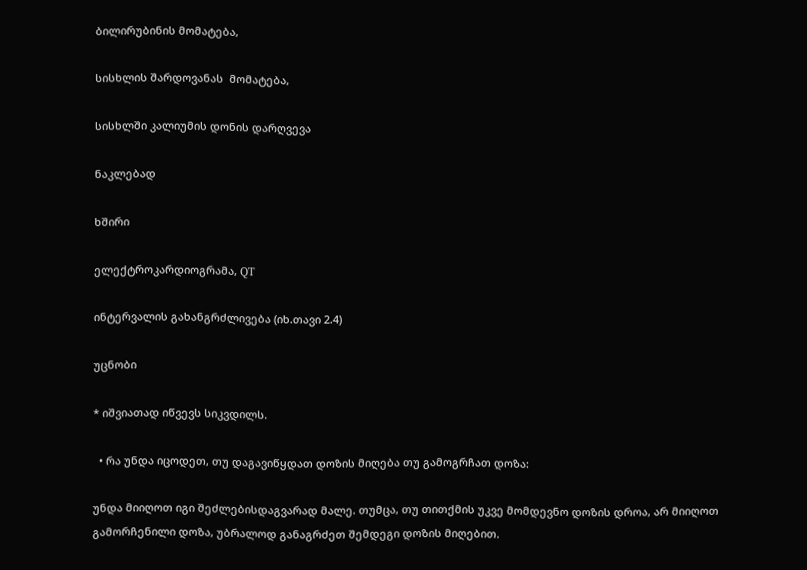ბილირუბინის მომატება,

სისხლის შარდოვანას  მომატება,

სისხლში კალიუმის დონის დარღვევა

ნაკლებად

ხშირი

ელექტროკარდიოგრამა, QT

ინტერვალის გახანგრძლივება (იხ.თავი 2.4)

უცნობი

* იშვიათად იწვევს სიკვდილს.

  • რა უნდა იცოდეთ, თუ დაგავიწყდათ დოზის მიღება თუ გამოგრჩათ დოზა:

უნდა მიიღოთ იგი შეძლებისდაგვარად მალე. თუმცა, თუ თითქმის უკვე მომდევნო დოზის დროა, არ მიიღოთ გამორჩენილი დოზა, უბრალოდ განაგრძეთ შემდეგი დოზის მიღებით.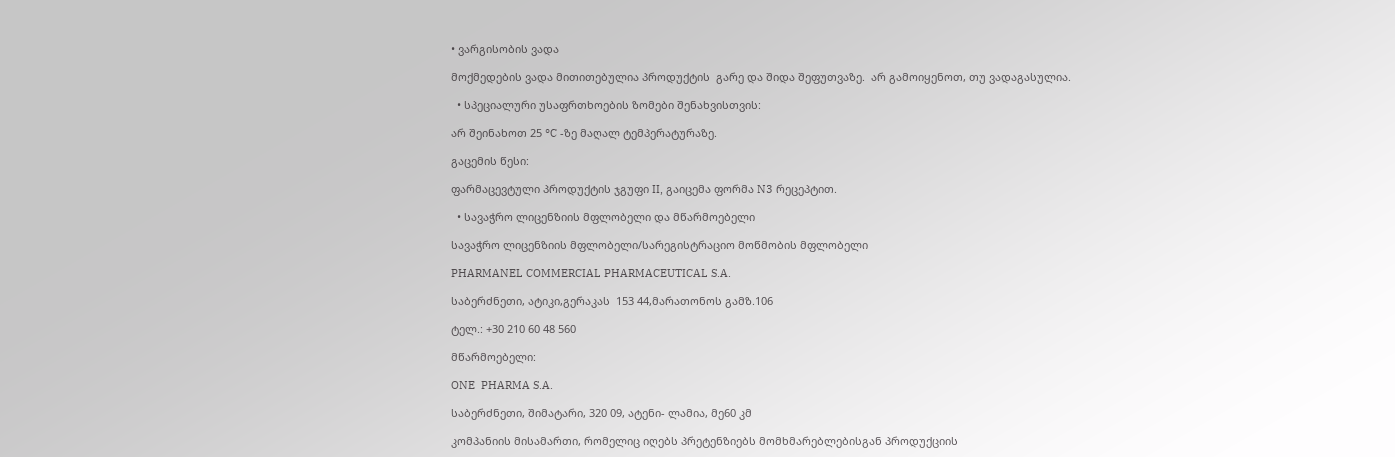• ვარგისობის ვადა

მოქმედების ვადა მითითებულია პროდუქტის  გარე და შიდა შეფუთვაზე.  არ გამოიყენოთ, თუ ვადაგასულია.

  • სპეციალური უსაფრთხოების ზომები შენახვისთვის:

არ შეინახოთ 25 °C -ზე მაღალ ტემპერატურაზე.

გაცემის წესი:

ფარმაცევტული პროდუქტის ჯგუფი II, გაიცემა ფორმა N3 რეცეპტით.

  • სავაჭრო ლიცენზიის მფლობელი და მწარმოებელი

სავაჭრო ლიცენზიის მფლობელი/სარეგისტრაციო მოწმობის მფლობელი

PHARMANEL COMMERCIAL PHARMACEUTICAL S.A.

საბერძნეთი, ატიკი,გერაკას  153 44,მარათონოს გამზ.106

ტელ.: +30 210 60 48 560

მწარმოებელი:

ONE  PHARMA S.A.

საბერძნეთი, შიმატარი, 320 09, ატენი- ლამია, მე60 კმ

კომპანიის მისამართი, რომელიც იღებს პრეტენზიებს მომხმარებლებისგან პროდუქციის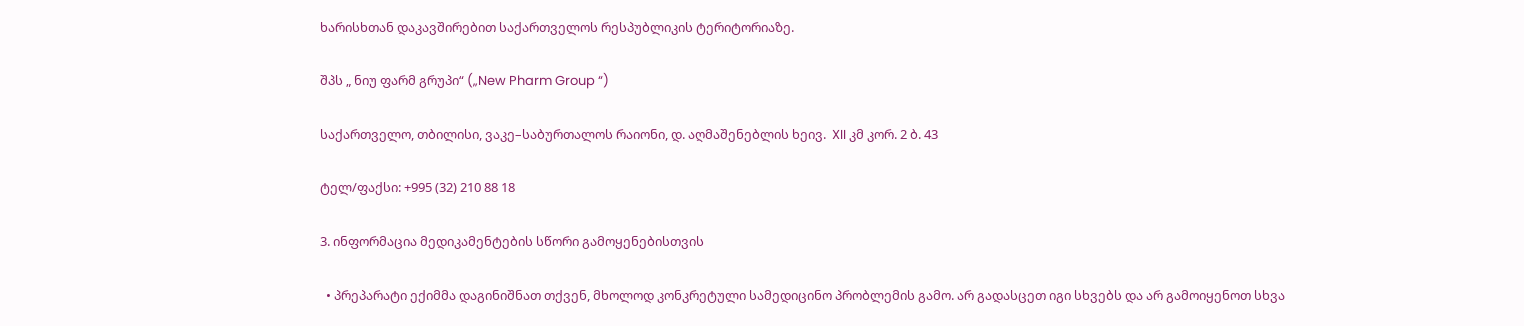ხარისხთან დაკავშირებით საქართველოს რესპუბლიკის ტერიტორიაზე.

შპს „ ნიუ ფარმ გრუპი“ („New Pharm Group “)

საქართველო, თბილისი, ვაკე–საბურთალოს რაიონი, დ. აღმაშენებლის ხეივ.  XII კმ კორ. 2 ბ. 43

ტელ/ფაქსი: +995 (32) 210 88 18

3. ინფორმაცია მედიკამენტების სწორი გამოყენებისთვის

  • პრეპარატი ექიმმა დაგინიშნათ თქვენ, მხოლოდ კონკრეტული სამედიცინო პრობლემის გამო. არ გადასცეთ იგი სხვებს და არ გამოიყენოთ სხვა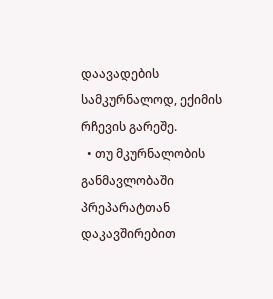დაავადების სამკურნალოდ, ექიმის რჩევის გარეშე.
  • თუ მკურნალობის განმავლობაში პრეპარატთან დაკავშირებით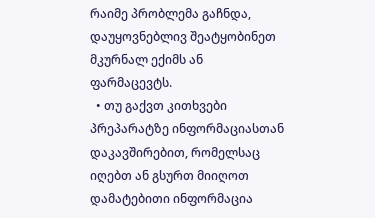რაიმე პრობლემა გაჩნდა, დაუყოვნებლივ შეატყობინეთ მკურნალ ექიმს ან ფარმაცევტს.
  • თუ გაქვთ კითხვები პრეპარატზე ინფორმაციასთან დაკავშირებით, რომელსაც იღებთ ან გსურთ მიიღოთ დამატებითი ინფორმაცია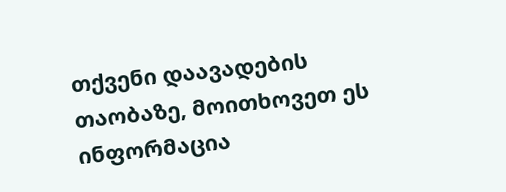თქვენი დაავადების თაობაზე, მოითხოვეთ ეს ინფორმაცია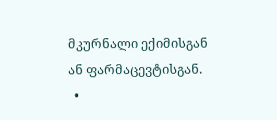მკურნალი ექიმისგან ან ფარმაცევტისგან.
  •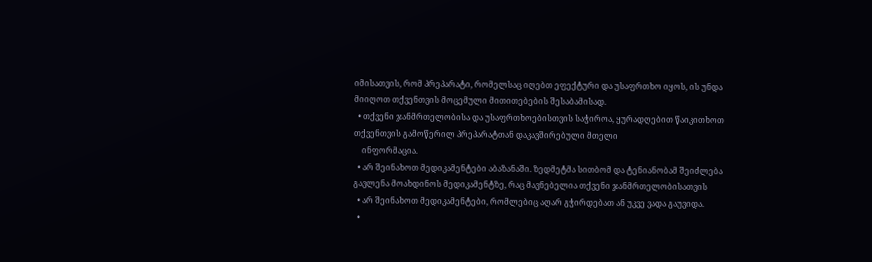იმისათვის, რომ პრეპარატი, რომელსაც იღებთ ეფექტური და უსაფრთხო იყოს, ის უნდა მიიღოთ თქვენთვის მოცემული მითითებების შესაბამისად.
  • თქვენი ჯანმრთელობისა და უსაფრთხოებისთვის საჭიროა, ყურადღებით წაიკითხოთ თქვენთვის გამოწერილ პრეპარატთან დაკავშირებული მთელი
    ინფორმაცია.
  • არ შეინახოთ მედიკამენტები აბაზანაში. ზედმეტმა სითბომ და ტენიანობამ შეიძლება გავლენა მოახდინოს მედიკამენტზე, რაც მავნებელია თქვენი ჯანმრთელობისათვის
  • არ შეინახოთ მედიკამენტები, რომლებიც აღარ გჭირდებათ ან უკვე ვადა გაუვიდა.
  •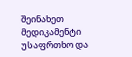შეინახეთ მედიკამენტი უსაფრთხო და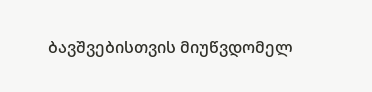ბავშვებისთვის მიუწვდომელ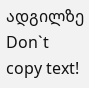ადგილზე
Don`t copy text!